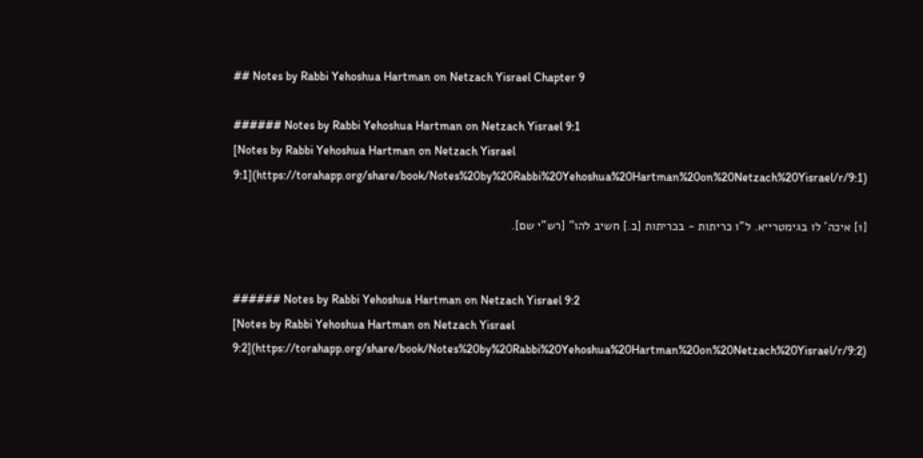## Notes by Rabbi Yehoshua Hartman on Netzach Yisrael Chapter 9

###### Notes by Rabbi Yehoshua Hartman on Netzach Yisrael 9:1
[Notes by Rabbi Yehoshua Hartman on Netzach Yisrael 9:1](https://torahapp.org/share/book/Notes%20by%20Rabbi%20Yehoshua%20Hartman%20on%20Netzach%20Yisrael/r/9:1)

[1] איכה' לו בגימטרייא. ל"ו כריתות - בכריתות [ב.] חשיב להו" [רש"י שם].


###### Notes by Rabbi Yehoshua Hartman on Netzach Yisrael 9:2
[Notes by Rabbi Yehoshua Hartman on Netzach Yisrael 9:2](https://torahapp.org/share/book/Notes%20by%20Rabbi%20Yehoshua%20Hartman%20on%20Netzach%20Yisrael/r/9:2)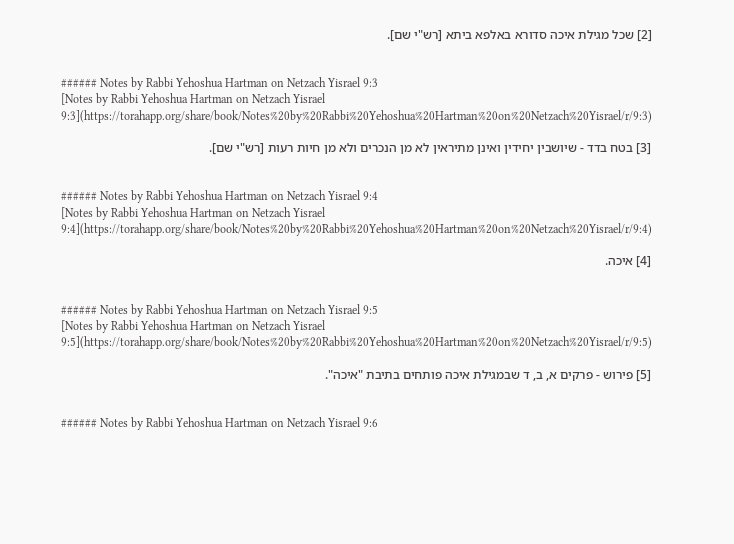[2] שכל מגילת איכה סדורא באלפא ביתא [רש"י שם].


###### Notes by Rabbi Yehoshua Hartman on Netzach Yisrael 9:3
[Notes by Rabbi Yehoshua Hartman on Netzach Yisrael 9:3](https://torahapp.org/share/book/Notes%20by%20Rabbi%20Yehoshua%20Hartman%20on%20Netzach%20Yisrael/r/9:3)

[3] בטח בדד - שיושבין יחידין ואינן מתיראין לא מן הנכרים ולא מן חיות רעות [רש"י שם].


###### Notes by Rabbi Yehoshua Hartman on Netzach Yisrael 9:4
[Notes by Rabbi Yehoshua Hartman on Netzach Yisrael 9:4](https://torahapp.org/share/book/Notes%20by%20Rabbi%20Yehoshua%20Hartman%20on%20Netzach%20Yisrael/r/9:4)

[4] איכה.


###### Notes by Rabbi Yehoshua Hartman on Netzach Yisrael 9:5
[Notes by Rabbi Yehoshua Hartman on Netzach Yisrael 9:5](https://torahapp.org/share/book/Notes%20by%20Rabbi%20Yehoshua%20Hartman%20on%20Netzach%20Yisrael/r/9:5)

[5] פירוש - פרקים א, ב, ד שבמגילת איכה פותחים בתיבת "איכה".


###### Notes by Rabbi Yehoshua Hartman on Netzach Yisrael 9:6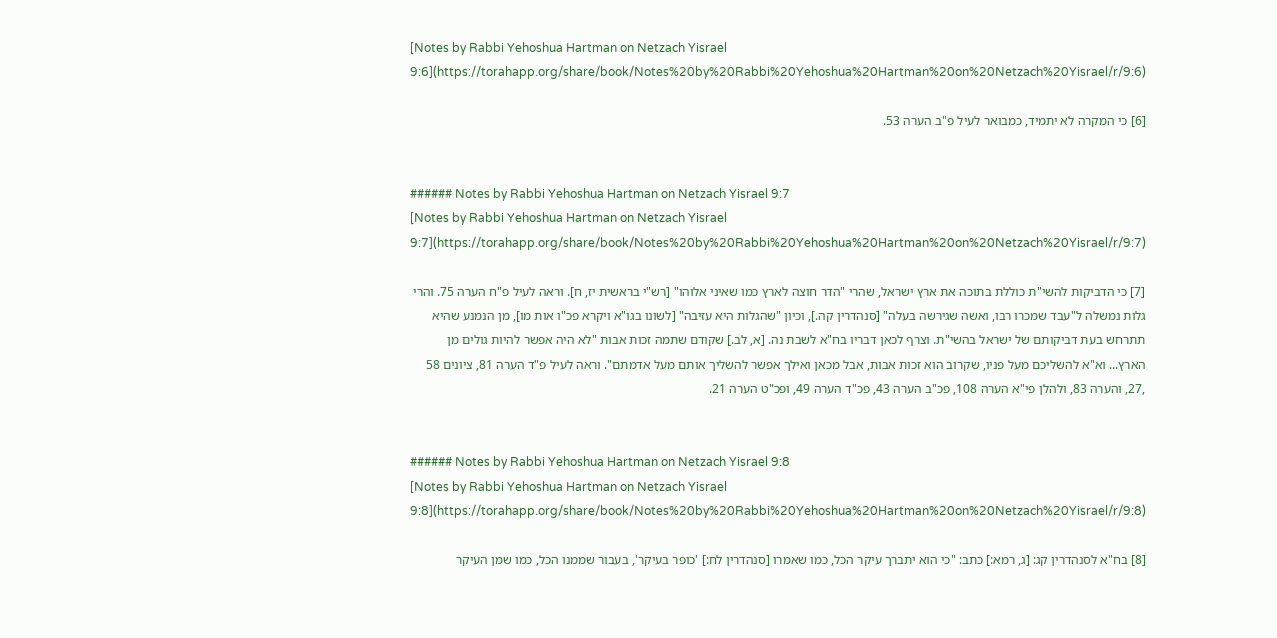[Notes by Rabbi Yehoshua Hartman on Netzach Yisrael 9:6](https://torahapp.org/share/book/Notes%20by%20Rabbi%20Yehoshua%20Hartman%20on%20Netzach%20Yisrael/r/9:6)

[6] כי המקרה לא יתמיד, כמבואר לעיל פ"ב הערה 53.


###### Notes by Rabbi Yehoshua Hartman on Netzach Yisrael 9:7
[Notes by Rabbi Yehoshua Hartman on Netzach Yisrael 9:7](https://torahapp.org/share/book/Notes%20by%20Rabbi%20Yehoshua%20Hartman%20on%20Netzach%20Yisrael/r/9:7)

[7] כי הדביקות להשי"ת כוללת בתוכה את ארץ ישראל, שהרי "הדר חוצה לארץ כמו שאיני אלוהו" [רש"י בראשית יז, ח]. וראה לעיל פ"ח הערה 75. והרי גלות נמשלה ל"עבד שמכרו רבו, ואשה שגירשה בעלה" [סנהדרין קה.], וכיון "שהגלות היא עזיבה" [לשונו בגו"א ויקרא פכ"ו אות מו], מן הנמנע שהיא תתרחש בעת דביקותם של ישראל בהשי"ת. וצרף לכאן דבריו בח"א לשבת נה. [א, לב.] שקודם שתמה זכות אבות "לא היה אפשר להיות גולים מן הארץ... וא"א להשליכם מעל פניו, שקרוב הוא זכות אבות, אבל מכאן ואילך אפשר להשליך אותם מעל אדמתם". וראה לעיל פ"ד הערה 81, ציונים 58 ,27, והערה 83, ולהלן פי"א הערה 108, פכ"ב הערה 43, פכ"ד הערה 49, ופכ"ט הערה 21.


###### Notes by Rabbi Yehoshua Hartman on Netzach Yisrael 9:8
[Notes by Rabbi Yehoshua Hartman on Netzach Yisrael 9:8](https://torahapp.org/share/book/Notes%20by%20Rabbi%20Yehoshua%20Hartman%20on%20Netzach%20Yisrael/r/9:8)

[8] בח"א לסנהדרין קג: [ג, רמא:] כתב: "כי הוא יתברך עיקר הכל, כמו שאמרו [סנהדרין לח:] 'כופר בעיקר', בעבור שממנו הכל, כמו שמן העיקר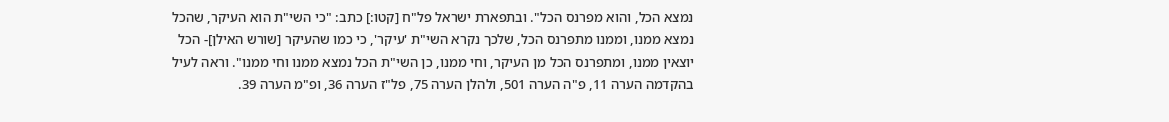נמצא הכל, והוא מפרנס הכל". ובתפארת ישראל פל"ח [קטו:] כתב: "כי השי"ת הוא העיקר, שהכל נמצא ממנו, וממנו מתפרנס הכל, שלכך נקרא השי"ת 'עיקר', כי כמו שהעיקר [שורש האילן]- הכל יוצאין ממנו, ומתפרנס הכל מן העיקר, וחי ממנו, כן השי"ת הכל נמצא ממנו וחי ממנו". וראה לעיל בהקדמה הערה 11, פ"ה הערה 501, ולהלן הערה 75, פל"ז הערה 36, ופ"מ הערה 39.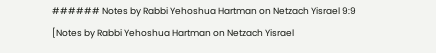###### Notes by Rabbi Yehoshua Hartman on Netzach Yisrael 9:9
[Notes by Rabbi Yehoshua Hartman on Netzach Yisrael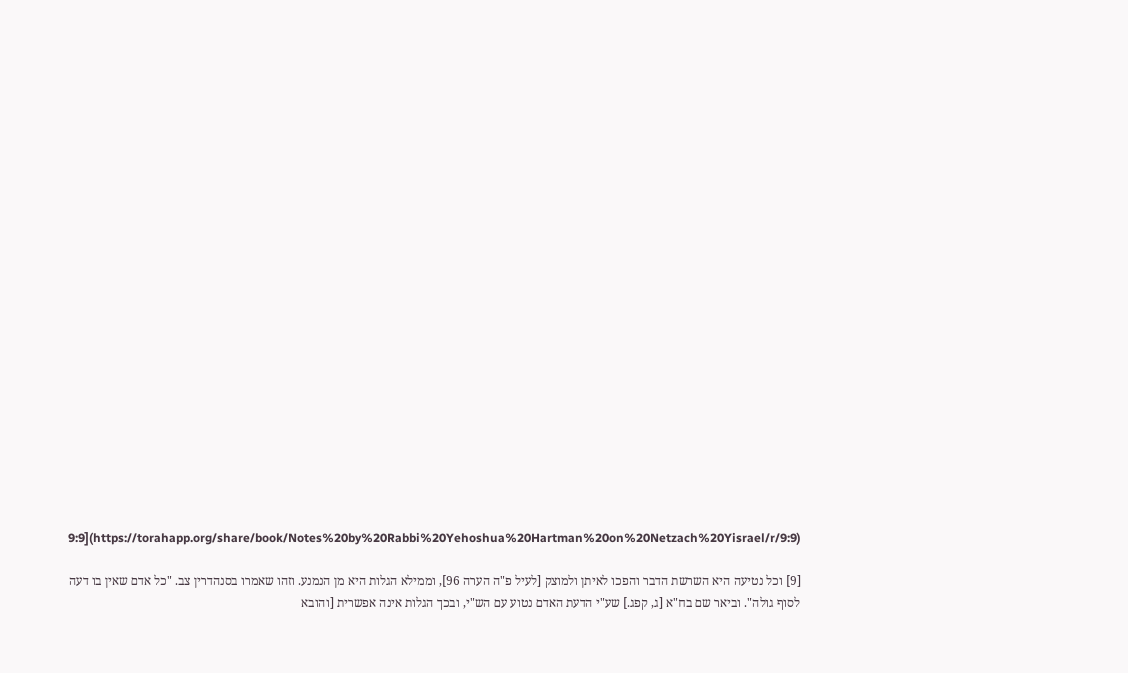9:9](https://torahapp.org/share/book/Notes%20by%20Rabbi%20Yehoshua%20Hartman%20on%20Netzach%20Yisrael/r/9:9)

[9] וכל נטיעה היא השרשת הדבר והפכו לאיתן ולמוצק [לעיל פ"ה הערה 96], וממילא הגלות היא מן הנמנע. וזהו שאמרו בסנהדרין צב. "כל אדם שאין בו דעה לסוף גולה". וביאר שם בח"א [ג, קפג.] שע"י הדעת האדם נטוע עם הש"י, ובכך הגלות אינה אפשרית [והובא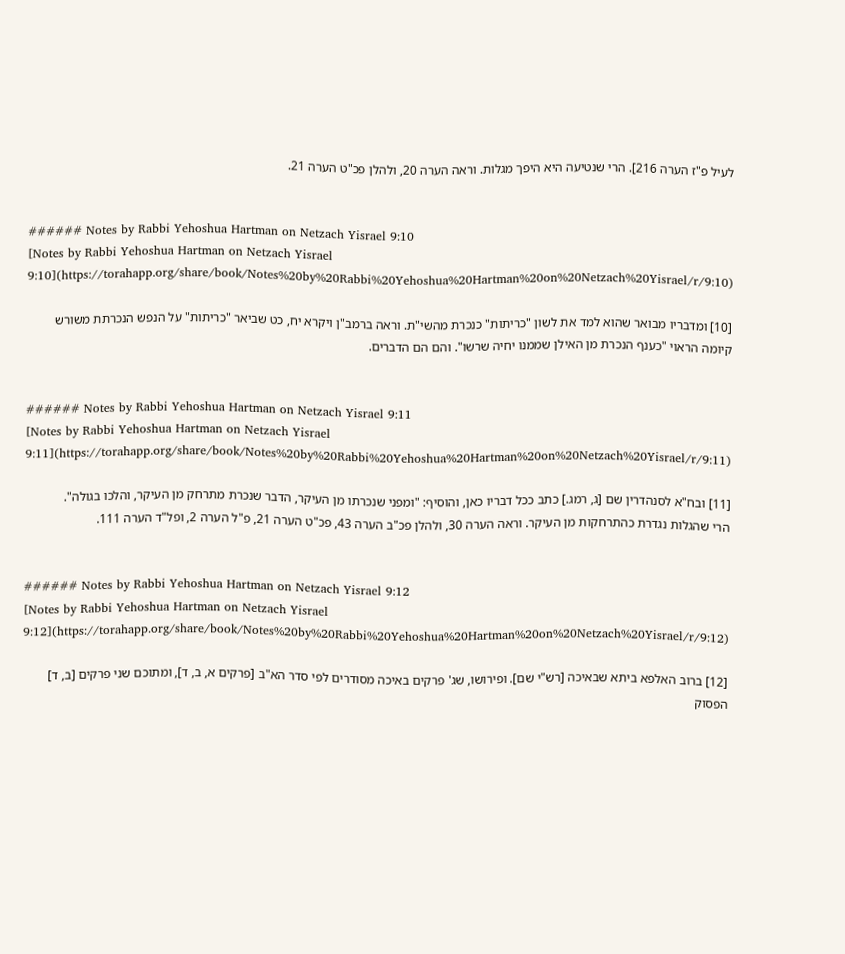לעיל פ"ז הערה 216]. הרי שנטיעה היא היפך מגלות. וראה הערה 20, ולהלן פכ"ט הערה 21.


###### Notes by Rabbi Yehoshua Hartman on Netzach Yisrael 9:10
[Notes by Rabbi Yehoshua Hartman on Netzach Yisrael 9:10](https://torahapp.org/share/book/Notes%20by%20Rabbi%20Yehoshua%20Hartman%20on%20Netzach%20Yisrael/r/9:10)

[10] ומדבריו מבואר שהוא למד את לשון "כריתות" כנכרת מהשי"ת. וראה ברמב"ן ויקרא יח, כט שביאר "כריתות" על הנפש הנכרתת משורש קיומה הראוי "כענף הנכרת מן האילן שממנו יחיה שרשו". והם הם הדברים.


###### Notes by Rabbi Yehoshua Hartman on Netzach Yisrael 9:11
[Notes by Rabbi Yehoshua Hartman on Netzach Yisrael 9:11](https://torahapp.org/share/book/Notes%20by%20Rabbi%20Yehoshua%20Hartman%20on%20Netzach%20Yisrael/r/9:11)

[11] ובח"א לסנהדרין שם [ג, רמג.] כתב ככל דבריו כאן, והוסיף: "ומפני שנכרתו מן העיקר, הדבר שנכרת מתרחק מן העיקר, והלכו בגולה". הרי שהגלות נגדרת כהתרחקות מן העיקר. וראה הערה 30, ולהלן פכ"ב הערה 43, פכ"ט הערה 21, פ"ל הערה 2, ופל"ד הערה 111.


###### Notes by Rabbi Yehoshua Hartman on Netzach Yisrael 9:12
[Notes by Rabbi Yehoshua Hartman on Netzach Yisrael 9:12](https://torahapp.org/share/book/Notes%20by%20Rabbi%20Yehoshua%20Hartman%20on%20Netzach%20Yisrael/r/9:12)

[12] ברוב האלפא ביתא שבאיכה [רש"י שם]. ופירושו, שג' פרקים באיכה מסודרים לפי סדר הא"ב [פרקים א, ב, ד], ומתוכם שני פרקים [ב, ד] הפסוק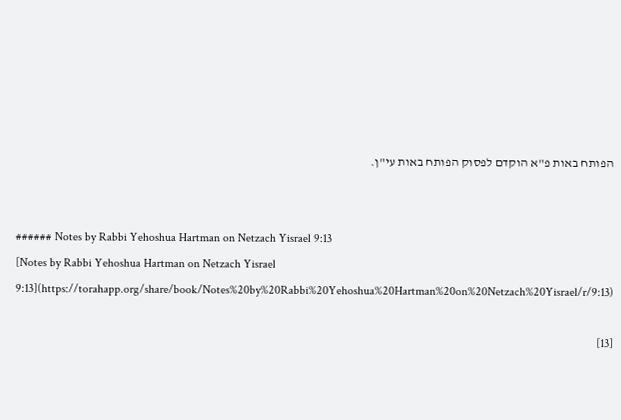הפותח באות פ"א הוקדם לפסוק הפותח באות עי"ן.


###### Notes by Rabbi Yehoshua Hartman on Netzach Yisrael 9:13
[Notes by Rabbi Yehoshua Hartman on Netzach Yisrael 9:13](https://torahapp.org/share/book/Notes%20by%20Rabbi%20Yehoshua%20Hartman%20on%20Netzach%20Yisrael/r/9:13)

[13]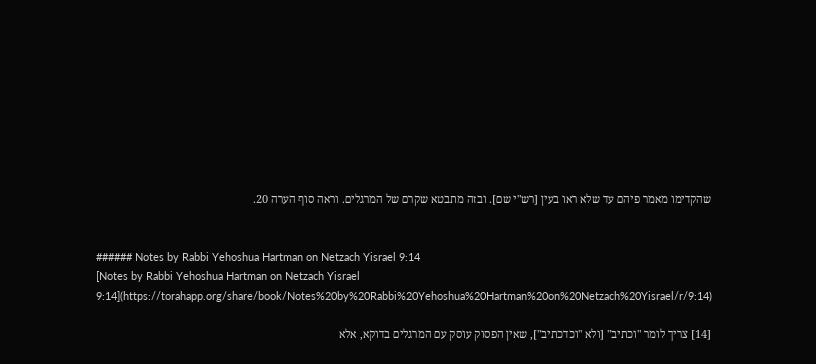שהקדימו מאמר פיהם עד שלא ראו בעין [רש"י שם]. ובזה מתבטא שקרם של המרגלים. וראה סוף הערה 20.


###### Notes by Rabbi Yehoshua Hartman on Netzach Yisrael 9:14
[Notes by Rabbi Yehoshua Hartman on Netzach Yisrael 9:14](https://torahapp.org/share/book/Notes%20by%20Rabbi%20Yehoshua%20Hartman%20on%20Netzach%20Yisrael/r/9:14)

[14] צריך לומר "וכתיב" [ולא "וכדכתיב"], שאין הפסוק עוסק עם המרגלים בדוקא, אלא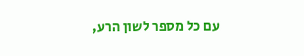עם כל מספר לשון הרע,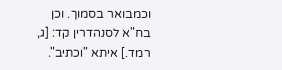וכמבואר בסמוך. וכן בח"א לסנהדרין קד: [ג, רמד.] איתא "וכתיב".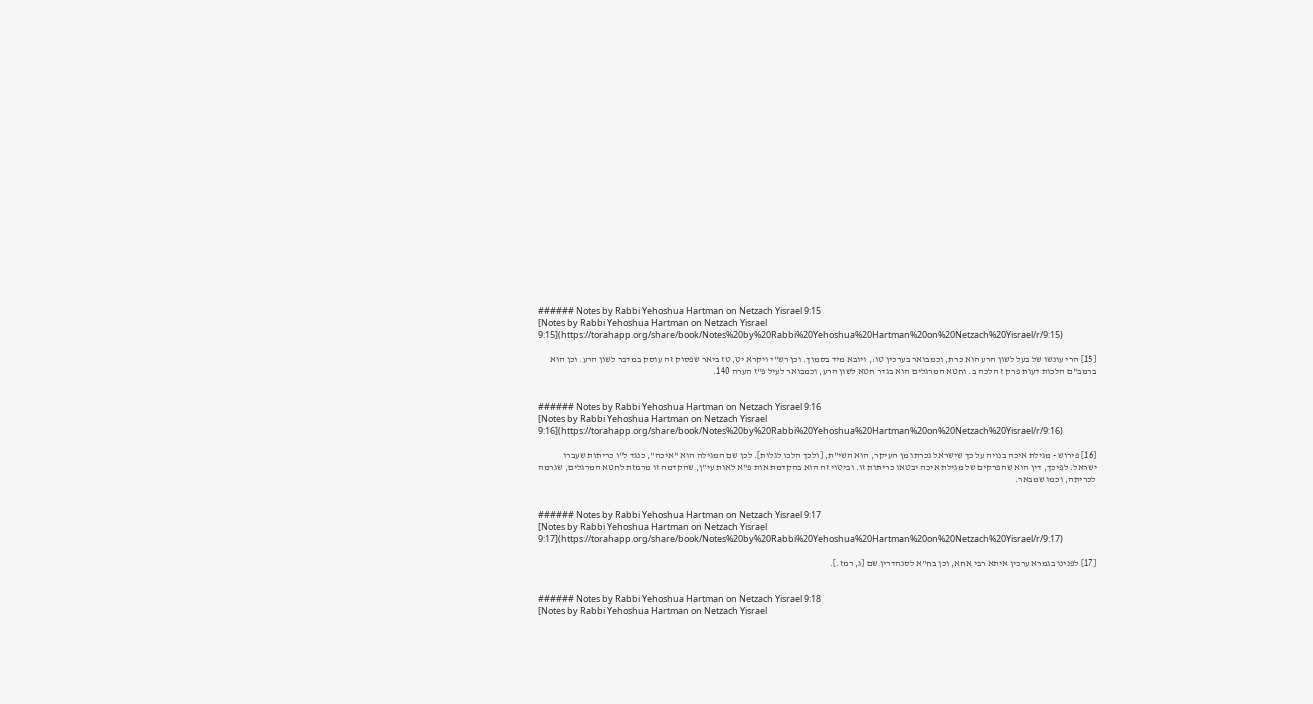###### Notes by Rabbi Yehoshua Hartman on Netzach Yisrael 9:15
[Notes by Rabbi Yehoshua Hartman on Netzach Yisrael 9:15](https://torahapp.org/share/book/Notes%20by%20Rabbi%20Yehoshua%20Hartman%20on%20Netzach%20Yisrael/r/9:15)

[15] הרי עונשו של בעל לשון הרע הוא כרת, וכמבואר בערכין טו:, ויובא מיד בסמוך. וכן רש"י ויקרא יט, טז ביאר שפסוק זה עוסק במדבר לשון הרע. וכן הוא ברמב"ם הלכות דעות פרק ז הלכה ב. וחטא המרגלים הוא בגדר חטא לשון הרע, וכמבואר לעיל פ"ז הערה 140.


###### Notes by Rabbi Yehoshua Hartman on Netzach Yisrael 9:16
[Notes by Rabbi Yehoshua Hartman on Netzach Yisrael 9:16](https://torahapp.org/share/book/Notes%20by%20Rabbi%20Yehoshua%20Hartman%20on%20Netzach%20Yisrael/r/9:16)

[16] פירוש - מגילת איכה בנויה על כך שישראל נכרתו מן העיקר, הוא השי"ת, [ולכך הלכו לגלות]. לכן שם המגילה הוא "איכה", כנגד ל"ו כריתות שעברו ישראל. לפיכך, דין הוא שהפרקים של מגילת איכה יבטאו כריתות זו. וביטוי זה הוא בהקדמת אות פ"א לאות עי"ן, שהקדמה זו מרמזת לחטא המרגלים, שגרמה לכריתה, וכמו שמבאר.


###### Notes by Rabbi Yehoshua Hartman on Netzach Yisrael 9:17
[Notes by Rabbi Yehoshua Hartman on Netzach Yisrael 9:17](https://torahapp.org/share/book/Notes%20by%20Rabbi%20Yehoshua%20Hartman%20on%20Netzach%20Yisrael/r/9:17)

[17] לפנינו בגמרא ערכין איתא רבי אחא, וכן בח"א לסנהדרין שם [ג, רמז.].


###### Notes by Rabbi Yehoshua Hartman on Netzach Yisrael 9:18
[Notes by Rabbi Yehoshua Hartman on Netzach Yisrael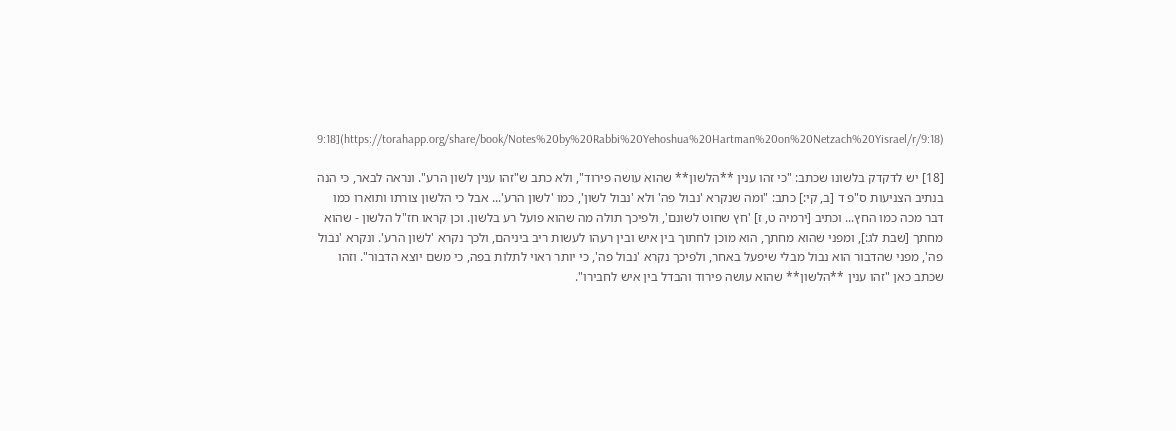9:18](https://torahapp.org/share/book/Notes%20by%20Rabbi%20Yehoshua%20Hartman%20on%20Netzach%20Yisrael/r/9:18)

[18] יש לדקדק בלשונו שכתב: "כי זהו ענין **הלשון** שהוא עושה פירוד", ולא כתב ש"זהו ענין לשון הרע". ונראה לבאר, כי הנה בנתיב הצניעות ס"פ ד [ב, קי:] כתב: "ומה שנקרא 'נבול פה' ולא 'נבול לשון', כמו 'לשון הרע'... אבל כי הלשון צורתו ותוארו כמו דבר מכה כמו החץ... וכתיב [ירמיה ט, ז] 'חץ שחוט לשונם', ולפיכך תולה מה שהוא פועל רע בלשון. וכן קראו חז"ל הלשון - שהוא מחתך [שבת לג:], ומפני שהוא מחתך, הוא מוכן לחתוך בין איש ובין רעהו לעשות ריב ביניהם, ולכך נקרא 'לשון הרע'. ונקרא 'נבול פה', מפני שהדבור הוא נבול מבלי שיפעל באחר, ולפיכך נקרא 'נבול פה', כי יותר ראוי לתלות בפה, כי משם יוצא הדבור". וזהו שכתב כאן "זהו ענין **הלשון** שהוא עושה פירוד והבדל בין איש לחבירו".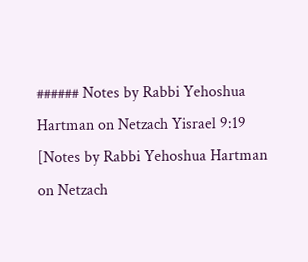###### Notes by Rabbi Yehoshua Hartman on Netzach Yisrael 9:19
[Notes by Rabbi Yehoshua Hartman on Netzach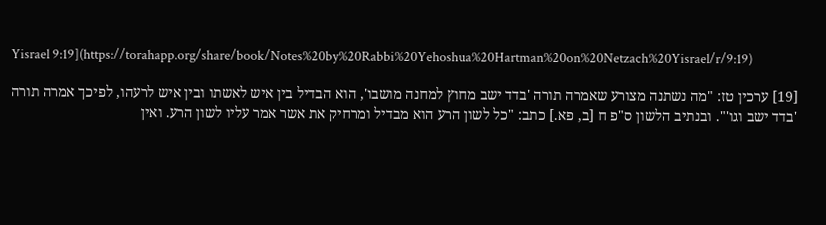Yisrael 9:19](https://torahapp.org/share/book/Notes%20by%20Rabbi%20Yehoshua%20Hartman%20on%20Netzach%20Yisrael/r/9:19)

[19] ערכין טז: "מה נשתנה מצורע שאמרה תורה 'בדד ישב מחוץ למחנה מושבו', הוא הבדיל בין איש לאשתו ובין איש לרעהו, לפיכך אמרה תורה 'בדד ישב וגו'". ובנתיב הלשון ס"פ ח [ב, פא.] כתב: "כל לשון הרע הוא מבדיל ומרחיק את אשר אמר עליו לשון הרע. ואין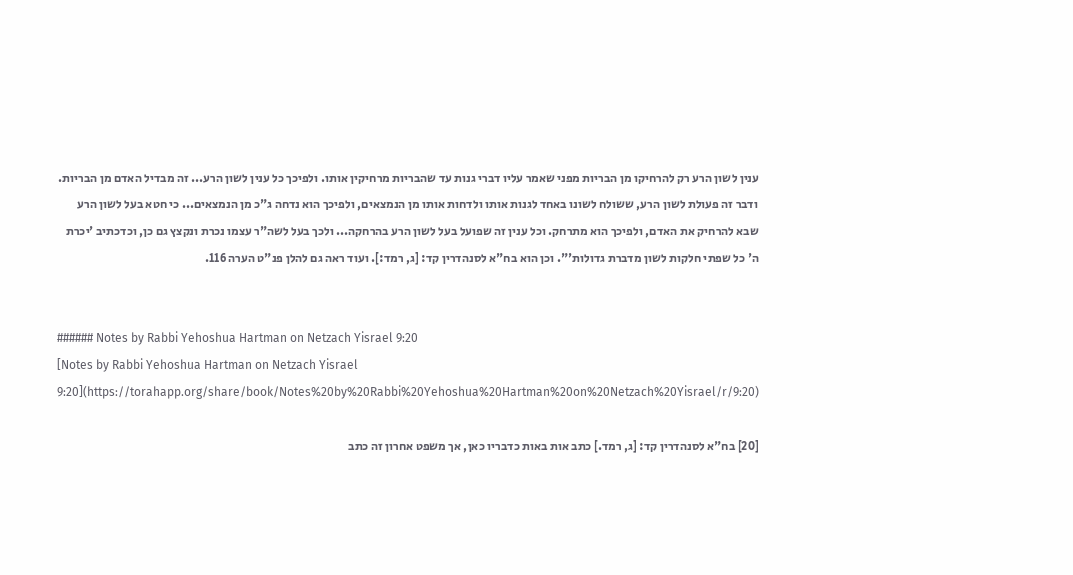ענין לשון הרע רק להרחיקו מן הבריות מפני שאמר עליו דברי גנות עד שהבריות מרחיקין אותו. ולפיכך כל ענין לשון הרע... זה מבדיל האדם מן הבריות. ודבר זה פעולת לשון הרע, ששולח לשונו באחד לגנות אותו ולדחות אותו מן הנמצאים, ולפיכך הוא נדחה ג"כ מן הנמצאים... כי חטא בעל לשון הרע שבא להרחיק את האדם, ולפיכך הוא מתרחק. וכל ענין זה שפועל בעל לשון הרע בהרחקה... ולכך בעל לשה"ר עצמו נכרת ונקצץ גם כן, וכדכתיב 'יכרת ה' כל שפתי חלקות לשון מדברת גדולות'". וכן הוא בח"א לסנהדרין קד: [ג, רמד:]. ועוד ראה גם להלן פנ"ט הערה 116.


###### Notes by Rabbi Yehoshua Hartman on Netzach Yisrael 9:20
[Notes by Rabbi Yehoshua Hartman on Netzach Yisrael 9:20](https://torahapp.org/share/book/Notes%20by%20Rabbi%20Yehoshua%20Hartman%20on%20Netzach%20Yisrael/r/9:20)

[20] בח"א לסנהדרין קד: [ג, רמד.] כתב אות באות כדבריו כאן, אך משפט אחרון זה כתב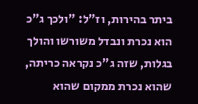ביתר בהירות, וז"ל: "ולכך ג"כ הוא נכרת ונבדל משורשו והולך בגלות, שזה ג"כ נקראה כריתה, שהוא נכרת ממקום שהוא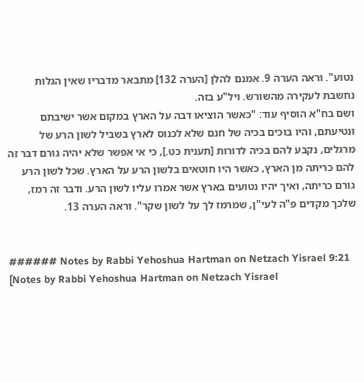נטוע". וראה הערה 9. אמנם להלן [הערה 132] מתבאר מדבריו שאין הגלות נחשבת לעקירה מהשורש. ויל"ע בזה.
ושם בח"א הוסיף עוד: "כאשר הוציאו דבה על הארץ במקום אשר ישיבתם ונטיעתם, והיו בוכים בכיה של חנם שלא לכנוס לארץ בשביל לשון הרע של מרגלים, נקבע להם בכיה לדורות [תענית כט.], כי אי אפשר שלא יהיה גורם דבר זה להם כריתה מן הארץ, כאשר היו חוטאים בלשון הרע על הארץ. שכל לשון הרע גורם כריתה, ואיך יהיו נטועים בארץ אשר אמרו עליו לשון הרע. ודבר זה רמז, שלכך מקדים פ"ה לעי"ן, שמרמז לך על לשון שקר". וראה הערה 13.


###### Notes by Rabbi Yehoshua Hartman on Netzach Yisrael 9:21
[Notes by Rabbi Yehoshua Hartman on Netzach Yisrael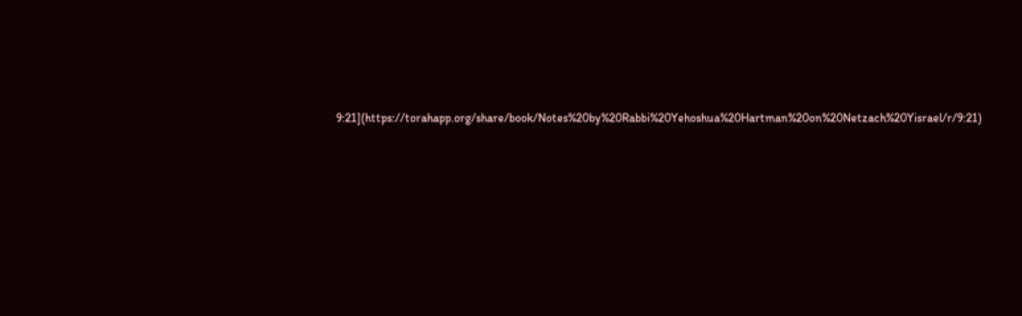9:21](https://torahapp.org/share/book/Notes%20by%20Rabbi%20Yehoshua%20Hartman%20on%20Netzach%20Yisrael/r/9:21)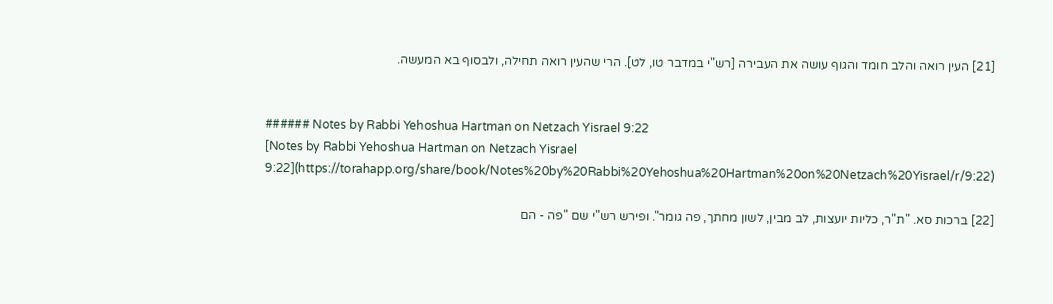[21] העין רואה והלב חומד והגוף עושה את העבירה [רש"י במדבר טו, לט]. הרי שהעין רואה תחילה, ולבסוף בא המעשה.


###### Notes by Rabbi Yehoshua Hartman on Netzach Yisrael 9:22
[Notes by Rabbi Yehoshua Hartman on Netzach Yisrael 9:22](https://torahapp.org/share/book/Notes%20by%20Rabbi%20Yehoshua%20Hartman%20on%20Netzach%20Yisrael/r/9:22)

[22] ברכות סא. "ת"ר, כליות יועצות, לב מבין, לשון מחתך, פה גומר". ופירש רש"י שם "פה - הם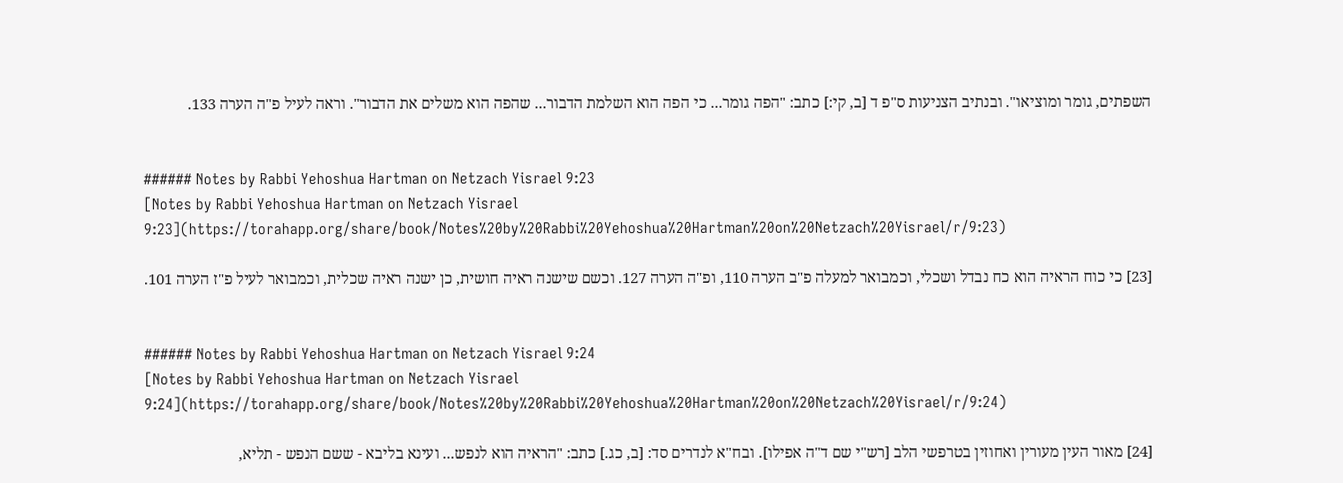השפתים, גומר ומוציאו". ובנתיב הצניעות ס"פ ד [ב, קי:] כתב: "הפה גומר... כי הפה הוא השלמת הדבור... שהפה הוא משלים את הדבור". וראה לעיל פ"ה הערה 133.


###### Notes by Rabbi Yehoshua Hartman on Netzach Yisrael 9:23
[Notes by Rabbi Yehoshua Hartman on Netzach Yisrael 9:23](https://torahapp.org/share/book/Notes%20by%20Rabbi%20Yehoshua%20Hartman%20on%20Netzach%20Yisrael/r/9:23)

[23] כי כוח הראיה הוא כח נבדל ושכלי, וכמבואר למעלה פ"ב הערה 110, ופ"ה הערה 127. וכשם שישנה ראיה חושית, כן ישנה ראיה שכלית, וכמבואר לעיל פ"ז הערה 101.


###### Notes by Rabbi Yehoshua Hartman on Netzach Yisrael 9:24
[Notes by Rabbi Yehoshua Hartman on Netzach Yisrael 9:24](https://torahapp.org/share/book/Notes%20by%20Rabbi%20Yehoshua%20Hartman%20on%20Netzach%20Yisrael/r/9:24)

[24] מאור העין מעורין ואחוזין בטרפשי הלב [רש"י שם ד"ה אפילו]. ובח"א לנדרים סד: [ב, כג.] כתב: "הראיה הוא לנפש... ועינא בליבא - ששם הנפש - תליא,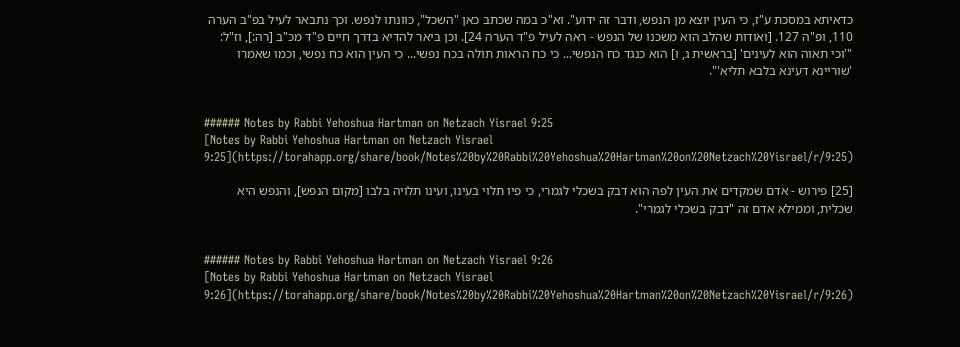כדאיתא במסכת ע"ז, כי העין יוצא מן הנפש, ודבר זה ידוע". וא"כ במה שכתב כאן "השכל", כוונתו לנפש. וכך נתבאר לעיל בפ"ב הערה 110, ופ"ה 127. [ואודות שהלב הוא משכנו של הנפש - ראה לעיל פ"ד הערה 24]. וכן ביאר להדיא בדרך חיים פ"ד מכ"ב [רה:], וז"ל: "'וכי תאוה הוא לעינים' [בראשית ג, ו] הוא כנגד כח הנפשי... כי כח הראות תולה בכח נפשי... כי העין הוא כח נפשי, וכמו שאמרו 'שוריינא דעינא בלבא תליא'".


###### Notes by Rabbi Yehoshua Hartman on Netzach Yisrael 9:25
[Notes by Rabbi Yehoshua Hartman on Netzach Yisrael 9:25](https://torahapp.org/share/book/Notes%20by%20Rabbi%20Yehoshua%20Hartman%20on%20Netzach%20Yisrael/r/9:25)

[25] פירוש - אדם שמקדים את העין לפה הוא דבק בשכלי לגמרי, כי פיו תלוי בעינו, ועינו תלויה בלבו [מקום הנפש], והנפש היא שכלית, וממילא אדם זה "דבק בשכלי לגמרי".


###### Notes by Rabbi Yehoshua Hartman on Netzach Yisrael 9:26
[Notes by Rabbi Yehoshua Hartman on Netzach Yisrael 9:26](https://torahapp.org/share/book/Notes%20by%20Rabbi%20Yehoshua%20Hartman%20on%20Netzach%20Yisrael/r/9:26)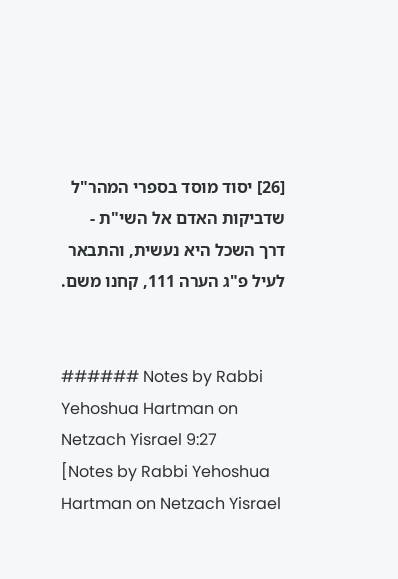[26] יסוד מוסד בספרי המהר"ל שדביקות האדם אל השי"ת - דרך השכל היא נעשית, והתבאר לעיל פ"ג הערה 111, קחנו משם.


###### Notes by Rabbi Yehoshua Hartman on Netzach Yisrael 9:27
[Notes by Rabbi Yehoshua Hartman on Netzach Yisrael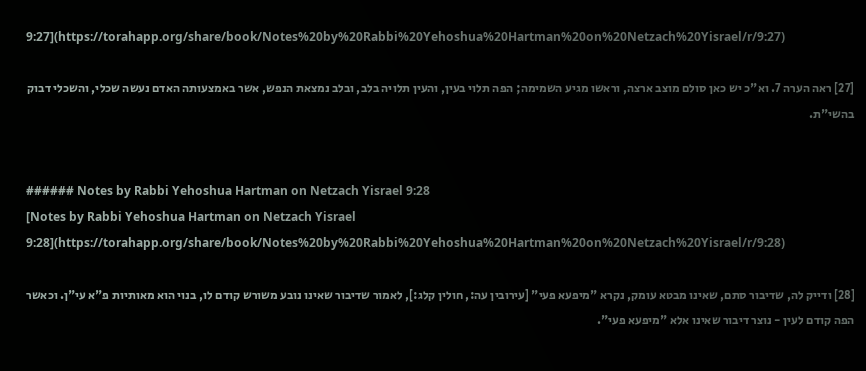9:27](https://torahapp.org/share/book/Notes%20by%20Rabbi%20Yehoshua%20Hartman%20on%20Netzach%20Yisrael/r/9:27)

[27] ראה הערה 7. וא"כ יש כאן סולם מוצב ארצה, וראשו מגיע השמימה; הפה תלוי בעין, והעין תלויה בלב, ובלב נמצאת הנפש, אשר באמצעותה האדם נעשה שכלי, והשכלי דבוק בהשי"ת.


###### Notes by Rabbi Yehoshua Hartman on Netzach Yisrael 9:28
[Notes by Rabbi Yehoshua Hartman on Netzach Yisrael 9:28](https://torahapp.org/share/book/Notes%20by%20Rabbi%20Yehoshua%20Hartman%20on%20Netzach%20Yisrael/r/9:28)

[28] ודייק לה, שדיבור סתם, שאינו מבטא עומק, נקרא "מיפעא פעי" [עירובין עה:, חולין קלג:], לאמור שדיבור שאינו נובע משורש קודם לו, בנוי הוא מאותיות פ"א עי"ן. וכאשר הפה קודם לעין - נוצר דיבור שאינו אלא "מיפעא פעי".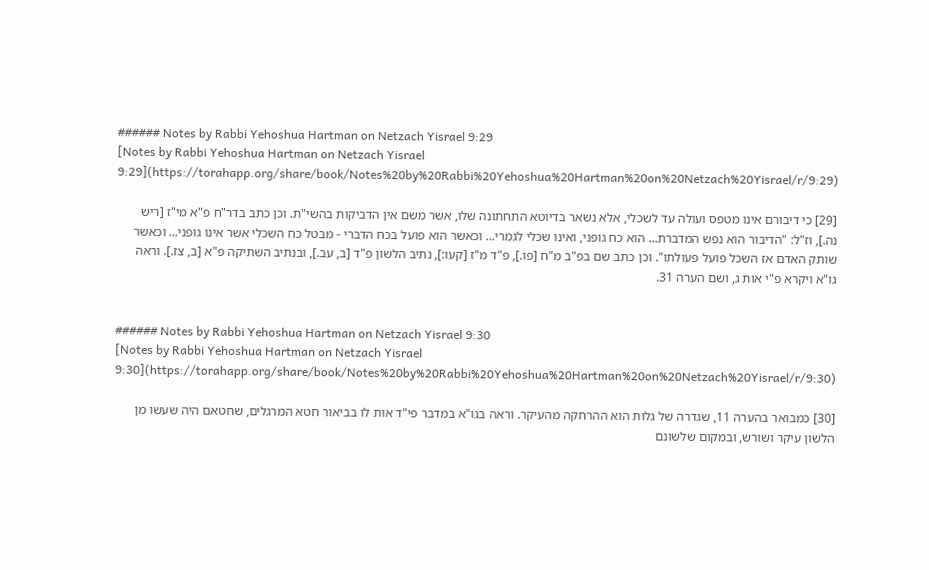###### Notes by Rabbi Yehoshua Hartman on Netzach Yisrael 9:29
[Notes by Rabbi Yehoshua Hartman on Netzach Yisrael 9:29](https://torahapp.org/share/book/Notes%20by%20Rabbi%20Yehoshua%20Hartman%20on%20Netzach%20Yisrael/r/9:29)

[29] כי דיבורם אינו מטפס ועולה עד לשכלי, אלא נשאר בדיוטא התחתונה שלו, אשר משם אין הדביקות בהשי"ת. וכן כתב בדר"ח פ"א מי"ז [ריש נה.], וז"ל: "הדיבור הוא נפש המדברת... הוא כח גופני, ואינו שכלי לגמרי... וכאשר הוא פועל בכח הדברי - מבטל כח השכלי אשר אינו גופני... וכאשר שותק האדם אז השכל פועל פעולתו". וכן כתב שם בפ"ב מ"ח [פו.], פ"ד מ"ז [קעו:], נתיב הלשון פ"ד [ב, עב.], ובנתיב השתיקה פ"א [ב, צז.]. וראה גו"א ויקרא פ"י אות ג, ושם הערה 31.


###### Notes by Rabbi Yehoshua Hartman on Netzach Yisrael 9:30
[Notes by Rabbi Yehoshua Hartman on Netzach Yisrael 9:30](https://torahapp.org/share/book/Notes%20by%20Rabbi%20Yehoshua%20Hartman%20on%20Netzach%20Yisrael/r/9:30)

[30] כמבואר בהערה 11, שגדרה של גלות הוא ההרחקה מהעיקר. וראה בגו"א במדבר פי"ד אות לו בביאור חטא המרגלים, שחטאם היה שעשו מן הלשון עיקר ושורש, ובמקום שלשונם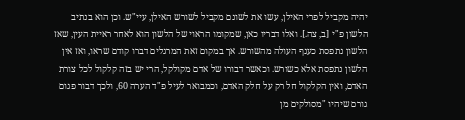יהיה מקביל לפרי האילן, עשו את לשונם מקביל לשורש האילן, עיי"ש. וכן הוא בנתיב הלשון פ"י [ב, צה.]. ואלו דבריו כאן, שמקומו הראוי של הלשון הוא לאחר ראיית העין, שאז הלשון נתפסת כענף העולה מהשורש. אך במקום זאת המרגלים דברו קודם שראו, ואז אין הלשון נתפסת אלא כשורש. וכאשר דבורו של אדם מקולקל, הרי יש בזה קלקול לכל צורת האדם, ואין הקלקול חל רק על חלק האדם, וכמבואר לעיל פ"ד הערה 60, ולכך דבור פגום גורם שיהיו "מסולקים מן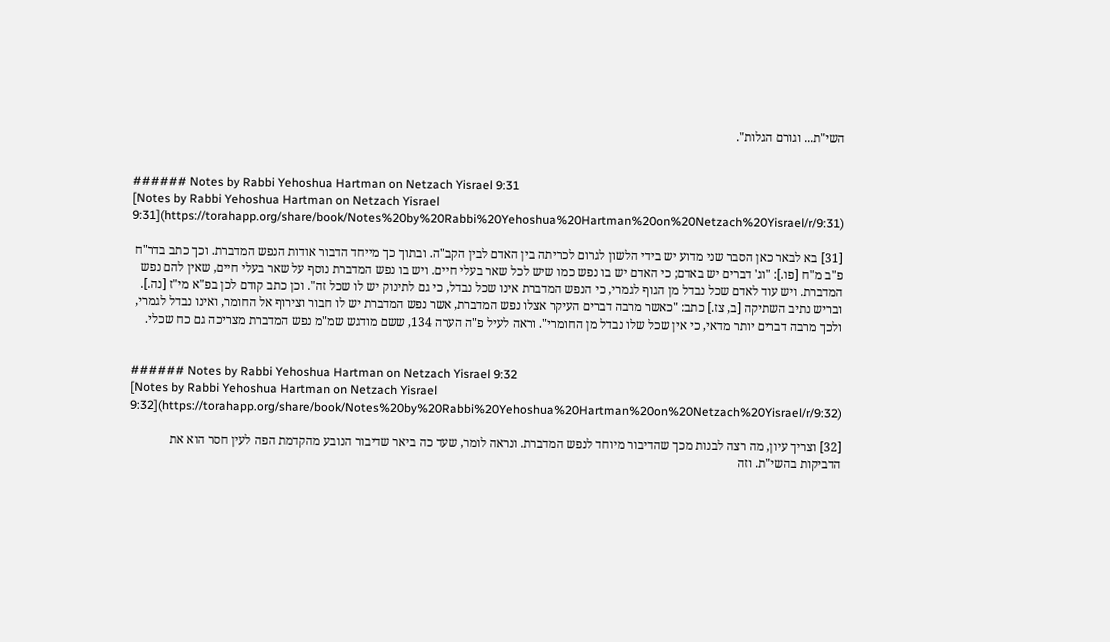השי"ת... וגורם הגלות".


###### Notes by Rabbi Yehoshua Hartman on Netzach Yisrael 9:31
[Notes by Rabbi Yehoshua Hartman on Netzach Yisrael 9:31](https://torahapp.org/share/book/Notes%20by%20Rabbi%20Yehoshua%20Hartman%20on%20Netzach%20Yisrael/r/9:31)

[31] בא לבאר כאן הסבר שני מדוע יש בידי הלשון לגרום לכריתה בין האדם לבין הקב"ה. ובתוך כך מייחד הדבור אודות הנפש המדברת. וכך כתב בדר"ח פ"ב מ"ח [פו.]: "וג' דברים יש באדם; כי האדם יש בו נפש כמו שיש לכל שאר בעלי חיים. ויש בו נפש המדברת נוסף על שאר בעלי חיים, שאין להם נפש המדברת. ויש עוד לאדם שכל נבדל מן הגוף לגמרי, כי הנפש המדברת אינו שכל נבדל, כי גם לתינוק יש לו שכל זה". וכן כתב קודם לכן בפ"א מי"ז [נה.]. ובריש נתיב השתיקה [ב, צז.] כתב: "כאשר מרבה דברים העיקר אצלו נפש המדברת, אשר נפש המדברת יש לו חבור וצירוף אל החומר, ואינו נבדל לגמרי, ולכך מרבה דברים יותר מדאי, כי אין שכל שלו נבדל מן החומרי". וראה לעיל פ"ה הערה 134, ששם מודגש שמ"מ נפש המדברת מצריכה גם כח שכלי.


###### Notes by Rabbi Yehoshua Hartman on Netzach Yisrael 9:32
[Notes by Rabbi Yehoshua Hartman on Netzach Yisrael 9:32](https://torahapp.org/share/book/Notes%20by%20Rabbi%20Yehoshua%20Hartman%20on%20Netzach%20Yisrael/r/9:32)

[32] וצריך עיון, מה רצה לבנות מכך שהדיבור מיוחד לנפש המדברת. ונראה לומר, שעד כה ביאר שדיבור הנובע מהקדמת הפה לעין חסר הוא את הדביקות בהשי"ת. וזה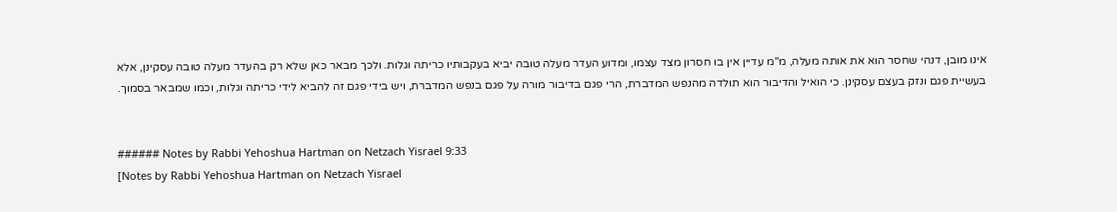אינו מובן, דנהי שחסר הוא את אותה מעלה, מ"מ עדיין אין בו חסרון מצד עצמו, ומדוע העדר מעלה טובה יביא בעקבותיו כריתה וגלות. ולכך מבאר כאן שלא רק בהעדר מעלה טובה עסקינן, אלא בעשיית פגם ונזק בעצם עסקינן. כי הואיל והדיבור הוא תולדה מהנפש המדברת, הרי פגם בדיבור מורה על פגם בנפש המדברת, ויש בידי פגם זה להביא לידי כריתה וגלות, וכמו שמבאר בסמוך.


###### Notes by Rabbi Yehoshua Hartman on Netzach Yisrael 9:33
[Notes by Rabbi Yehoshua Hartman on Netzach Yisrael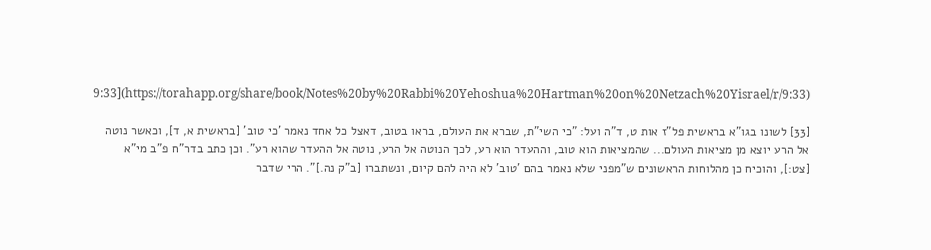9:33](https://torahapp.org/share/book/Notes%20by%20Rabbi%20Yehoshua%20Hartman%20on%20Netzach%20Yisrael/r/9:33)

[33] לשונו בגו"א בראשית פל"ז אות ט, ד"ה ועל: "כי השי"ת, שברא את העולם, בראו בטוב, דאצל כל אחד נאמר 'כי טוב' [בראשית א, ד], וכאשר נוטה אל הרע יוצא מן מציאות העולם... שהמציאות הוא טוב, וההעדר הוא רע, לכך הנוטה אל הרע, נוטה אל ההעדר שהוא רע". וכן כתב בדר"ח פ"ב מי"א [צט:], והוכיח כן מהלוחות הראשונים ש"מפני שלא נאמר בהם 'טוב' לא היה להם קיום, ונשתברו [ב"ק נה.]". הרי שדבר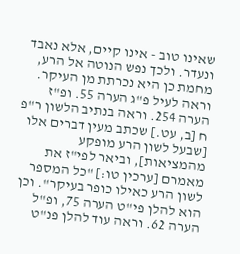שאינו טוב - אינו קיים, אלא נאבד ונעדר. ולכך נפש הנוטה אל הרע, מחמת כן היא נכרתת מן העיקר. וראה לעיל פ"ג הערה 55. ופ"ז הערה 254. וראה בנתיב הלשון ר"פ ח [ב, עט.] שכתב מעין דברים אלו [שבעל לשון הרע מופקע מהמציאות], וביאר לפי"ז את מאמרם [ערכין טו:] "כל המספר לשון הרע כאילו כופר בעיקר". וכן הוא להלן פי"ט הערה 75, ופ"ל הערה 62. וראה עוד להלן פנ"ט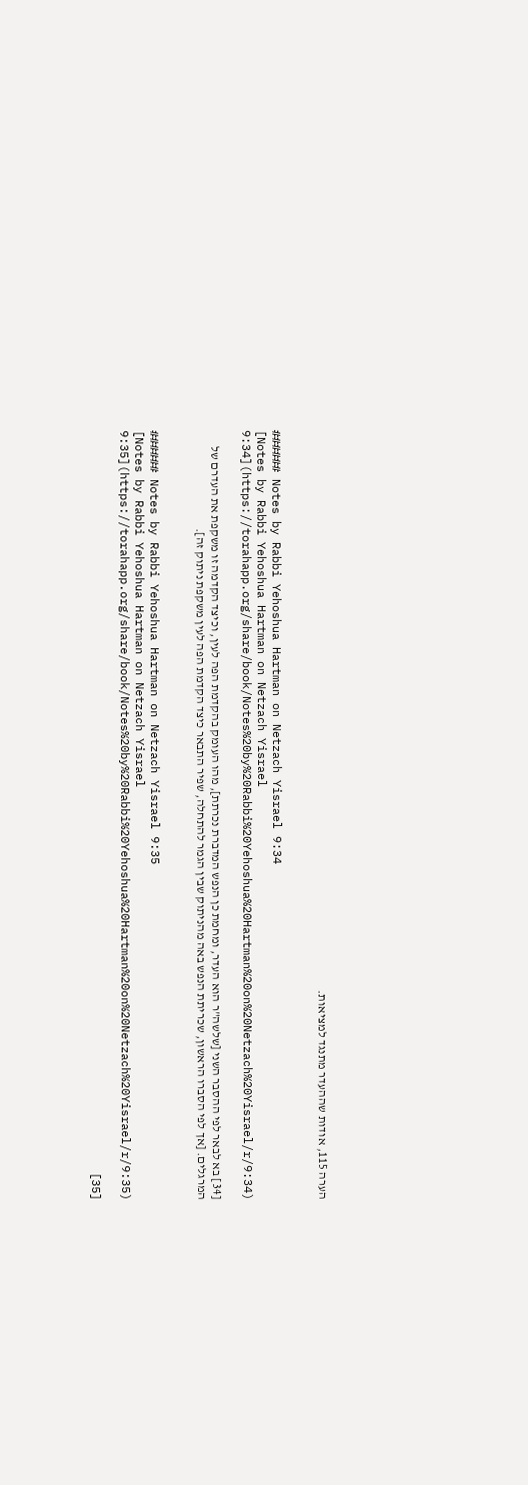הערה 115, אודות שההעדר מתנגד למציאות.


###### Notes by Rabbi Yehoshua Hartman on Netzach Yisrael 9:34
[Notes by Rabbi Yehoshua Hartman on Netzach Yisrael 9:34](https://torahapp.org/share/book/Notes%20by%20Rabbi%20Yehoshua%20Hartman%20on%20Netzach%20Yisrael/r/9:34)

[34] בא לבאר לפי ההסבר השני [שלשה"ר הוא העדר, ומחמת כן הנפש המדברת נכרתת], מהו העומק בהקדמת הפה לעין, וכיצד הקדמה זו משקפת את העדרם של המרגלים. [אך לפי הסברו הראשון, שכריתת הנפש באה מהניתוק שבין הגמר להתחלה, שפיר התבאר כיצד הקדמת הפה לעין משקפת ניתוק זה].


###### Notes by Rabbi Yehoshua Hartman on Netzach Yisrael 9:35
[Notes by Rabbi Yehoshua Hartman on Netzach Yisrael 9:35](https://torahapp.org/share/book/Notes%20by%20Rabbi%20Yehoshua%20Hartman%20on%20Netzach%20Yisrael/r/9:35)

[35]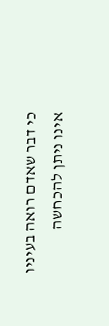כי דבר שאדם רואה בעיניו אינו ניתן להכחשה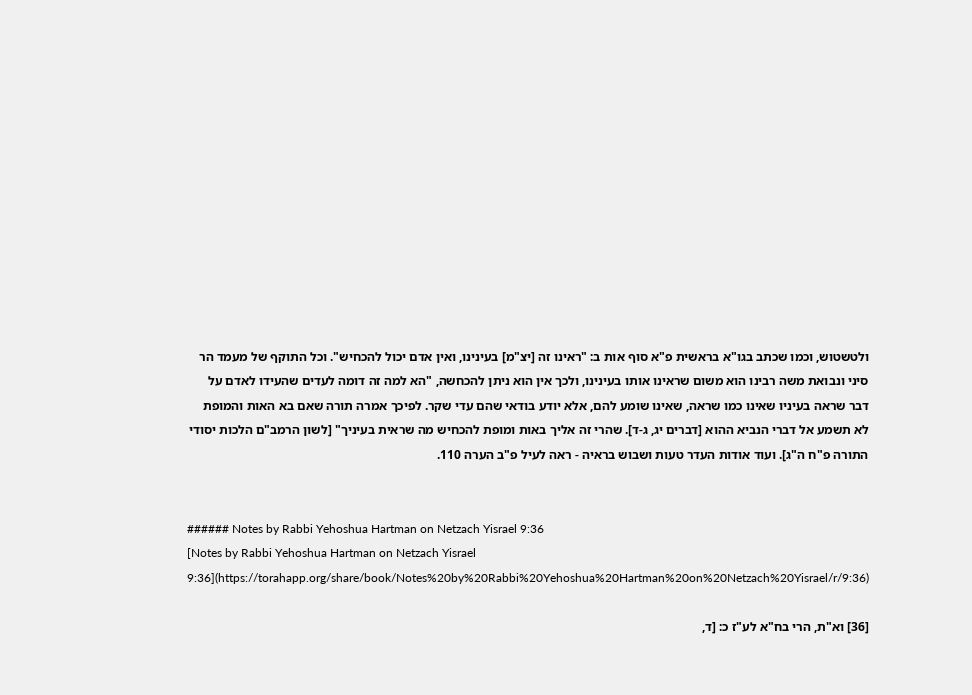ולטשטוש, וכמו שכתב בגו"א בראשית פ"א סוף אות ב: "ראינו זה [יצ"מ] בעינינו, ואין אדם יכול להכחיש". וכל התוקף של מעמד הר סיני ונבואת משה רבינו הוא משום שראינו אותו בעינינו, ולכך אין הוא ניתן להכחשה, "הא למה זה דומה לעדים שהעידו לאדם על דבר שראה בעיניו שאינו כמו שראה, שאינו שומע להם, אלא יודע בודאי שהם עדי שקר. לפיכך אמרה תורה שאם בא האות והמופת לא תשמע אל דברי הנביא ההוא [דברים יג, ג-ד]. שהרי זה אליך באות ומופת להכחיש מה שראית בעיניך" [לשון הרמב"ם הלכות יסודי התורה פ"ח ה"ג]. ועוד אודות העדר טעות ושבוש בראיה - ראה לעיל פ"ב הערה 110.


###### Notes by Rabbi Yehoshua Hartman on Netzach Yisrael 9:36
[Notes by Rabbi Yehoshua Hartman on Netzach Yisrael 9:36](https://torahapp.org/share/book/Notes%20by%20Rabbi%20Yehoshua%20Hartman%20on%20Netzach%20Yisrael/r/9:36)

[36] וא"ת, הרי בח"א לע"ז כ: [ד,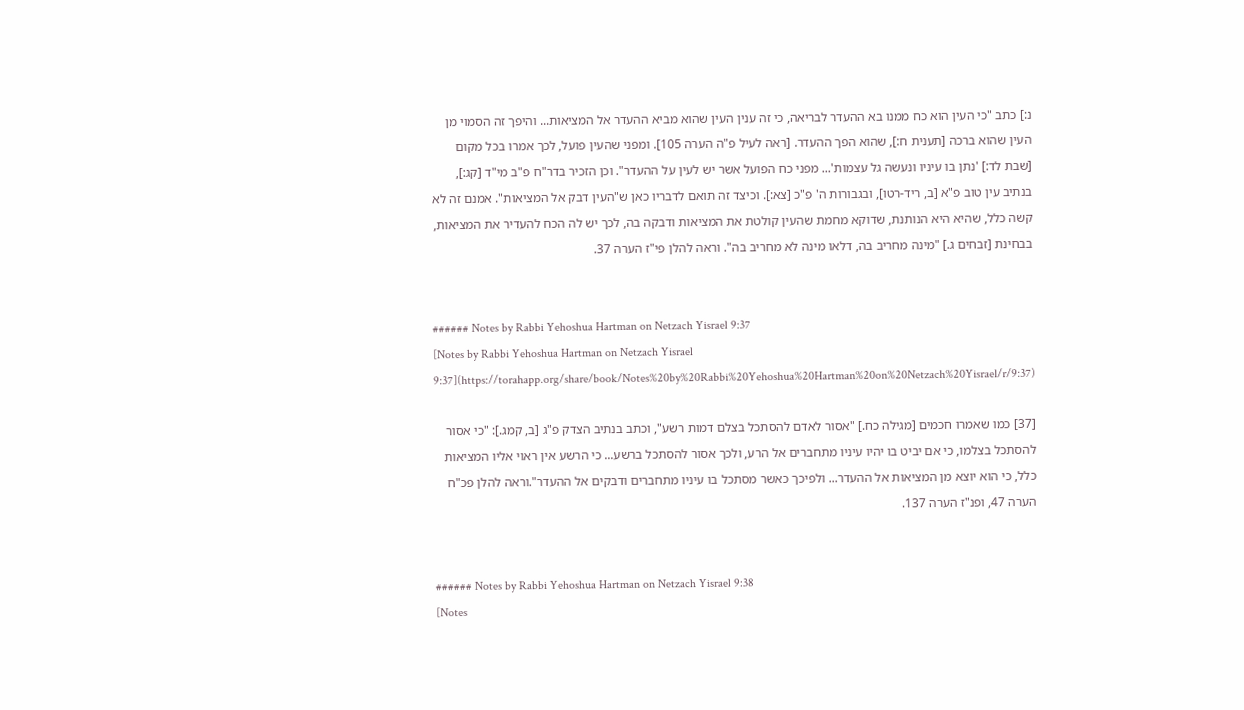נ:] כתב "כי העין הוא כח ממנו בא ההעדר לבריאה, כי זה ענין העין שהוא מביא ההעדר אל המציאות... והיפך זה הסמוי מן העין שהוא ברכה [תענית ח:], שהוא הפך ההעדר. [ראה לעיל פ"ה הערה 105]. ומפני שהעין פועל, לכך אמרו בכל מקום [שבת לד:] 'נתן בו עיניו ונעשה גל עצמות'... מפני כח הפועל אשר יש לעין על ההעדר". וכן הזכיר בדר"ח פ"ב מי"ד [קג:], בנתיב עין טוב פ"א [ב, ריד-רטו], ובגבורות ה' פ"כ [צא:]. וכיצד זה תואם לדבריו כאן ש"העין דבק אל המציאות". אמנם זה לא קשה כלל, שהיא היא הנותנת, שדוקא מחמת שהעין קולטת את המציאות ודבקה בה, לכך יש לה הכח להעדיר את המציאות, בבחינת [זבחים ג.] "מינה מחריב בה, דלאו מינה לא מחריב בה". וראה להלן פי"ז הערה 37.


###### Notes by Rabbi Yehoshua Hartman on Netzach Yisrael 9:37
[Notes by Rabbi Yehoshua Hartman on Netzach Yisrael 9:37](https://torahapp.org/share/book/Notes%20by%20Rabbi%20Yehoshua%20Hartman%20on%20Netzach%20Yisrael/r/9:37)

[37] כמו שאמרו חכמים [מגילה כח.] "אסור לאדם להסתכל בצלם דמות רשע", וכתב בנתיב הצדק פ"ג [ב, קמג.]: "כי אסור להסתכל בצלמו, כי אם יביט בו יהיו עיניו מתחברים אל הרע, ולכך אסור להסתכל ברשע... כי הרשע אין ראוי אליו המציאות כלל, כי הוא יוצא מן המציאות אל ההעדר... ולפיכך כאשר מסתכל בו עיניו מתחברים ודבקים אל ההעדר".וראה להלן פכ"ח הערה 47, ופנ"ז הערה 137.


###### Notes by Rabbi Yehoshua Hartman on Netzach Yisrael 9:38
[Notes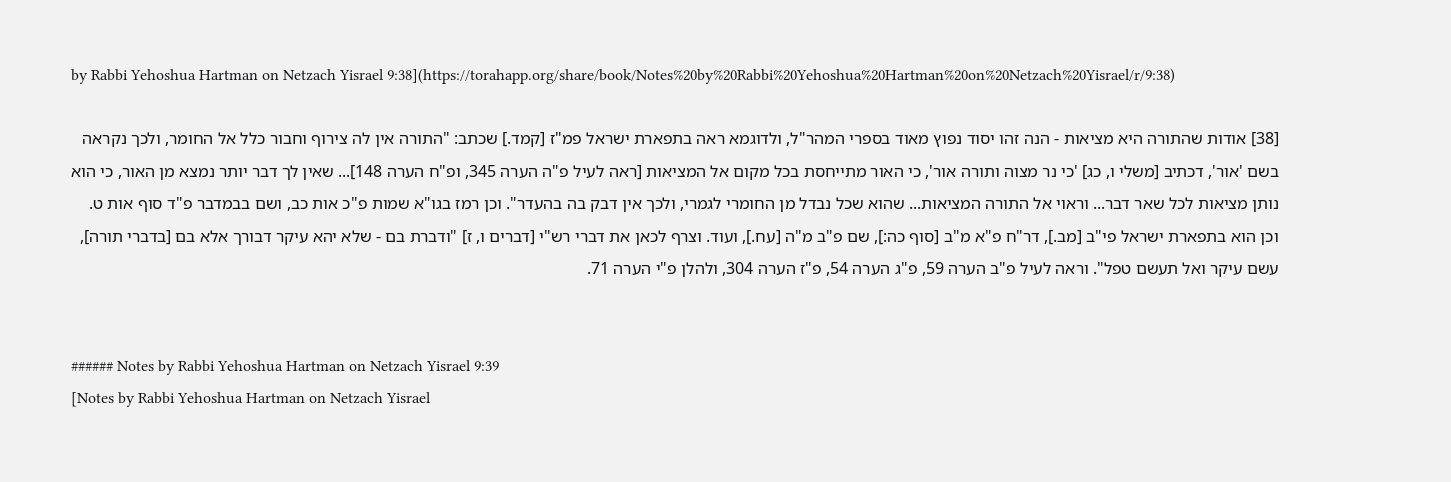by Rabbi Yehoshua Hartman on Netzach Yisrael 9:38](https://torahapp.org/share/book/Notes%20by%20Rabbi%20Yehoshua%20Hartman%20on%20Netzach%20Yisrael/r/9:38)

[38] אודות שהתורה היא מציאות - הנה זהו יסוד נפוץ מאוד בספרי המהר"ל, ולדוגמא ראה בתפארת ישראל פמ"ז [קמד.] שכתב: "התורה אין לה צירוף וחבור כלל אל החומר, ולכך נקראה בשם 'אור', דכתיב [משלי ו, כג] 'כי נר מצוה ותורה אור', כי האור מתייחסת בכל מקום אל המציאות [ראה לעיל פ"ה הערה 345, ופ"ח הערה 148]... שאין לך דבר יותר נמצא מן האור, כי הוא נותן מציאות לכל שאר דבר... וראוי אל התורה המציאות... שהוא שכל נבדל מן החומרי לגמרי, ולכך אין דבק בה בהעדר". וכן רמז בגו"א שמות פ"כ אות כב, ושם בבמדבר פ"ד סוף אות ט. וכן הוא בתפארת ישראל פי"ב [מב.], דר"ח פ"א מ"ב [סוף כה:], שם פ"ב מ"ה [עח.], ועוד. וצרף לכאן את דברי רש"י [דברים ו, ז] "ודברת בם - שלא יהא עיקר דבורך אלא בם [בדברי תורה], עשם עיקר ואל תעשם טפל". וראה לעיל פ"ב הערה 59, פ"ג הערה 54, פ"ז הערה 304, ולהלן פ"י הערה 71.


###### Notes by Rabbi Yehoshua Hartman on Netzach Yisrael 9:39
[Notes by Rabbi Yehoshua Hartman on Netzach Yisrael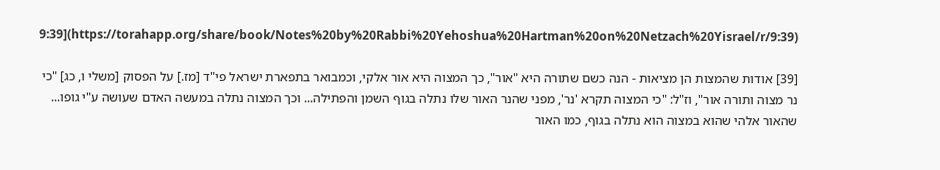9:39](https://torahapp.org/share/book/Notes%20by%20Rabbi%20Yehoshua%20Hartman%20on%20Netzach%20Yisrael/r/9:39)

[39] אודות שהמצות הן מציאות - הנה כשם שתורה היא "אור", כך המצוה היא אור אלקי, וכמבואר בתפארת ישראל פי"ד [מז.] על הפסוק [משלי ו, כג] "כי נר מצוה ותורה אור", וז"ל: "כי המצוה תקרא 'נר', מפני שהנר האור שלו נתלה בגוף השמן והפתילה... וכך המצוה נתלה במעשה האדם שעושה ע"י גופו... שהאור אלהי שהוא במצוה הוא נתלה בגוף, כמו האור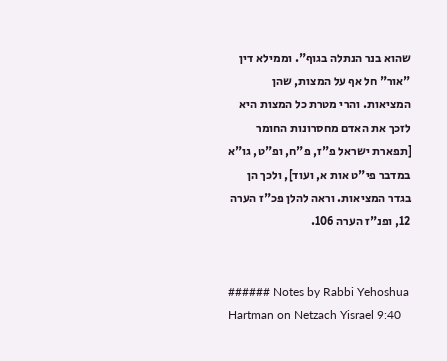שהוא בנר הנתלה בגוף". וממילא דין "אור" חל אף על המצות, שהן המציאות. והרי מטרת כל המצות היא לזכך את האדם מחסרונות החומר [תפארת ישראל פ"ז, פ"ח, ופ"ט, גו"א במדבר פי"ט אות א, ועוד], ולכך הן בגדר המציאות. וראה להלן פכ"ז הערה 12, ופנ"ז הערה 106.


###### Notes by Rabbi Yehoshua Hartman on Netzach Yisrael 9:40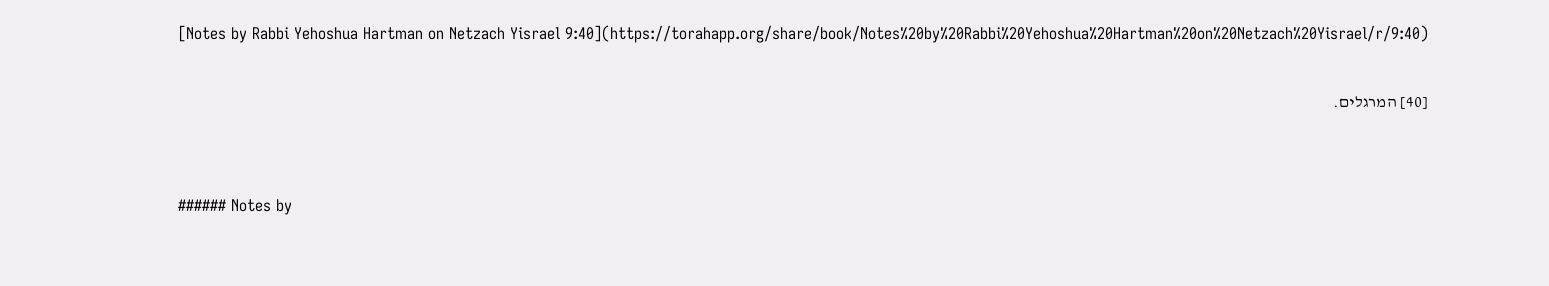[Notes by Rabbi Yehoshua Hartman on Netzach Yisrael 9:40](https://torahapp.org/share/book/Notes%20by%20Rabbi%20Yehoshua%20Hartman%20on%20Netzach%20Yisrael/r/9:40)

[40] המרגלים.


###### Notes by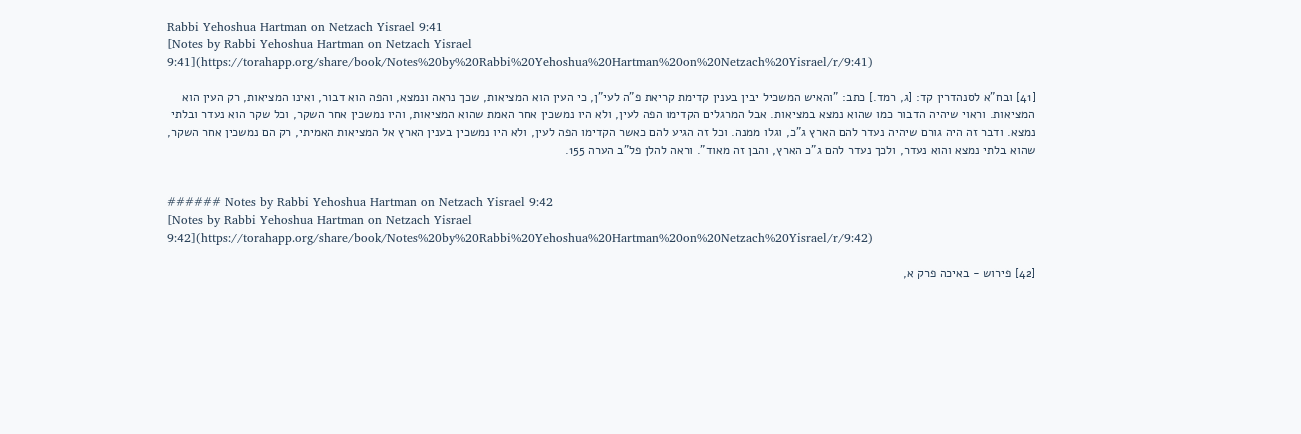Rabbi Yehoshua Hartman on Netzach Yisrael 9:41
[Notes by Rabbi Yehoshua Hartman on Netzach Yisrael 9:41](https://torahapp.org/share/book/Notes%20by%20Rabbi%20Yehoshua%20Hartman%20on%20Netzach%20Yisrael/r/9:41)

[41] ובח"א לסנהדרין קד: [ג, רמד.] כתב: "והאיש המשכיל יבין בענין קדימת קריאת פ"ה לעי"ן, כי העין הוא המציאות, שכך נראה ונמצא, והפה הוא דבור, ואינו המציאות, רק העין הוא המציאות. וראוי שיהיה הדבור כמו שהוא נמצא במציאות. אבל המרגלים הקדימו הפה לעין, ולא היו נמשכין אחר האמת שהוא המציאות, והיו נמשכין אחר השקר, וכל שקר הוא נעדר ובלתי נמצא. ודבר זה היה גורם שיהיה נעדר להם הארץ ג"כ, וגלו ממנה. וכל זה הגיע להם כאשר הקדימו הפה לעין, ולא היו נמשכין בענין הארץ אל המציאות האמיתי, רק הם נמשכין אחר השקר, שהוא בלתי נמצא והוא נעדר, ולכך נעדר להם ג"כ הארץ, והבן זה מאוד". וראה להלן פל"ב הערה 155.


###### Notes by Rabbi Yehoshua Hartman on Netzach Yisrael 9:42
[Notes by Rabbi Yehoshua Hartman on Netzach Yisrael 9:42](https://torahapp.org/share/book/Notes%20by%20Rabbi%20Yehoshua%20Hartman%20on%20Netzach%20Yisrael/r/9:42)

[42] פירוש - באיכה פרק א,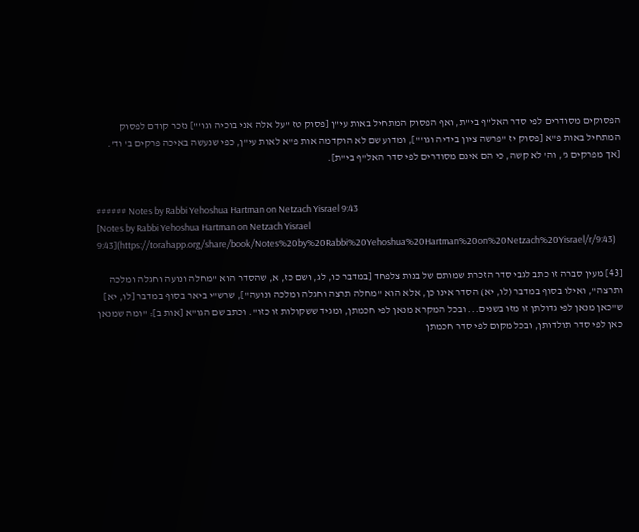הפסוקים מסודרים לפי סדר האל"ף בי"ת, ואף הפסוק המתחיל באות עי"ן [פסוק טז "על אלה אני בוכיה וגו'"] נזכר קודם לפסוק המתחיל באות פ"א [פסוק יז "פרשה ציון בידיה וגו'"], ומדוע שם לא הוקדמה אות פ"א לאות עי"ן, כפי שנעשה באיכה פרקים ב' וד'. [אך מפרקים ג', וה' לא קשה, כי הם אינם מסודרים לפי סדר האל"ף בי"ת].


###### Notes by Rabbi Yehoshua Hartman on Netzach Yisrael 9:43
[Notes by Rabbi Yehoshua Hartman on Netzach Yisrael 9:43](https://torahapp.org/share/book/Notes%20by%20Rabbi%20Yehoshua%20Hartman%20on%20Netzach%20Yisrael/r/9:43)

[43] מעין סברה זו כתב לגבי סדר הזכרת שמותם של בנות צלפחד [במדבר כו, לג, ושם כז, א, שהסדר הוא "מחלה ונועה וחגלה ומלכה ותרצה", ואילו בסוף במדבר (לו, יא) הסדר אינו כן, אלא הוא "מחלה תרצה וחגלה ומלכה ונועה"], שרש"י ביאר בסוף במדבר [לו, יא] ש"כאן מנאן לפי גדולתן זו מזו בשנים... ובכל המקרא מנאן לפי חכמתן, ומגיד ששקולות זו כזו". וכתב שם הגו"א [אות ב]: "ומה שמנאן כאן לפי סדר תולדותן, ובכל מקום לפי סדר חכמתן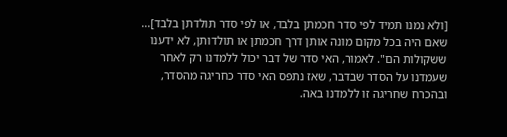[ולא נמנו תמיד לפי סדר חכמתן בלבד, או לפי סדר תולדתן בלבד]... שאם היה בכל מקום מונה אותן דרך חכמתן או תולדותן, לא ידענו ששקולות הם". לאמור, האי סדר של דבר יכול ללמדנו רק לאחר שעמדנו על הסדר שבדבר, שאז נתפס האי סדר כחריגה מהסדר, ובהכרח שחריגה זו ללמדנו באה.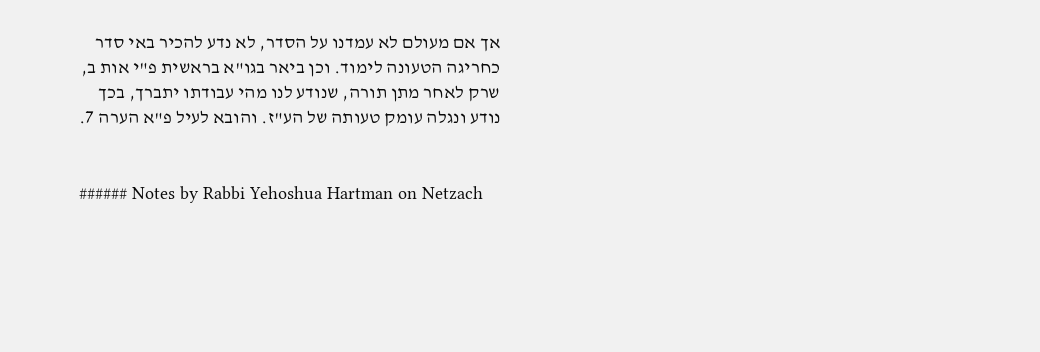אך אם מעולם לא עמדנו על הסדר, לא נדע להכיר באי סדר כחריגה הטעונה לימוד. וכן ביאר בגו"א בראשית פ"י אות ב, שרק לאחר מתן תורה, שנודע לנו מהי עבודתו יתברך, בכך נודע ונגלה עומק טעותה של הע"ז. והובא לעיל פ"א הערה 7.


###### Notes by Rabbi Yehoshua Hartman on Netzach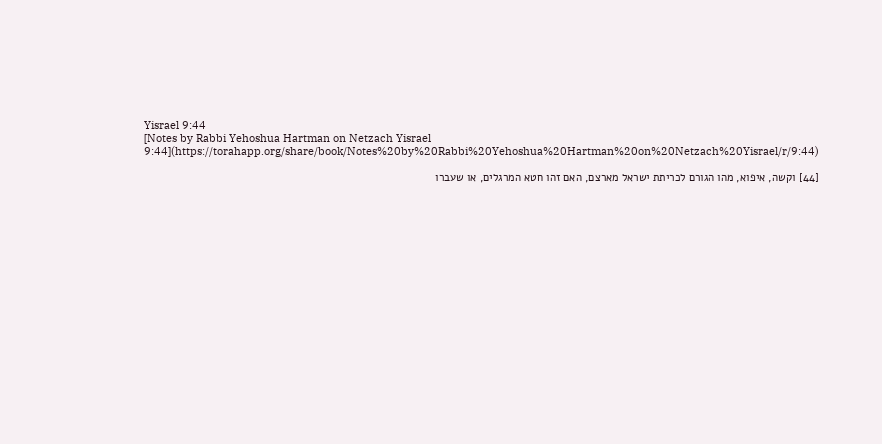Yisrael 9:44
[Notes by Rabbi Yehoshua Hartman on Netzach Yisrael 9:44](https://torahapp.org/share/book/Notes%20by%20Rabbi%20Yehoshua%20Hartman%20on%20Netzach%20Yisrael/r/9:44)

[44] וקשה, איפוא, מהו הגורם לכריתת ישראל מארצם, האם זהו חטא המרגלים, או שעברו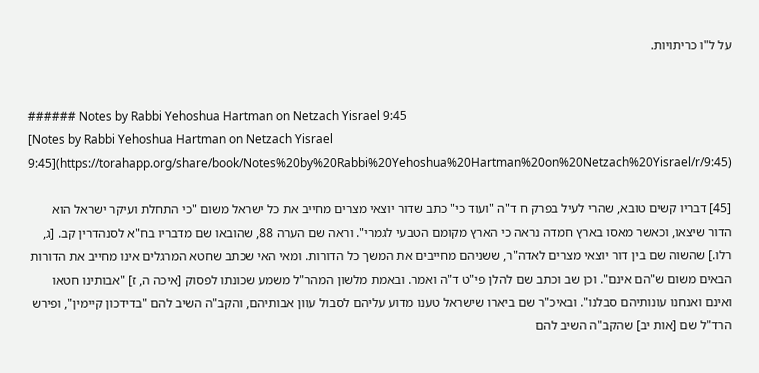על ל"ו כריתויות.


###### Notes by Rabbi Yehoshua Hartman on Netzach Yisrael 9:45
[Notes by Rabbi Yehoshua Hartman on Netzach Yisrael 9:45](https://torahapp.org/share/book/Notes%20by%20Rabbi%20Yehoshua%20Hartman%20on%20Netzach%20Yisrael/r/9:45)

[45] דבריו קשים טובא, שהרי לעיל בפרק ח ד"ה "ועוד כי" כתב שדור יוצאי מצרים מחייב את כל ישראל משום "כי התחלת ועיקר ישראל הוא הדור שיצאו, וכאשר מאסו בארץ חמדה נראה כי הארץ מקומם הטבעי לגמרי". וראה שם הערה 88, שהובאו שם מדבריו בח"א לסנהדרין קב. [ג, רלו.] שהשוה שם בין דור יוצאי מצרים לאדה"ר, ששניהם מחייבים את המשך כל הדורות. ומאי האי שכתב שחטא המרגלים אינו מחייב את הדורות הבאים משום ש"הם אינם". וכן שב וכתב שם להלן פי"ט ד"ה ואמר. ובאמת מלשון המהר"ל משמע שכונתו לפסוק [איכה ה, ז] "אבותינו חטאו ואינם ואנחנו עונותיהם סבלנו". ובאיכ"ר שם ביארו שישראל טענו מדוע עליהם לסבול עוון אבותיהם, והקב"ה השיב להם "בדידכון קיימין", ופירש הרד"ל שם [אות יב] שהקב"ה השיב להם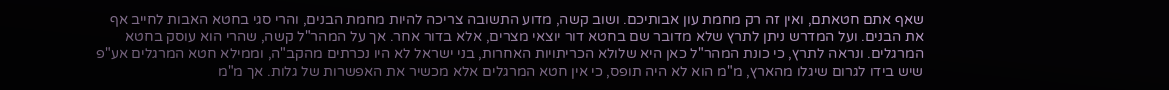שאף אתם חטאתם, ואין זה רק מחמת עון אבותיכם. ושוב קשה, מדוע התשובה צריכה להיות מחמת הבנים, והרי סגי בחטא האבות לחייב אף את הבנים. ועל המדרש ניתן לתרץ שלא מדובר שם בחטא דור יוצאי מצרים, אלא בדור אחר. אך על המהר"ל קשה, שהרי הוא עוסק בחטא המרגלים. ונראה לתרץ, כי כונת המהר"ל כאן היא שלולא הכריתויות האחרות, בני ישראל לא היו נכרתים מהקב"ה, וממילא חטא המרגלים אע"פ שיש בידו לגרום שיגלו מהארץ, מ"מ הוא לא היה תופס, כי אין חטא המרגלים אלא מכשיר את האפשרות של גלות. אך מ"מ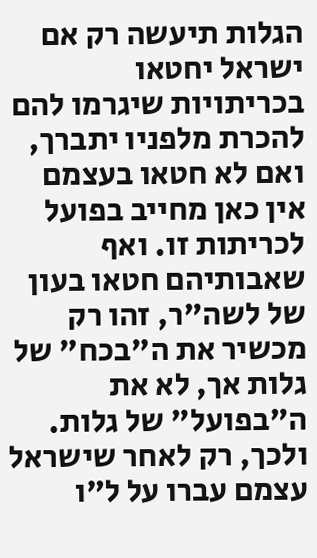הגלות תיעשה רק אם ישראל יחטאו בכריתויות שיגרמו להם להכרת מלפניו יתברך, ואם לא חטאו בעצמם אין כאן מחייב בפועל לכריתות זו. ואף שאבותיהם חטאו בעון של לשה"ר, זהו רק מכשיר את ה"בכח" של גלות אך, לא את ה"בפועל" של גלות. ולכך, רק לאחר שישראל עצמם עברו על ל"ו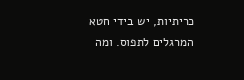כריתיות, יש בידי חטא המרגלים לתפוס. ומה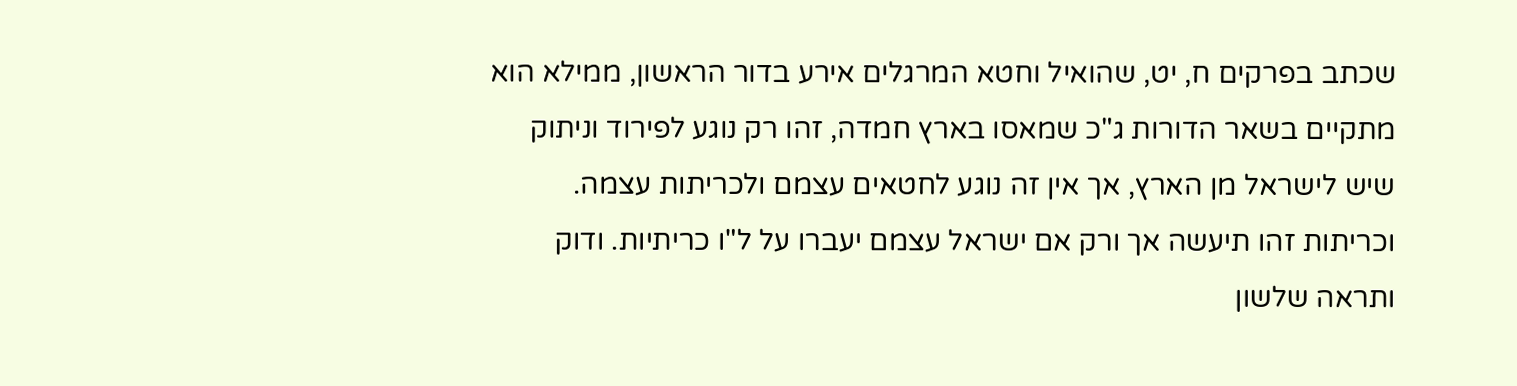שכתב בפרקים ח, יט, שהואיל וחטא המרגלים אירע בדור הראשון, ממילא הוא מתקיים בשאר הדורות ג"כ שמאסו בארץ חמדה, זהו רק נוגע לפירוד וניתוק שיש לישראל מן הארץ, אך אין זה נוגע לחטאים עצמם ולכריתות עצמה. וכריתות זהו תיעשה אך ורק אם ישראל עצמם יעברו על ל"ו כריתיות. ודוק ותראה שלשון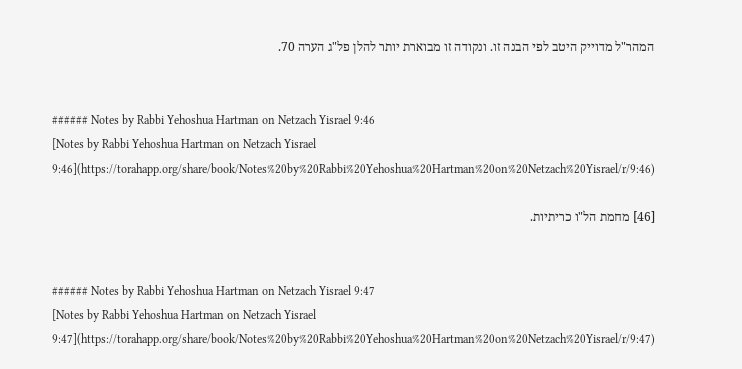המהר"ל מדוייק היטב לפי הבנה זו. ונקודה זו מבוארת יותר להלן פל"ג הערה 70.


###### Notes by Rabbi Yehoshua Hartman on Netzach Yisrael 9:46
[Notes by Rabbi Yehoshua Hartman on Netzach Yisrael 9:46](https://torahapp.org/share/book/Notes%20by%20Rabbi%20Yehoshua%20Hartman%20on%20Netzach%20Yisrael/r/9:46)

[46] מחמת הל"ו כריתיות.


###### Notes by Rabbi Yehoshua Hartman on Netzach Yisrael 9:47
[Notes by Rabbi Yehoshua Hartman on Netzach Yisrael 9:47](https://torahapp.org/share/book/Notes%20by%20Rabbi%20Yehoshua%20Hartman%20on%20Netzach%20Yisrael/r/9:47)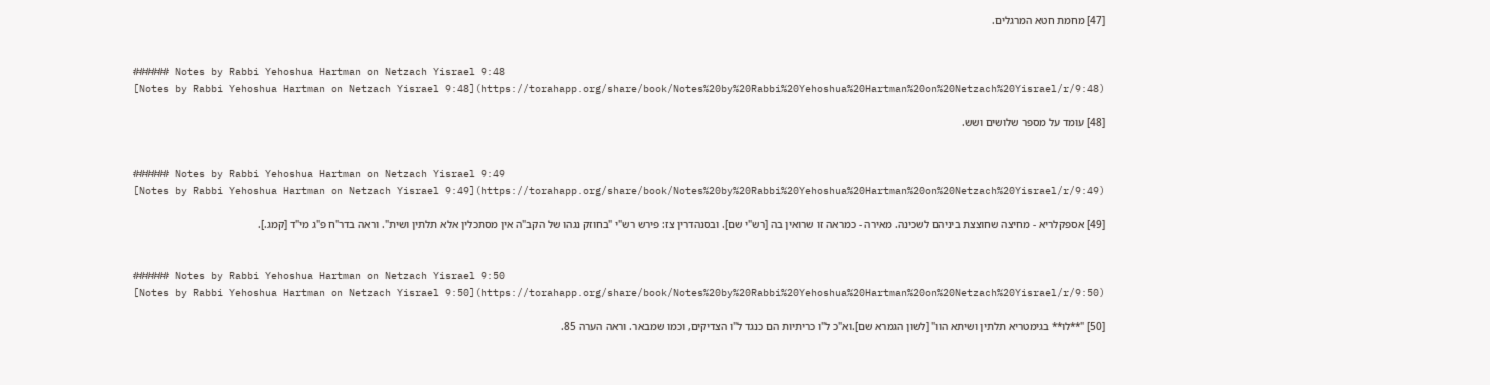[47] מחמת חטא המרגלים.


###### Notes by Rabbi Yehoshua Hartman on Netzach Yisrael 9:48
[Notes by Rabbi Yehoshua Hartman on Netzach Yisrael 9:48](https://torahapp.org/share/book/Notes%20by%20Rabbi%20Yehoshua%20Hartman%20on%20Netzach%20Yisrael/r/9:48)

[48] עומד על מספר שלושים ושש.


###### Notes by Rabbi Yehoshua Hartman on Netzach Yisrael 9:49
[Notes by Rabbi Yehoshua Hartman on Netzach Yisrael 9:49](https://torahapp.org/share/book/Notes%20by%20Rabbi%20Yehoshua%20Hartman%20on%20Netzach%20Yisrael/r/9:49)

[49] אספקלריא - מחיצה שחוצצת ביניהם לשכינה. מאירה - כמראה זו שרואין בה [רש"י שם]. ובסנהדרין צז: פירש רש"י "בחוזק נגהו של הקב"ה אין מסתכלין אלא תלתין ושית". וראה בדר"ח פ"ג מי"ד [קמג.].


###### Notes by Rabbi Yehoshua Hartman on Netzach Yisrael 9:50
[Notes by Rabbi Yehoshua Hartman on Netzach Yisrael 9:50](https://torahapp.org/share/book/Notes%20by%20Rabbi%20Yehoshua%20Hartman%20on%20Netzach%20Yisrael/r/9:50)

[50] "**לו** בגימטריא תלתין ושיתא הוו" [לשון הגמרא שם].וא"כ ל"ו כריתיות הם כנגד ל"ו הצדיקים, וכמו שמבאר. וראה הערה 85.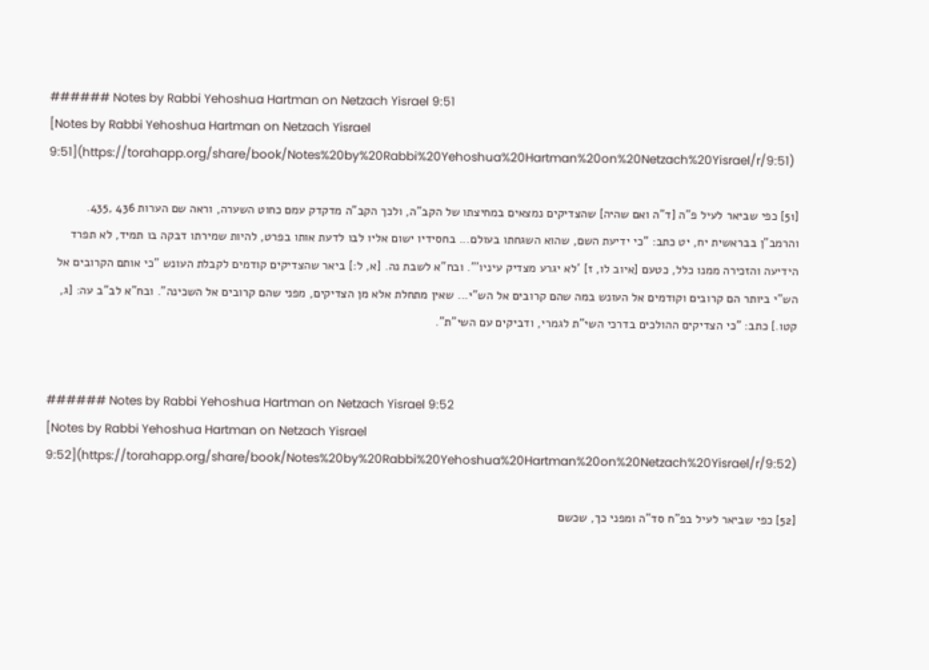###### Notes by Rabbi Yehoshua Hartman on Netzach Yisrael 9:51
[Notes by Rabbi Yehoshua Hartman on Netzach Yisrael 9:51](https://torahapp.org/share/book/Notes%20by%20Rabbi%20Yehoshua%20Hartman%20on%20Netzach%20Yisrael/r/9:51)

[51] כפי שביאר לעיל פ"ה [ד"ה ואם שהיה] שהצדיקים נמצאים במחיצתו של הקב"ה, ולכך הקב"ה מדקדק עמם כחוט השערה, וראה שם הערות 436 ,435. והרמב"ן בבראשית יח, יט כתב: "כי ידיעת השם, שהוא השגחתו בעולם... בחסידיו ישום אליו לבו לדעת אותו בפרט, להיות שמירתו דבקה בו תמיד, לא תפרד הידיעה והזכירה ממנו כלל, כטעם [איוב לו, ז] 'לא יגרע מצדיק עיניו'". ובח"א לשבת נה. [א, ל:] ביאר שהצדיקים קודמים לקבלת העונש "כי אותם הקרובים אל הש"י ביותר הם קרובים וקודמים אל העונש במה שהם קרובים אל הש"י... שאין מתחלת אלא מן הצדיקים, מפני שהם קרובים אל השכינה". ובח"א לב"ב עה: [ג, קטו.] כתב: "כי הצדיקים ההולכים בדרכי השי"ת לגמרי, ודביקים עם השי"ת".


###### Notes by Rabbi Yehoshua Hartman on Netzach Yisrael 9:52
[Notes by Rabbi Yehoshua Hartman on Netzach Yisrael 9:52](https://torahapp.org/share/book/Notes%20by%20Rabbi%20Yehoshua%20Hartman%20on%20Netzach%20Yisrael/r/9:52)

[52] כפי שביאר לעיל בפ"ח סד"ה ומפני כך, שכשם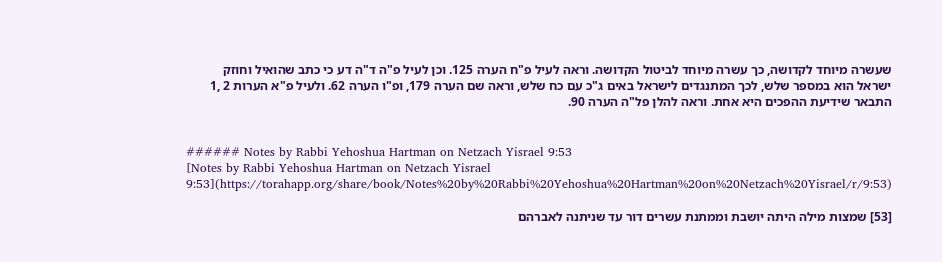שעשרה מיוחד לקדושה, כך עשרה מיוחד לביטול הקדושה. וראה לעיל פ"ח הערה 125. וכן לעיל פ"ה ד"ה דע כי כתב שהואיל וחוזק ישראל הוא במספר שלש, לכך המתנגדים לישראל באים ג"כ עם כח שלש, וראה שם הערה 179, ופ"ו הערה 62. ולעיל פ"א הערות 2 ,1 התבאר שידיעת ההפכים היא אחת. וראה להלן פל"ה הערה 90.


###### Notes by Rabbi Yehoshua Hartman on Netzach Yisrael 9:53
[Notes by Rabbi Yehoshua Hartman on Netzach Yisrael 9:53](https://torahapp.org/share/book/Notes%20by%20Rabbi%20Yehoshua%20Hartman%20on%20Netzach%20Yisrael/r/9:53)

[53] שמצות מילה היתה יושבת וממתנת עשרים דור עד שניתנה לאברהם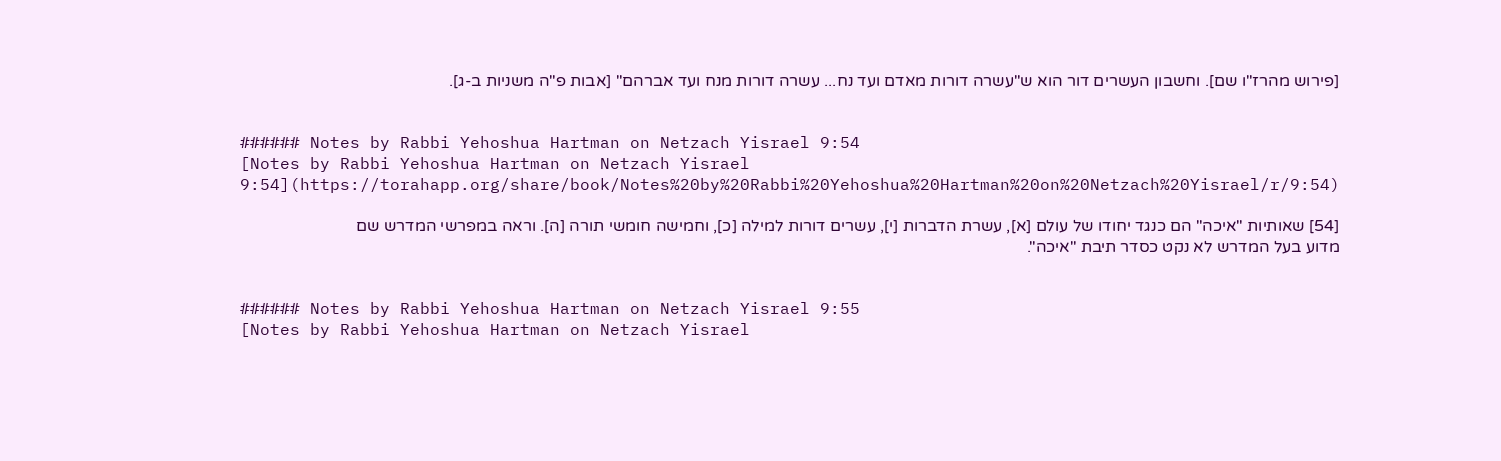[פירוש מהרז"ו שם]. וחשבון העשרים דור הוא ש"עשרה דורות מאדם ועד נח... עשרה דורות מנח ועד אברהם" [אבות פ"ה משניות ב-ג].


###### Notes by Rabbi Yehoshua Hartman on Netzach Yisrael 9:54
[Notes by Rabbi Yehoshua Hartman on Netzach Yisrael 9:54](https://torahapp.org/share/book/Notes%20by%20Rabbi%20Yehoshua%20Hartman%20on%20Netzach%20Yisrael/r/9:54)

[54] שאותיות "איכה" הם כנגד יחודו של עולם [א], עשרת הדברות [י], עשרים דורות למילה [כ], וחמישה חומשי תורה [ה]. וראה במפרשי המדרש שם מדוע בעל המדרש לא נקט כסדר תיבת "איכה".


###### Notes by Rabbi Yehoshua Hartman on Netzach Yisrael 9:55
[Notes by Rabbi Yehoshua Hartman on Netzach Yisrael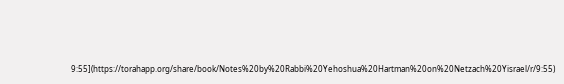9:55](https://torahapp.org/share/book/Notes%20by%20Rabbi%20Yehoshua%20Hartman%20on%20Netzach%20Yisrael/r/9:55)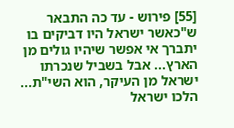[55] פירוש - עד כה התבאר ש"כאשר ישראל היו דביקים בו יתברך אי אפשר שיהיו גולים מן הארץ... אבל בשביל שנכרתו ישראל מן העיקר, הוא השי"ת... הלכו ישראל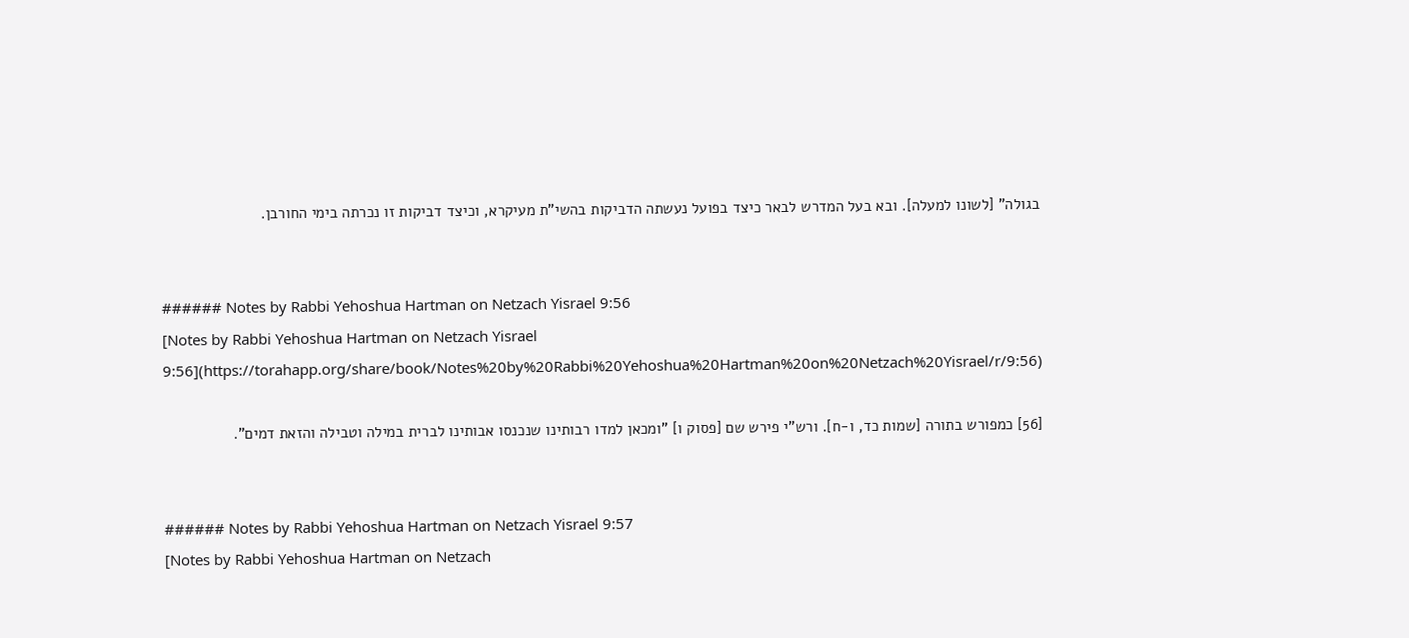בגולה" [לשונו למעלה]. ובא בעל המדרש לבאר כיצד בפועל נעשתה הדביקות בהשי"ת מעיקרא, וכיצד דביקות זו נכרתה בימי החורבן.


###### Notes by Rabbi Yehoshua Hartman on Netzach Yisrael 9:56
[Notes by Rabbi Yehoshua Hartman on Netzach Yisrael 9:56](https://torahapp.org/share/book/Notes%20by%20Rabbi%20Yehoshua%20Hartman%20on%20Netzach%20Yisrael/r/9:56)

[56] כמפורש בתורה [שמות כד, ו-ח]. ורש"י פירש שם [פסוק ו] "ומכאן למדו רבותינו שנכנסו אבותינו לברית במילה וטבילה והזאת דמים".


###### Notes by Rabbi Yehoshua Hartman on Netzach Yisrael 9:57
[Notes by Rabbi Yehoshua Hartman on Netzach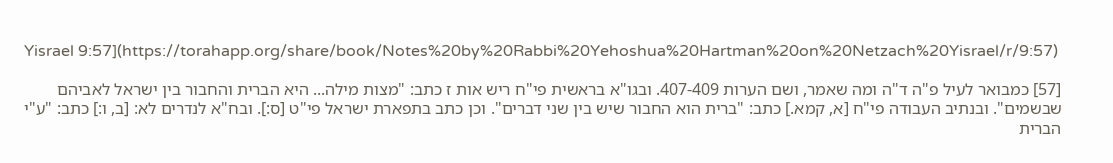Yisrael 9:57](https://torahapp.org/share/book/Notes%20by%20Rabbi%20Yehoshua%20Hartman%20on%20Netzach%20Yisrael/r/9:57)

[57] כמבואר לעיל פ"ה ד"ה ומה שאמר, ושם הערות 407-409. ובגו"א בראשית פי"ח ריש אות ז כתב: "מצות מילה... היא הברית והחבור בין ישראל לאביהם שבשמים". ובנתיב העבודה פי"ח [א, קמא.] כתב: "ברית הוא החבור שיש בין שני דברים". וכן כתב בתפארת ישראל פי"ט [ס:]. ובח"א לנדרים לא: [ב, ו:] כתב: "ע"י הברית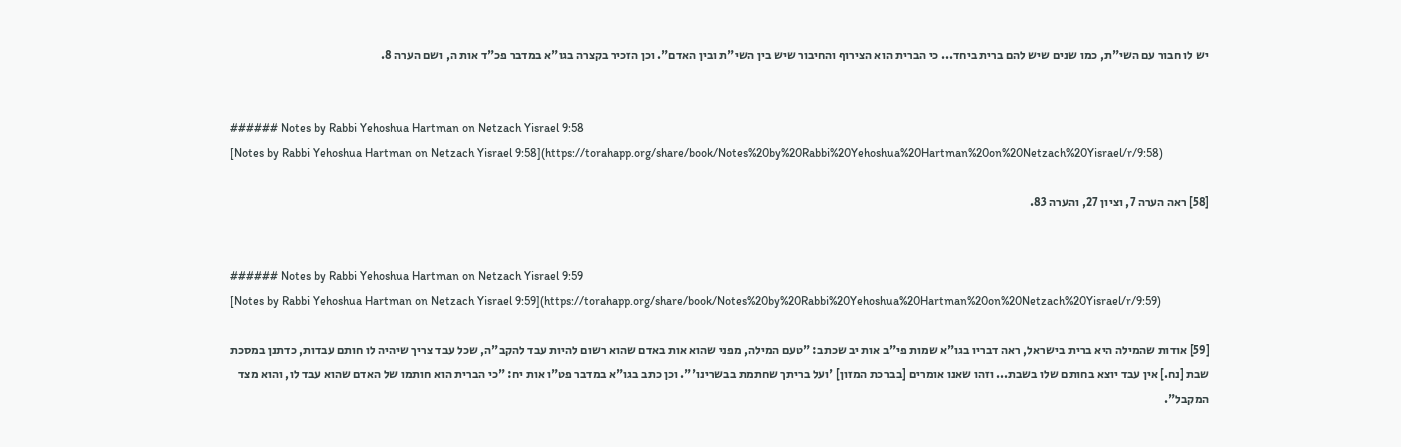יש לו חבור עם השי"ת, כמו שנים שיש להם ברית ביחד... כי הברית הוא הצירוף והחיבור שיש בין השי"ת ובין האדם". וכן הזכיר בקצרה בגו"א במדבר פכ"ד אות ה, ושם הערה 8.


###### Notes by Rabbi Yehoshua Hartman on Netzach Yisrael 9:58
[Notes by Rabbi Yehoshua Hartman on Netzach Yisrael 9:58](https://torahapp.org/share/book/Notes%20by%20Rabbi%20Yehoshua%20Hartman%20on%20Netzach%20Yisrael/r/9:58)

[58] ראה הערה 7, וציון 27, והערה 83.


###### Notes by Rabbi Yehoshua Hartman on Netzach Yisrael 9:59
[Notes by Rabbi Yehoshua Hartman on Netzach Yisrael 9:59](https://torahapp.org/share/book/Notes%20by%20Rabbi%20Yehoshua%20Hartman%20on%20Netzach%20Yisrael/r/9:59)

[59] אודות שהמילה היא ברית בישראל, ראה דבריו בגו"א שמות פי"ב אות יב שכתב: "טעם המילה, מפני שהוא אות באדם שהוא רשום להיות עבד להקב"ה, שכל עבד צריך שיהיה לו חותם עבדות, כדתנן במסכת שבת [נח.] אין עבד יוצא בחותם שלו בשבת... וזהו שאנו אומרים [בברכת המזון] 'ועל בריתך שחתמת בבשרינו'". וכן כתב בגו"א במדבר פט"ו אות יח: "כי הברית הוא חותמו של האדם שהוא עבד לו, והוא מצד המקבל".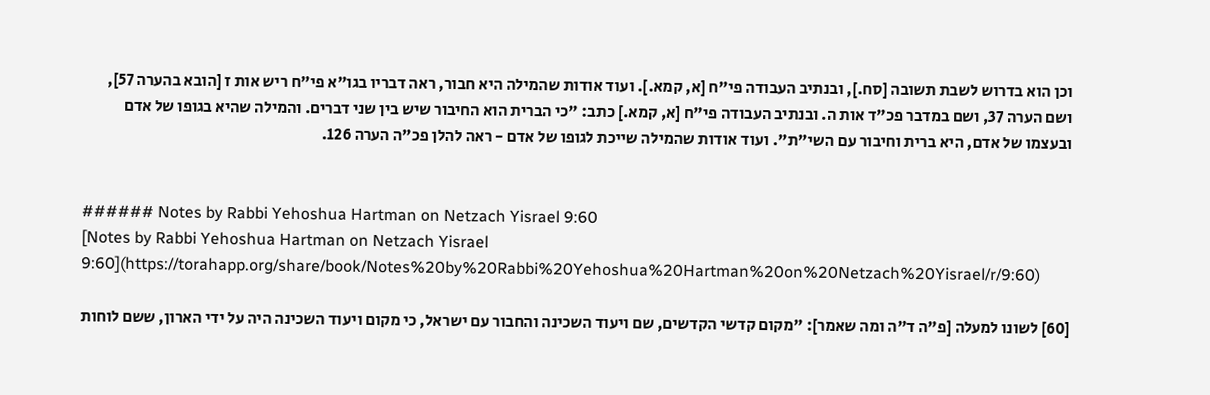וכן הוא בדרוש לשבת תשובה [סח.], ובנתיב העבודה פי"ח [א, קמא.]. ועוד אודות שהמילה היא חבור, ראה דבריו בגו"א פי"ח ריש אות ז [הובא בהערה 57], ושם הערה 37, ושם במדבר פכ"ד אות ה. ובנתיב העבודה פי"ח [א, קמא.] כתב: "כי הברית הוא החיבור שיש בין שני דברים. והמילה שהיא בגופו של אדם ובעצמו של אדם, היא ברית וחיבור עם השי"ת". ועוד אודות שהמילה שייכת לגופו של אדם - ראה להלן פכ"ה הערה 126.


###### Notes by Rabbi Yehoshua Hartman on Netzach Yisrael 9:60
[Notes by Rabbi Yehoshua Hartman on Netzach Yisrael 9:60](https://torahapp.org/share/book/Notes%20by%20Rabbi%20Yehoshua%20Hartman%20on%20Netzach%20Yisrael/r/9:60)

[60] לשונו למעלה [פ"ה ד"ה ומה שאמר]: "מקום קדשי הקדשים, שם ויעוד השכינה והחבור עם ישראל, כי מקום ויעוד השכינה היה על ידי הארון, ששם לוחות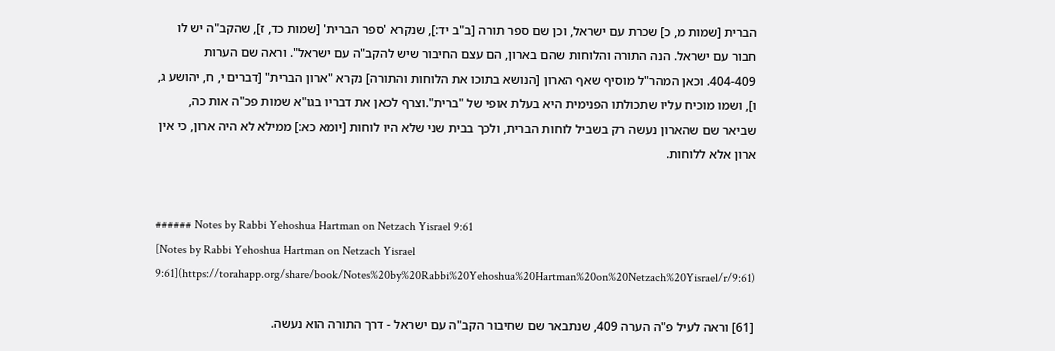הברית [שמות מ, כ] שכרת עם ישראל, וכן שם ספר תורה [ב"ב יד:], שנקרא 'ספר הברית' [שמות כד, ז], שהקב"ה יש לו חבור עם ישראל. הנה התורה והלוחות שהם בארון, הם עצם החיבור שיש להקב"ה עם ישראל". וראה שם הערות 404-409. וכאן המהר"ל מוסיף שאף הארון [הנושא בתוכו את הלוחות והתורה] נקרא "ארון הברית" [דברים י, ח, יהושע ג, ו], ושמו מוכיח עליו שתכולתו הפנימית היא בעלת אופי של "ברית".וצרף לכאן את דבריו בגו"א שמות פכ"ה אות כה, שביאר שם שהארון נעשה רק בשביל לוחות הברית, ולכך בבית שני שלא היו לוחות [יומא כא:] ממילא לא היה ארון, כי אין ארון אלא ללוחות.


###### Notes by Rabbi Yehoshua Hartman on Netzach Yisrael 9:61
[Notes by Rabbi Yehoshua Hartman on Netzach Yisrael 9:61](https://torahapp.org/share/book/Notes%20by%20Rabbi%20Yehoshua%20Hartman%20on%20Netzach%20Yisrael/r/9:61)

[61] וראה לעיל פ"ה הערה 409, שנתבאר שם שחיבור הקב"ה עם ישראל - דרך התורה הוא נעשה.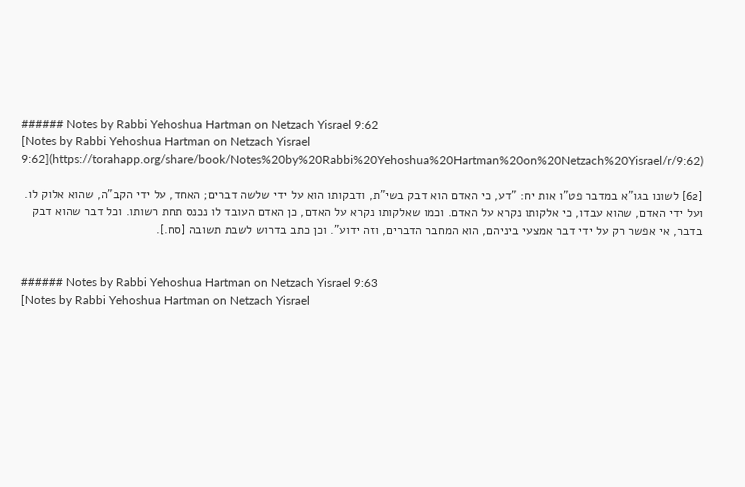###### Notes by Rabbi Yehoshua Hartman on Netzach Yisrael 9:62
[Notes by Rabbi Yehoshua Hartman on Netzach Yisrael 9:62](https://torahapp.org/share/book/Notes%20by%20Rabbi%20Yehoshua%20Hartman%20on%20Netzach%20Yisrael/r/9:62)

[62] לשונו בגו"א במדבר פט"ו אות יח: "דע, כי האדם הוא דבק בשי"ת, ודבקותו הוא על ידי שלשה דברים; האחד, על ידי הקב"ה, שהוא אלוק לו. ועל ידי האדם, שהוא עבדו, כי אלקותו נקרא על האדם. וכמו שאלקותו נקרא על האדם, כן האדם העובד לו נכנס תחת רשותו. וכל דבר שהוא דבק בדבר, אי אפשר רק על ידי דבר אמצעי ביניהם, הוא המחבר הדברים, וזה ידוע". וכן כתב בדרוש לשבת תשובה [סח.].


###### Notes by Rabbi Yehoshua Hartman on Netzach Yisrael 9:63
[Notes by Rabbi Yehoshua Hartman on Netzach Yisrael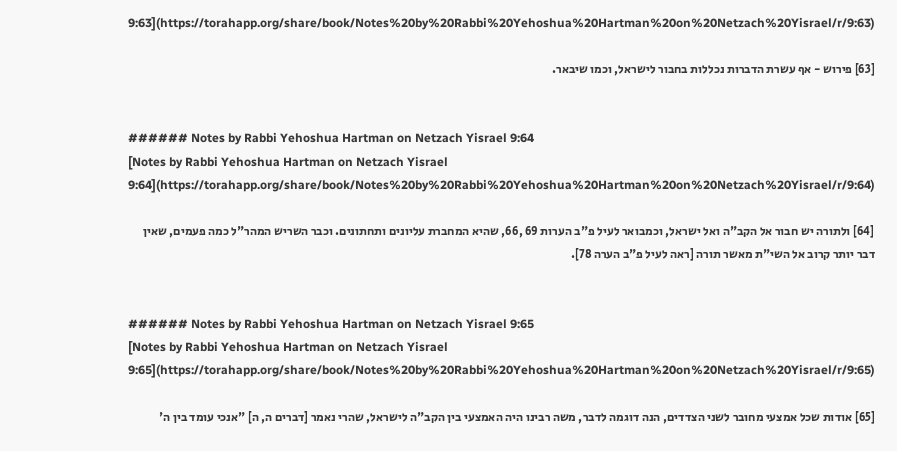9:63](https://torahapp.org/share/book/Notes%20by%20Rabbi%20Yehoshua%20Hartman%20on%20Netzach%20Yisrael/r/9:63)

[63] פירוש - אף עשרת הדברות נכללות בחבור לישראל, וכמו שיבאר.


###### Notes by Rabbi Yehoshua Hartman on Netzach Yisrael 9:64
[Notes by Rabbi Yehoshua Hartman on Netzach Yisrael 9:64](https://torahapp.org/share/book/Notes%20by%20Rabbi%20Yehoshua%20Hartman%20on%20Netzach%20Yisrael/r/9:64)

[64] ולתורה יש חבור אל הקב"ה ואל ישראל, וכמבואר לעיל פ"ב הערות 69 ,66, שהיא המחברת עליונים ותחתונים. וכבר השריש המהר"ל כמה פעמים, שאין דבר יותר קרוב אל השי"ת מאשר תורה [ראה לעיל פ"ב הערה 78].


###### Notes by Rabbi Yehoshua Hartman on Netzach Yisrael 9:65
[Notes by Rabbi Yehoshua Hartman on Netzach Yisrael 9:65](https://torahapp.org/share/book/Notes%20by%20Rabbi%20Yehoshua%20Hartman%20on%20Netzach%20Yisrael/r/9:65)

[65] אודות שכל אמצעי מחובר לשני הצדדים, הנה דוגמה לדבר, משה רבינו היה האמצעי בין הקב"ה לישראל, שהרי נאמר [דברים ה, ה] "אנכי עומד בין ה'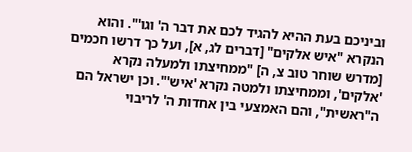וביניכם בעת ההיא להגיד לכם את דבר ה' וגו'". והוא הנקרא "איש אלקים" [דברים לג, א], ועל כך דרשו חכמים [מדרש שוחר טוב צ, ה] "ממחיצתו ולמעלה נקרא 'אלקים', וממחיצתו ולמטה נקרא 'איש'". וכן ישראל הם ה"ראשית", והם האמצעי בין אחדות ה' לריבוי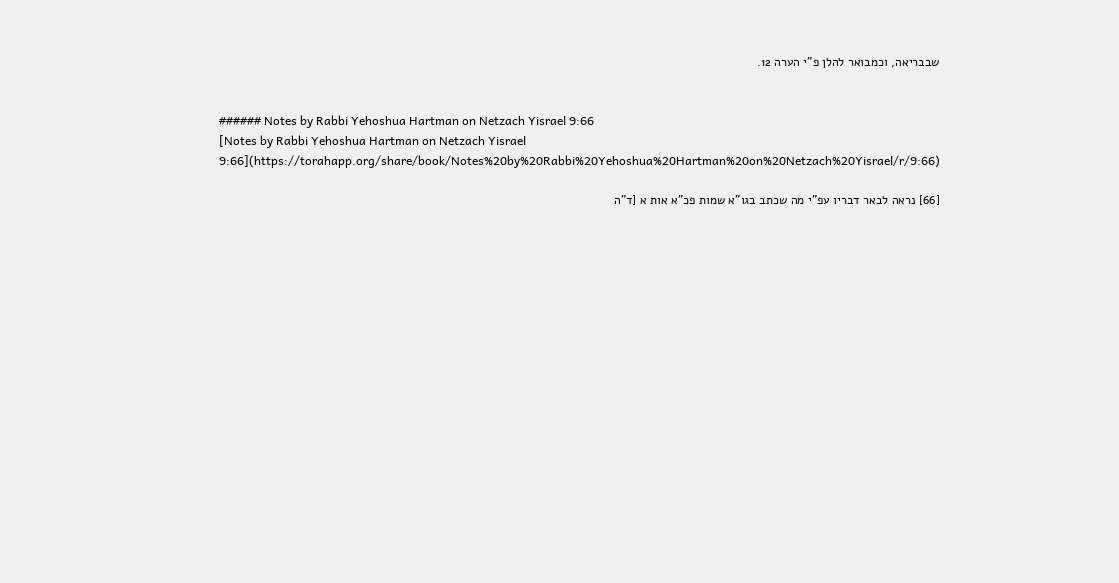שבבריאה, וכמבואר להלן פ"י הערה 12.


###### Notes by Rabbi Yehoshua Hartman on Netzach Yisrael 9:66
[Notes by Rabbi Yehoshua Hartman on Netzach Yisrael 9:66](https://torahapp.org/share/book/Notes%20by%20Rabbi%20Yehoshua%20Hartman%20on%20Netzach%20Yisrael/r/9:66)

[66] נראה לבאר דבריו עפ"י מה שכתב בגו"א שמות פכ"א אות א [ד"ה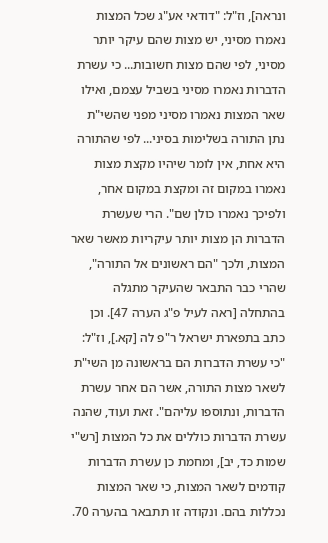ונראה], וז"ל: "דודאי אע"ג שכל המצות נאמרו מסיני, יש מצות שהם עיקר יותר מסיני, לפי שהם מצות חשובות... כי עשרת הדברות נאמרו מסיני בשביל עצמם, ואילו שאר המצות נאמרו מסיני מפני שהשי"ת נתן התורה בשלימות בסיני... לפי שהתורה היא אחת, אין לומר שיהיו מקצת מצות נאמרו במקום זה ומקצת במקום אחר, ולפיכך נאמרו כולן שם". הרי שעשרת הדברות הן מצות יותר עיקריות מאשר שאר המצות, ולכך "הם ראשונים אל התורה", שהרי כבר התבאר שהעיקר מתגלה בהתחלה [ראה לעיל פ"ג הערה 47]. וכן כתב בתפארת ישראל ר"פ לה [קא.], וז"ל: "כי עשרת הדברות הם בראשונה מן השי"ת לשאר מצות התורה, אשר הם אחר עשרת הדברות, ונתוספו עליהם". זאת ועוד, שהנה עשרת הדברות כוללים את כל המצות [רש"י שמות כד, יב], ומחמת כן עשרת הדברות קודמים לשאר המצות, כי שאר המצות נכללות בהם. ונקודה זו תתבאר בהערה 70.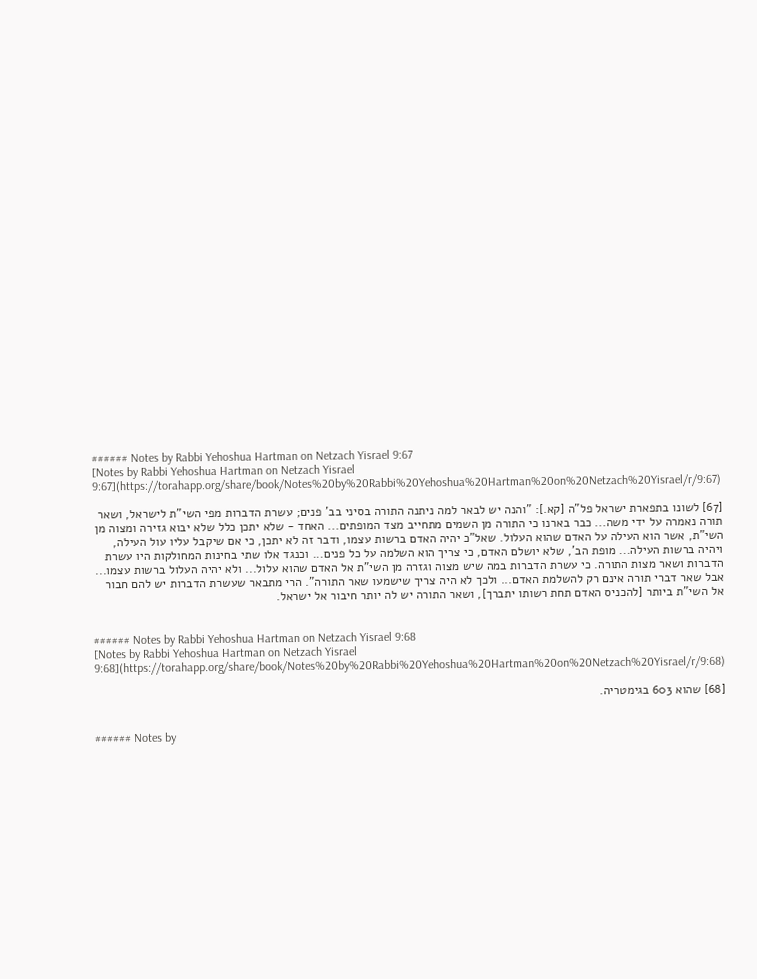###### Notes by Rabbi Yehoshua Hartman on Netzach Yisrael 9:67
[Notes by Rabbi Yehoshua Hartman on Netzach Yisrael 9:67](https://torahapp.org/share/book/Notes%20by%20Rabbi%20Yehoshua%20Hartman%20on%20Netzach%20Yisrael/r/9:67)

[67] לשונו בתפארת ישראל פל"ה [קא.]: "והנה יש לבאר למה ניתנה התורה בסיני בב' פנים; עשרת הדברות מפי השי"ת לישראל, ושאר תורה נאמרה על ידי משה... כבר בארנו כי התורה מן השמים מתחייב מצד המופתים... האחד - שלא יתכן כלל שלא יבוא גזירה ומצוה מן השי"ת, אשר הוא העילה על האדם שהוא העלול. שאל"כ יהיה האדם ברשות עצמו, ודבר זה לא יתכן, כי אם שיקבל עליו עול העילה, ויהיה ברשות העילה... מופת הב', שלא יושלם האדם, כי צריך הוא השלמה על כל פנים... וכנגד אלו שתי בחינות המחולקות היו עשרת הדברות ושאר מצות התורה. כי עשרת הדברות במה שיש מצוה וגזרה מן השי"ת אל האדם שהוא עלול... ולא יהיה העלול ברשות עצמו... אבל שאר דברי תורה אינם רק להשלמת האדם... ולכך לא היה צריך שישמעו שאר התורה". הרי מתבאר שעשרת הדברות יש להם חבור אל השי"ת ביותר [להכניס האדם תחת רשותו יתברך], ושאר התורה יש לה יותר חיבור אל ישראל.


###### Notes by Rabbi Yehoshua Hartman on Netzach Yisrael 9:68
[Notes by Rabbi Yehoshua Hartman on Netzach Yisrael 9:68](https://torahapp.org/share/book/Notes%20by%20Rabbi%20Yehoshua%20Hartman%20on%20Netzach%20Yisrael/r/9:68)

[68] שהוא 603 בגימטריה.


###### Notes by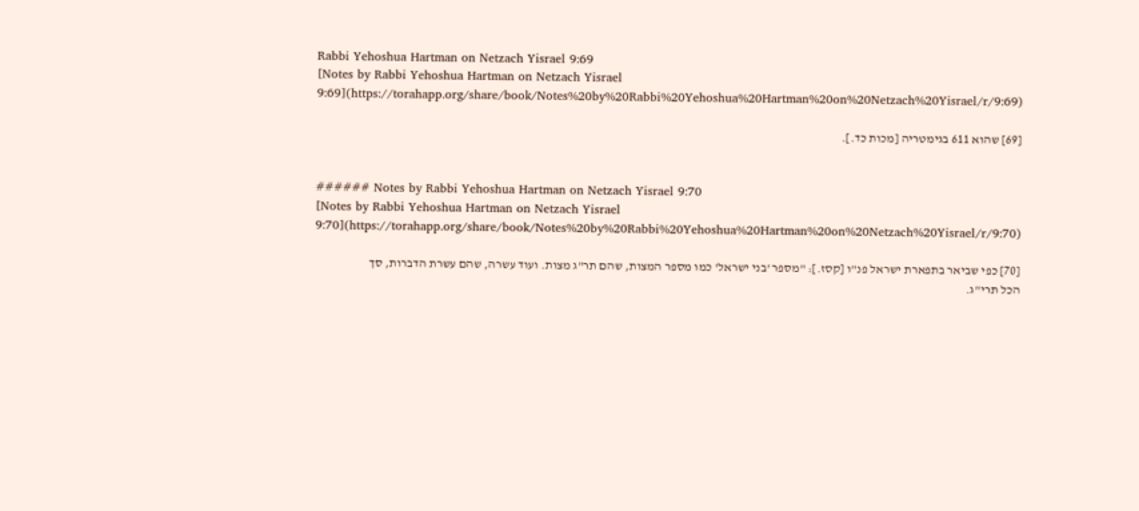Rabbi Yehoshua Hartman on Netzach Yisrael 9:69
[Notes by Rabbi Yehoshua Hartman on Netzach Yisrael 9:69](https://torahapp.org/share/book/Notes%20by%20Rabbi%20Yehoshua%20Hartman%20on%20Netzach%20Yisrael/r/9:69)

[69] שהוא 611 בגימטריה [מכות כד.].


###### Notes by Rabbi Yehoshua Hartman on Netzach Yisrael 9:70
[Notes by Rabbi Yehoshua Hartman on Netzach Yisrael 9:70](https://torahapp.org/share/book/Notes%20by%20Rabbi%20Yehoshua%20Hartman%20on%20Netzach%20Yisrael/r/9:70)

[70] כפי שביאר בתפארת ישראל פנ"ו [קסז.]: "מספר 'בני ישראל' כמו מספר המצות, שהם תר"ג מצות. ועוד עשרה, שהם עשרת הדברות, סך הכל תרי"ג.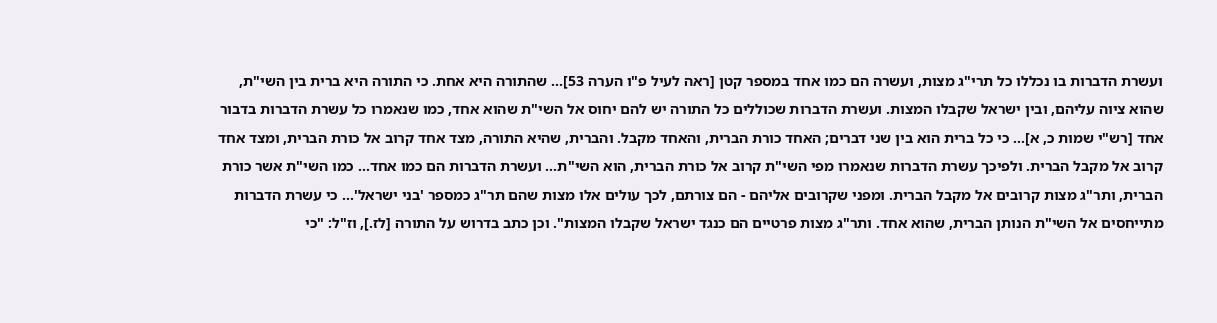ועשרת הדברות בו נכללו כל תרי"ג מצות, ועשרה הם כמו אחד במספר קטן [ראה לעיל פ"ו הערה 53]... שהתורה היא אחת. כי התורה היא ברית בין השי"ת, שהוא ציוה עליהם, ובין ישראל שקבלו המצות. ועשרת הדברות שכוללים כל התורה יש להם יחוס אל השי"ת שהוא אחד, כמו שנאמרו כל עשרת הדברות בדבור אחד [רש"י שמות כ, א]... כי כל ברית הוא בין שני דברים; האחד כורת הברית, והאחד מקבל. והברית, שהיא התורה, מצד אחד קרוב אל כורת הברית, ומצד אחד קרוב אל מקבל הברית. ולפיכך עשרת הדברות שנאמרו מפי השי"ת קרוב אל כורת הברית, הוא השי"ת... ועשרת הדברות הם כמו אחד... כמו השי"ת אשר כורת הברית, ותר"ג מצות קרובים אל מקבל הברית. ומפני שקרובים אליהם - הם צורתם, לכך עולים אלו מצות שהם תר"ג כמספר 'בני ישראל'... כי עשרת הדברות מתייחסים אל השי"ת הנותן הברית, שהוא אחד. ותר"ג מצות פרטיים הם כנגד ישראל שקבלו המצות". וכן כתב בדרוש על התורה [לז.], וז"ל: "כי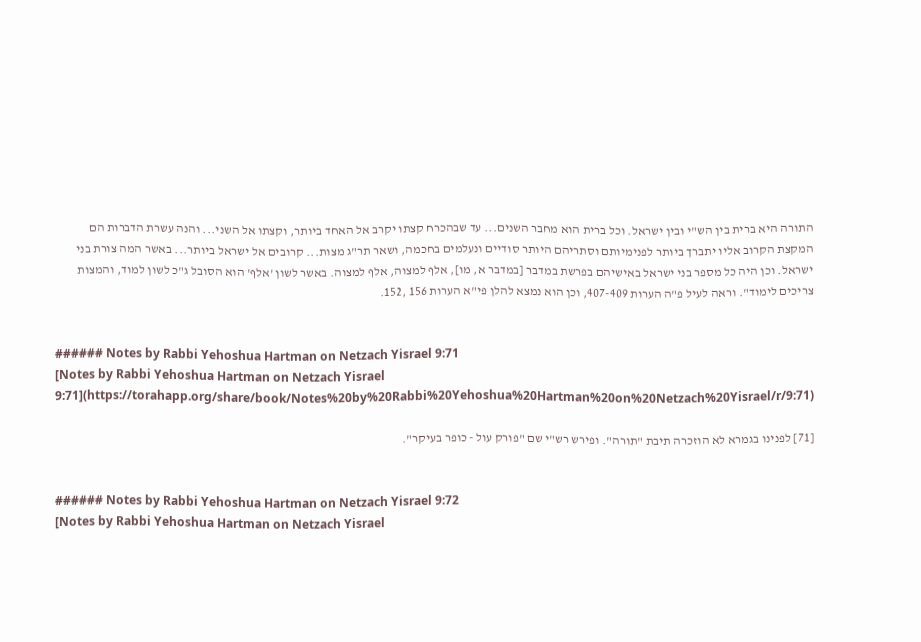התורה היא ברית בין הש"י ובין ישראל. וכל ברית הוא מחבר השנים... עד שבהכרח קצתו יקרב אל האחד ביותר, וקצתו אל השני... והנה עשרת הדברות הם המקצת הקרוב אליו יתברך ביותר לפנימיותם וסתריהם היותר סודיים ונעלמים בחכמה, ושאר תר"ג מצות... קרובים אל ישראל ביותר... באשר המה צורת בני ישראל. וכן היה כל מספר בני ישראל באישיהם בפרשת במדבר [במדבר א, מו], אלף למצוה, אלף למצוה. באשר לשון 'אלף' הוא הסובל ג"כ לשון למוד, והמצות צריכים לימוד". וראה לעיל פ"ה הערות 407-409, וכן הוא נמצא להלן פי"א הערות 156 ,152.


###### Notes by Rabbi Yehoshua Hartman on Netzach Yisrael 9:71
[Notes by Rabbi Yehoshua Hartman on Netzach Yisrael 9:71](https://torahapp.org/share/book/Notes%20by%20Rabbi%20Yehoshua%20Hartman%20on%20Netzach%20Yisrael/r/9:71)

[71] לפנינו בגמרא לא הוזכרה תיבת "תורה". ופירש רש"י שם "פורק עול - כופר בעיקר".


###### Notes by Rabbi Yehoshua Hartman on Netzach Yisrael 9:72
[Notes by Rabbi Yehoshua Hartman on Netzach Yisrael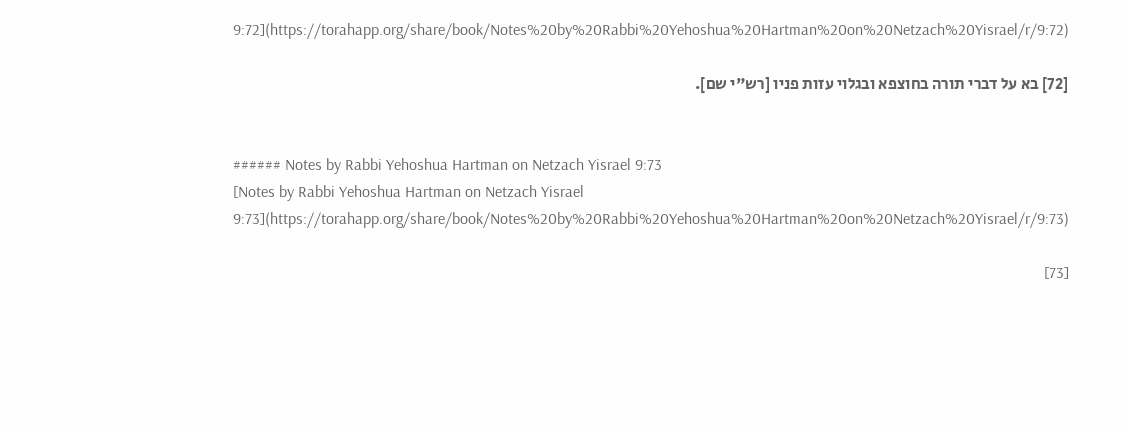9:72](https://torahapp.org/share/book/Notes%20by%20Rabbi%20Yehoshua%20Hartman%20on%20Netzach%20Yisrael/r/9:72)

[72] בא על דברי תורה בחוצפא ובגלוי עזות פניו [רש"י שם].


###### Notes by Rabbi Yehoshua Hartman on Netzach Yisrael 9:73
[Notes by Rabbi Yehoshua Hartman on Netzach Yisrael 9:73](https://torahapp.org/share/book/Notes%20by%20Rabbi%20Yehoshua%20Hartman%20on%20Netzach%20Yisrael/r/9:73)

[73]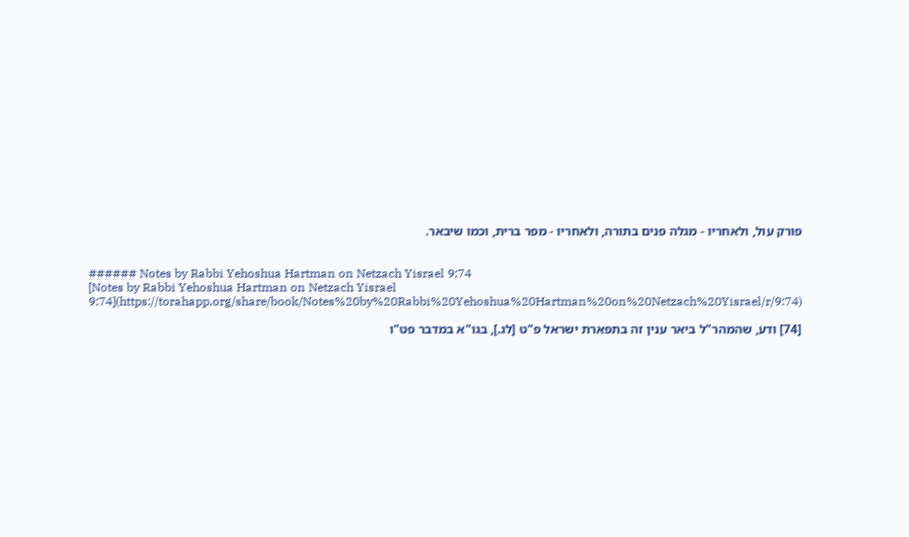פורק עול, ולאחריו - מגלה פנים בתורה, ולאחריו - מפר ברית, וכמו שיבאר.


###### Notes by Rabbi Yehoshua Hartman on Netzach Yisrael 9:74
[Notes by Rabbi Yehoshua Hartman on Netzach Yisrael 9:74](https://torahapp.org/share/book/Notes%20by%20Rabbi%20Yehoshua%20Hartman%20on%20Netzach%20Yisrael/r/9:74)

[74] ודע, שהמהר"ל ביאר ענין זה בתפארת ישראל פ"ט [לג.], בגו"א במדבר פט"ו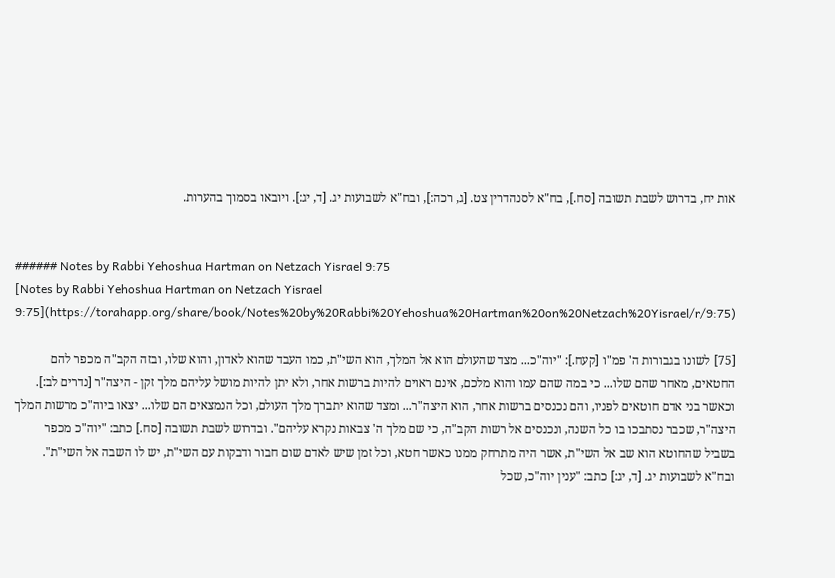אות יח, בדרוש לשבת תשובה [סח.], בח"א לסנהדרין צט. [ג, רכה:], ובח"א לשבועות יג. [ד, יג:]. ויובאו בסמוך בהערות.


###### Notes by Rabbi Yehoshua Hartman on Netzach Yisrael 9:75
[Notes by Rabbi Yehoshua Hartman on Netzach Yisrael 9:75](https://torahapp.org/share/book/Notes%20by%20Rabbi%20Yehoshua%20Hartman%20on%20Netzach%20Yisrael/r/9:75)

[75] לשונו בגבורות ה' פמ"ו [קעח.]: "יוה"כ... מצד שהעולם הוא אל המלך, הוא השי"ת, כמו העבד שהוא לאדון, והוא שלו, ובזה הקב"ה מכפר להם החטאים, מאחר שהם שלו... כי במה שהם עמו והוא מלכם, אינם ראוים להיות ברשות אחר, ולא יתן להיות מושל עליהם מלך זקן - היצה"ר [נדרים לב:]. וכאשר בני אדם חוטאים לפניו, והם נכנסים ברשות אחר, הוא היצה"ר... ומצד שהוא יתברך מלך העולם, וכל הנמצאים הם שלו... יצאו ביוה"כ מרשות המלך היצה"ר, שכבר נסתבכו בו כל השנה, ונכנסים אל רשות הקב"ה, כי שם מלך ה' צבאות נקרא עליהם". ובדרוש לשבת תשובה [סח.] כתב: "יוה"כ מכפר בשביל שהחוטא הוא שב אל השי"ת, אשר היה מתרחק ממנו כאשר חטא, וכל זמן שיש לאדם שום חבור ודבקות עם השי"ת, יש לו השבה אל השי"ת". ובח"א לשבועות יג. [ד, יג:] כתב: "ענין יוה"כ, שכל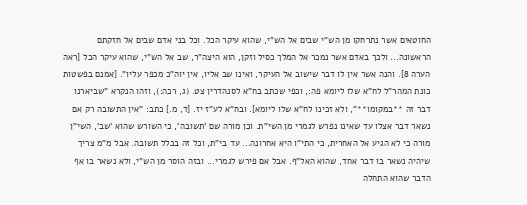החוטאים אשר נתרחקו מן הש"י שבים אל הש"י, שהוא עיקר הכל. וכל בני אדם שבים אל חזקתם הראשונה... ולכך באדם אשר נמכר אל המלך כסיל וזקן, הוא היצה"ר, שב אל הש"י, שהוא עיקר הכל [ראה הערה 8]. והנה אשר אין לו דבר שישוב אל העיקר, ואינו שב אליו, אין יוה"כ מכפר עליו". [אמנם בפשטות כונת המהר"ל לח"א שלו ליומא פה:, וכפי שכתב בח"א לסנהדרין צט. (ג, רכה:), וזהו הנקרא "שביארנו דבר זה **במקומו**", ולא זכינו לח"א שלו ליומא]. ובח"א לע"ז יז. [ד, מ.] כתב: "אין התשובה רק אם נשאר דבר אצלו עד שאינו נפרש לגמרי מן השי"ת. וכן מורה שם 'תשובה', כי השורש שהוא 'שב', השי"ן מורה כי לא הגיע אל האחרית, כי התי"ו היא אחרונה... עד בי"ת, וכל זה בכלל תשובה. אבל מ"מ צריך שיהיה נשאר בו דבר אחד, שהוא האל"ף. אבל אם פירש לגמרי... ובזה הוסר מן הש"י, ולא נשאר בו אף הדבר שהוא התחלה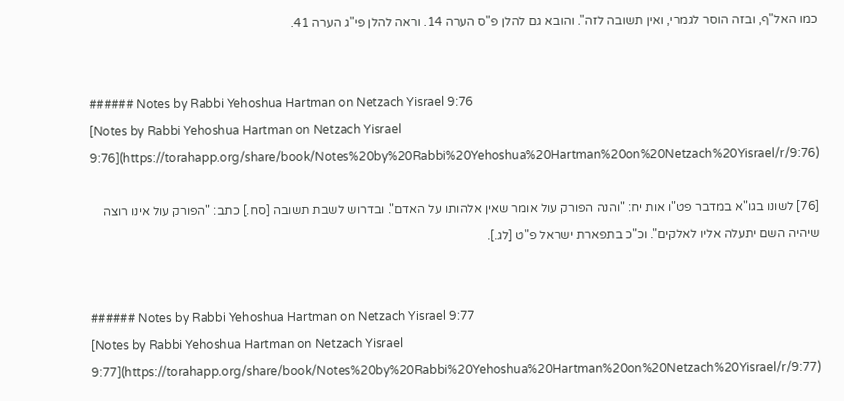כמו האל"ף, ובזה הוסר לגמרי, ואין תשובה לזה". והובא גם להלן פ"ס הערה 14. וראה להלן פי"ג הערה 41.


###### Notes by Rabbi Yehoshua Hartman on Netzach Yisrael 9:76
[Notes by Rabbi Yehoshua Hartman on Netzach Yisrael 9:76](https://torahapp.org/share/book/Notes%20by%20Rabbi%20Yehoshua%20Hartman%20on%20Netzach%20Yisrael/r/9:76)

[76] לשונו בגו"א במדבר פט"ו אות יח: "והנה הפורק עול אומר שאין אלהותו על האדם". ובדרוש לשבת תשובה [סח.] כתב: "הפורק עול אינו רוצה שיהיה השם יתעלה אליו לאלקים". וכ"כ בתפארת ישראל פ"ט [לג.].


###### Notes by Rabbi Yehoshua Hartman on Netzach Yisrael 9:77
[Notes by Rabbi Yehoshua Hartman on Netzach Yisrael 9:77](https://torahapp.org/share/book/Notes%20by%20Rabbi%20Yehoshua%20Hartman%20on%20Netzach%20Yisrael/r/9:77)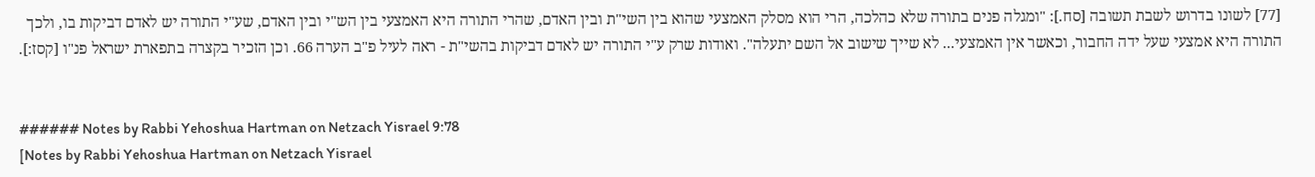[77] לשונו בדרוש לשבת תשובה [סח.]: "ומגלה פנים בתורה שלא כהלכה, הרי הוא מסלק האמצעי שהוא בין השי"ת ובין האדם, שהרי התורה היא האמצעי בין הש"י ובין האדם, שע"י התורה יש לאדם דביקות בו, ולכך התורה היא אמצעי שעל ידה החבור, וכאשר אין האמצעי... לא שייך שישוב אל השם יתעלה". ואודות שרק ע"י התורה יש לאדם דביקות בהשי"ת - ראה לעיל פ"ב הערה 66. וכן הזכיר בקצרה בתפארת ישראל פנ"ו [קסז:].


###### Notes by Rabbi Yehoshua Hartman on Netzach Yisrael 9:78
[Notes by Rabbi Yehoshua Hartman on Netzach Yisrael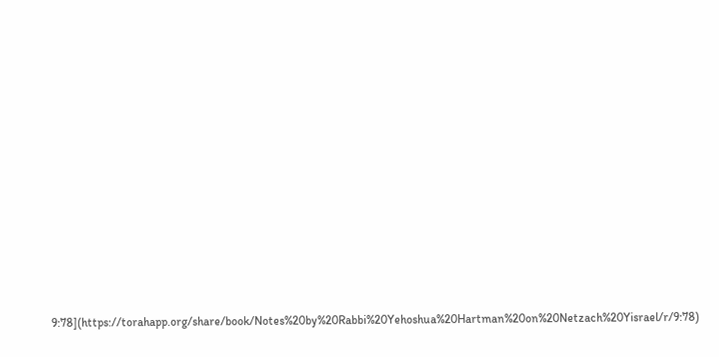9:78](https://torahapp.org/share/book/Notes%20by%20Rabbi%20Yehoshua%20Hartman%20on%20Netzach%20Yisrael/r/9:78)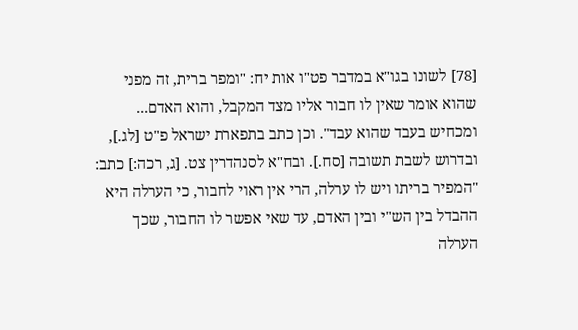[78] לשונו בגו"א במדבר פט"ו אות יח: "ומפר ברית, זה מפני שהוא אומר שאין לו חבור אליו מצד המקבל, והוא האדם... ומכחיש בעבד שהוא עבד". וכן כתב בתפארת ישראל פ"ט [לג.], ובדרוש לשבת תשובה [סח.]. ובח"א לסנהדרין צט. [ג, רכה:] כתב: "המפיר בריתו ויש לו ערלה, הרי אין ראוי לחבור, כי הערלה היא ההבדל בין הש"י ובין האדם, עד שאי אפשר לו החבור, שכך הערלה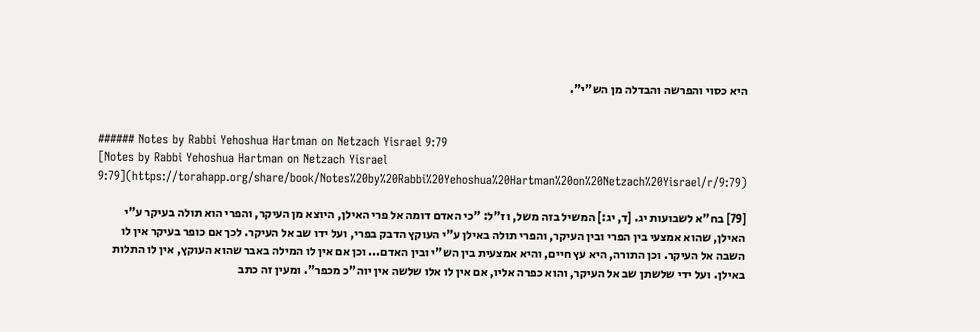היא כסוי והפרשה והבדלה מן הש"י".


###### Notes by Rabbi Yehoshua Hartman on Netzach Yisrael 9:79
[Notes by Rabbi Yehoshua Hartman on Netzach Yisrael 9:79](https://torahapp.org/share/book/Notes%20by%20Rabbi%20Yehoshua%20Hartman%20on%20Netzach%20Yisrael/r/9:79)

[79] בח"א לשבועות יג. [ד, יג:] המשיל בזה משל, וז"ל: "כי האדם דומה אל פרי האילן, היוצא מן העיקר, והפרי הוא תולה בעיקר ע"י האילן, שהוא אמצעי בין הפרי ובין העיקר, והפרי תולה באילן ע"י העוקץ הדבק בפרי, ועל ידו שב אל העיקר. לכך אם כופר בעיקר אין לו השבה אל העיקר. וכן התורה, היא עץ חיים, והיא אמצעית בין הש"י ובין האדם... וכן אם אין לו המילה באבר שהוא העוקץ, אין לו התלות באילן. ועל ידי שלשתן שב אל העיקר, והוא כפרה אליו, אם אין לו אלו שלשה אין יוה"כ מכפר". ומעין זה כתב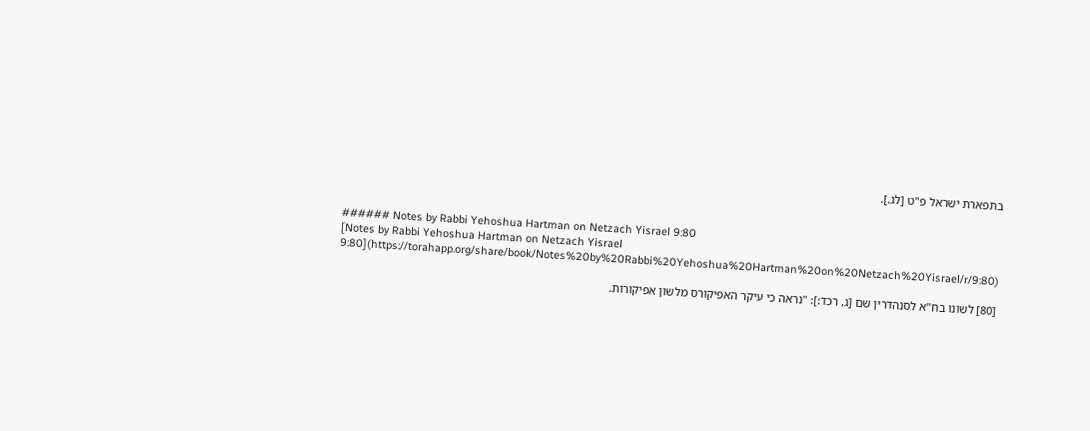בתפארת ישראל פ"ט [לג.].


###### Notes by Rabbi Yehoshua Hartman on Netzach Yisrael 9:80
[Notes by Rabbi Yehoshua Hartman on Netzach Yisrael 9:80](https://torahapp.org/share/book/Notes%20by%20Rabbi%20Yehoshua%20Hartman%20on%20Netzach%20Yisrael/r/9:80)

[80] לשונו בח"א לסנהדרין שם [ג, רכד:]: "נראה כי עיקר האפיקורס מלשון אפיקורות.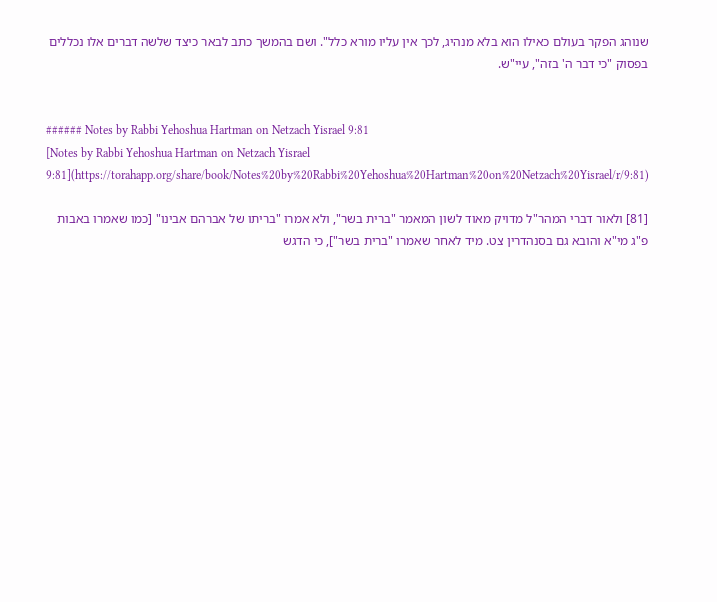שנוהג הפקר בעולם כאילו הוא בלא מנהיג, לכך אין עליו מורא כלל". ושם בהמשך כתב לבאר כיצד שלשה דברים אלו נכללים בפסוק "כי דבר ה' בזה", עיי"ש.


###### Notes by Rabbi Yehoshua Hartman on Netzach Yisrael 9:81
[Notes by Rabbi Yehoshua Hartman on Netzach Yisrael 9:81](https://torahapp.org/share/book/Notes%20by%20Rabbi%20Yehoshua%20Hartman%20on%20Netzach%20Yisrael/r/9:81)

[81] ולאור דברי המהר"ל מדויק מאוד לשון המאמר "ברית בשר", ולא אמרו "בריתו של אברהם אבינו" [כמו שאמרו באבות פ"ג מי"א והובא גם בסנהדרין צט. מיד לאחר שאמרו "ברית בשר"], כי הדגש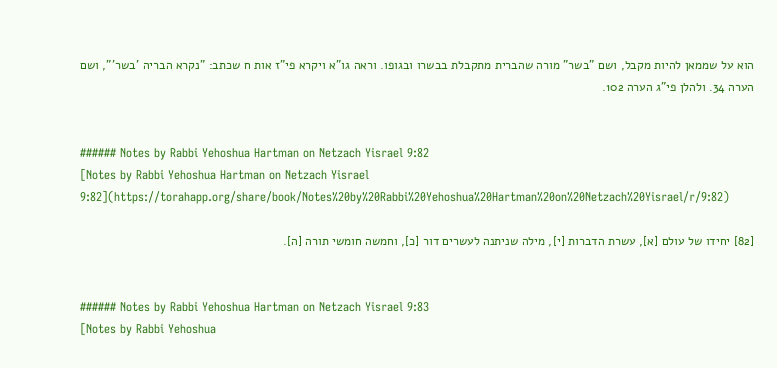הוא על שממאן להיות מקבל, ושם "בשר" מורה שהברית מתקבלת בבשרו ובגופו. וראה גו"א ויקרא פי"ז אות ח שכתב: "נקרא הבריה 'בשר'", ושם הערה 34. ולהלן פי"ג הערה 102.


###### Notes by Rabbi Yehoshua Hartman on Netzach Yisrael 9:82
[Notes by Rabbi Yehoshua Hartman on Netzach Yisrael 9:82](https://torahapp.org/share/book/Notes%20by%20Rabbi%20Yehoshua%20Hartman%20on%20Netzach%20Yisrael/r/9:82)

[82] יחידו של עולם [א], עשרת הדברות [י], מילה שניתנה לעשרים דור [כ], וחמשה חומשי תורה [ה].


###### Notes by Rabbi Yehoshua Hartman on Netzach Yisrael 9:83
[Notes by Rabbi Yehoshua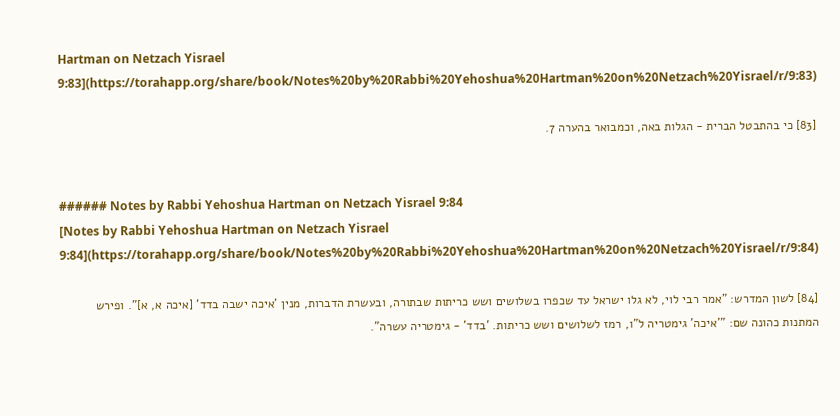Hartman on Netzach Yisrael 9:83](https://torahapp.org/share/book/Notes%20by%20Rabbi%20Yehoshua%20Hartman%20on%20Netzach%20Yisrael/r/9:83)

[83] כי בהתבטל הברית - הגלות באה, וכמבואר בהערה 7.


###### Notes by Rabbi Yehoshua Hartman on Netzach Yisrael 9:84
[Notes by Rabbi Yehoshua Hartman on Netzach Yisrael 9:84](https://torahapp.org/share/book/Notes%20by%20Rabbi%20Yehoshua%20Hartman%20on%20Netzach%20Yisrael/r/9:84)

[84] לשון המדרש: "אמר רבי לוי, לא גלו ישראל עד שכפרו בשלושים ושש כריתות שבתורה, ובעשרת הדברות, מנין 'איכה ישבה בדד' [איכה א, א]". ופירש המתנות כהונה שם: "'איכה' גימטריה ל"ו, רמז לשלושים ושש כריתות. 'בדד' - גימטריה עשרה".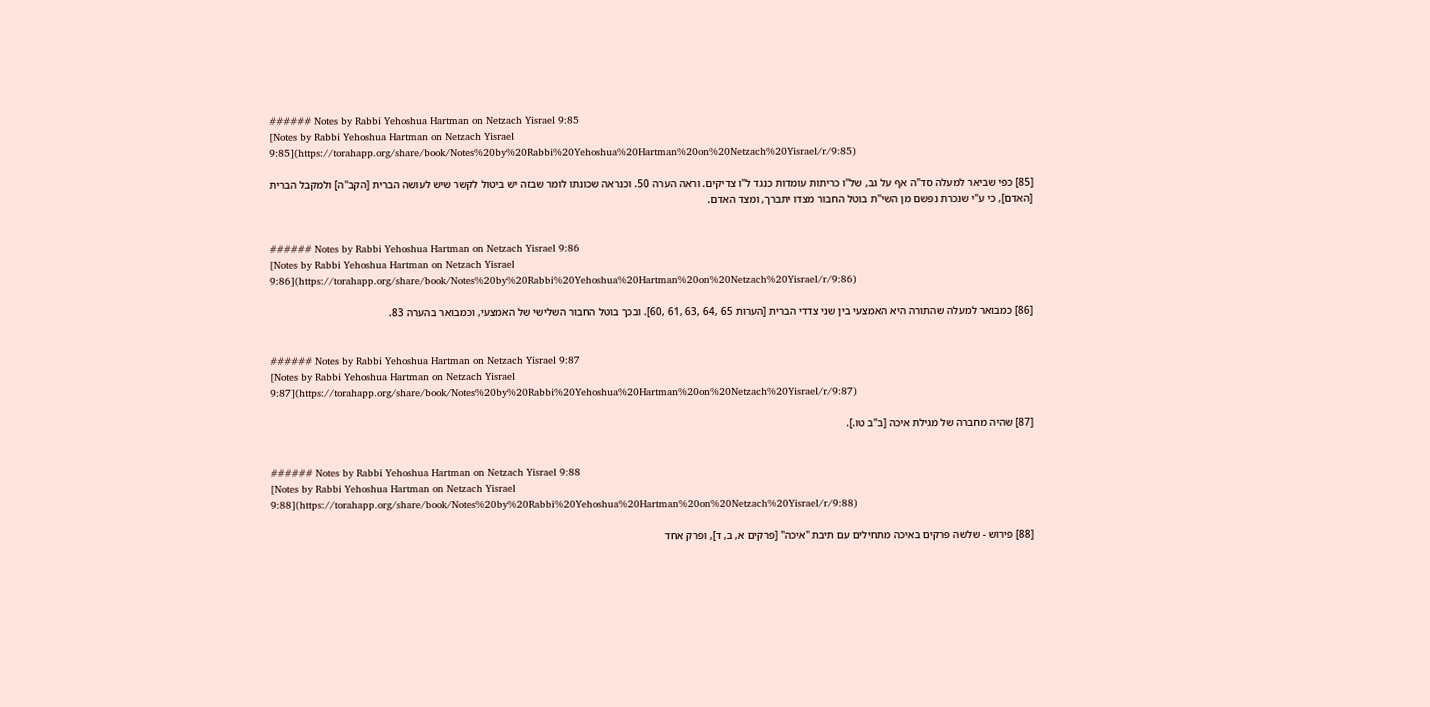###### Notes by Rabbi Yehoshua Hartman on Netzach Yisrael 9:85
[Notes by Rabbi Yehoshua Hartman on Netzach Yisrael 9:85](https://torahapp.org/share/book/Notes%20by%20Rabbi%20Yehoshua%20Hartman%20on%20Netzach%20Yisrael/r/9:85)

[85] כפי שביאר למעלה סד"ה אף על גב, של"ו כריתות עומדות כנגד ל"ו צדיקים. וראה הערה 50. וכנראה שכונתו לומר שבזה יש ביטול לקשר שיש לעושה הברית [הקב"ה] ולמקבל הברית [האדם], כי ע"י שנכרת נפשם מן השי"ת בוטל החבור מצדו יתברך, ומצד האדם.


###### Notes by Rabbi Yehoshua Hartman on Netzach Yisrael 9:86
[Notes by Rabbi Yehoshua Hartman on Netzach Yisrael 9:86](https://torahapp.org/share/book/Notes%20by%20Rabbi%20Yehoshua%20Hartman%20on%20Netzach%20Yisrael/r/9:86)

[86] כמבואר למעלה שהתורה היא האמצעי בין שני צדדי הברית [הערות 65 ,64 ,63 ,61 ,60]. ובכך בוטל החבור השלישי של האמצעי, וכמבואר בהערה 83.


###### Notes by Rabbi Yehoshua Hartman on Netzach Yisrael 9:87
[Notes by Rabbi Yehoshua Hartman on Netzach Yisrael 9:87](https://torahapp.org/share/book/Notes%20by%20Rabbi%20Yehoshua%20Hartman%20on%20Netzach%20Yisrael/r/9:87)

[87] שהיה מחברה של מגילת איכה [ב"ב טו.].


###### Notes by Rabbi Yehoshua Hartman on Netzach Yisrael 9:88
[Notes by Rabbi Yehoshua Hartman on Netzach Yisrael 9:88](https://torahapp.org/share/book/Notes%20by%20Rabbi%20Yehoshua%20Hartman%20on%20Netzach%20Yisrael/r/9:88)

[88] פירוש - שלשה פרקים באיכה מתחילים עם תיבת "איכה" [פרקים א, ב, ד], ופרק אחד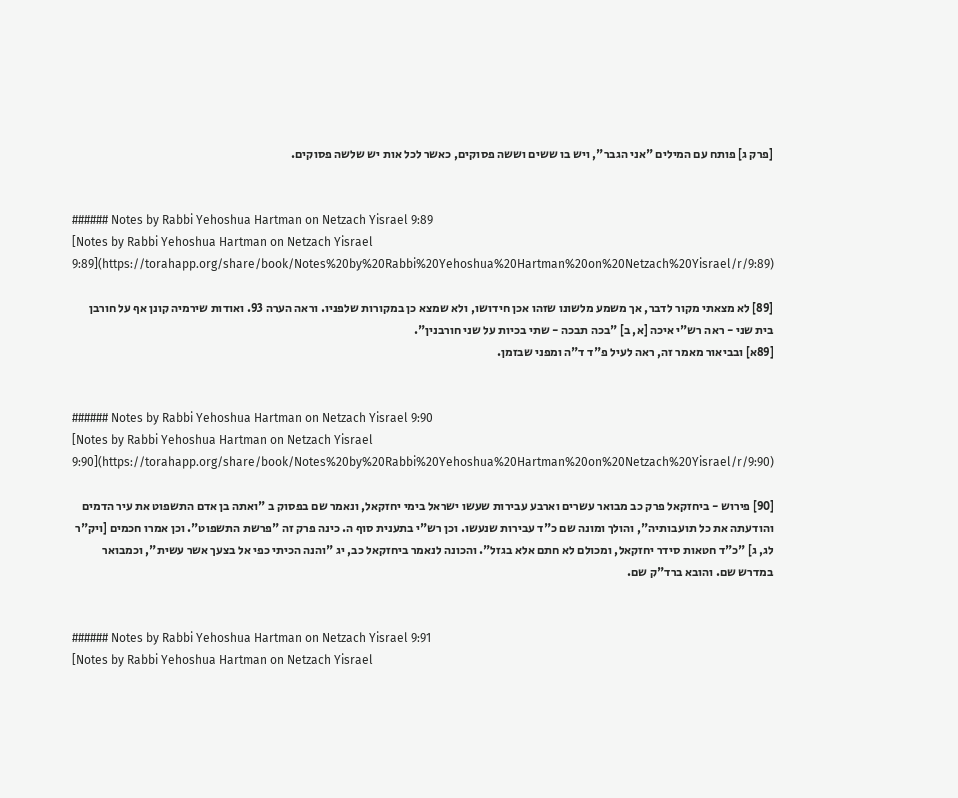[פרק ג] פותח עם המילים "אני הגבר", ויש בו ששים וששה פסוקים, כאשר לכל אות יש שלשה פסוקים.


###### Notes by Rabbi Yehoshua Hartman on Netzach Yisrael 9:89
[Notes by Rabbi Yehoshua Hartman on Netzach Yisrael 9:89](https://torahapp.org/share/book/Notes%20by%20Rabbi%20Yehoshua%20Hartman%20on%20Netzach%20Yisrael/r/9:89)

[89] לא מצאתי מקור לדבר, אך משמע מלשונו שזהו אכן חידושו, ולא שמצא כן במקורות שלפניו. וראה הערה 93. ואודות שירמיה קונן אף על חורבן בית שני - ראה רש"י איכה [א, ב] "בכה תבכה - שתי בכיות על שני חורבנין".
[89א] ובביאור מאמר זה, ראה לעיל פ"ד ד"ה ומפני שבזמן.


###### Notes by Rabbi Yehoshua Hartman on Netzach Yisrael 9:90
[Notes by Rabbi Yehoshua Hartman on Netzach Yisrael 9:90](https://torahapp.org/share/book/Notes%20by%20Rabbi%20Yehoshua%20Hartman%20on%20Netzach%20Yisrael/r/9:90)

[90] פירוש - ביחזקאל פרק כב מבואר עשרים וארבע עבירות שעשו ישראל בימי יחזקאל, ונאמר שם בפסוק ב "ואתה בן אדם התשפוט את עיר הדמים והודעתה את כל תועבותיה", והולך ומונה שם כ"ד עבירות שנעשו. וכן רש"י בתענית סוף ה. כינה פרק זה "פרשת התשפוט". וכן אמרו חכמים [ויק"ר לג, ג] "כ"ד חטאות סידר יחזקאל, ומכולם לא חתם אלא בגזל". והכונה לנאמר ביחזקאל כב, יג "והנה הכיתי כפי אל בצעך אשר עשית", וכמבואר במדרש שם. והובא ברד"ק שם.


###### Notes by Rabbi Yehoshua Hartman on Netzach Yisrael 9:91
[Notes by Rabbi Yehoshua Hartman on Netzach Yisrael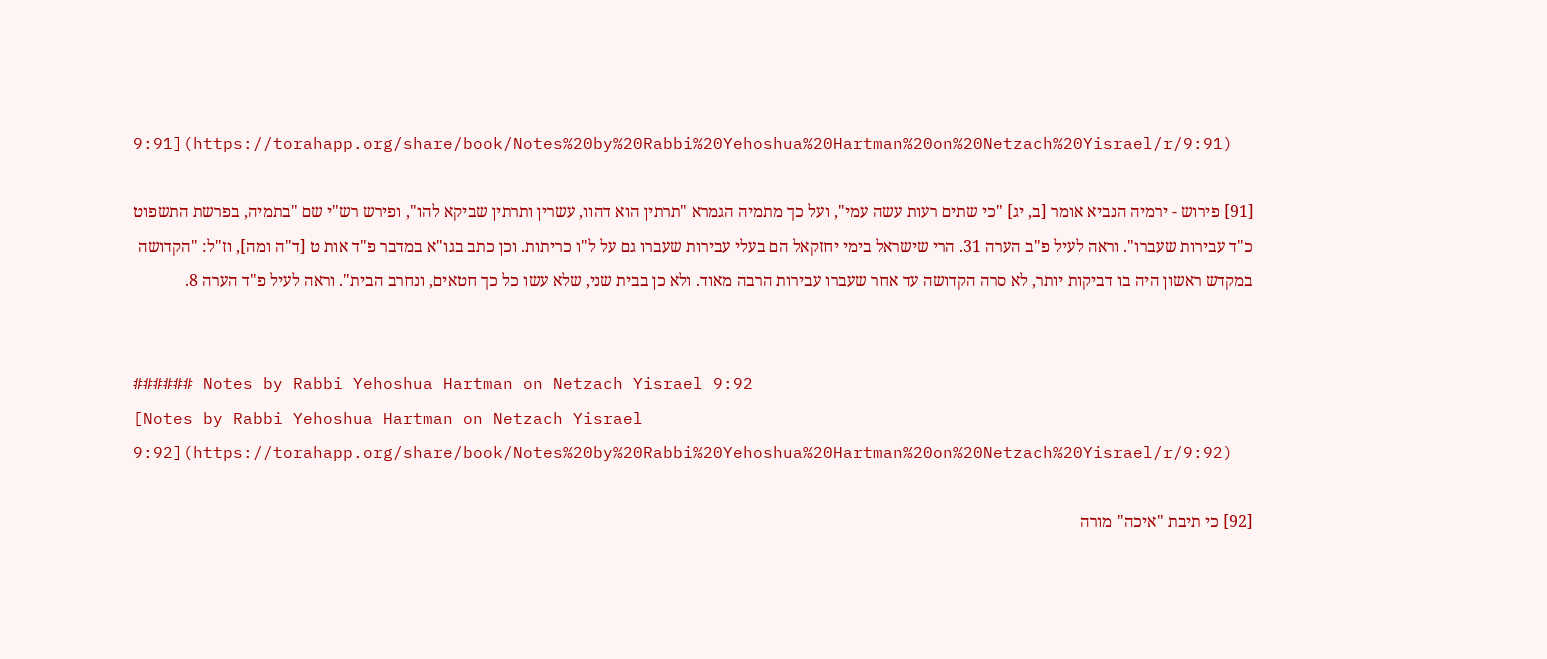9:91](https://torahapp.org/share/book/Notes%20by%20Rabbi%20Yehoshua%20Hartman%20on%20Netzach%20Yisrael/r/9:91)

[91] פירוש - ירמיה הנביא אומר [ב, יג] "כי שתים רעות עשה עמי", ועל כך מתמיה הגמרא "תרתין הוא דהוו, עשרין ותרתין שביקא להו", ופירש רש"י שם "בתמיה, בפרשת התשפוט כ"ד עבירות שעברו". וראה לעיל פ"ב הערה 31. הרי שישראל בימי יחזקאל הם בעלי עבירות שעברו גם על ל"ו כריתות. וכן כתב בגו"א במדבר פ"ד אות ט [ד"ה ומה], וז"ל: "הקדושה במקדש ראשון היה בו דביקות יותר, לא סרה הקדושה עד אחר שעברו עבירות הרבה מאוד. ולא כן בבית שני, שלא עשו כל כך חטאים, ונחרב הבית". וראה לעיל פ"ד הערה 8.


###### Notes by Rabbi Yehoshua Hartman on Netzach Yisrael 9:92
[Notes by Rabbi Yehoshua Hartman on Netzach Yisrael 9:92](https://torahapp.org/share/book/Notes%20by%20Rabbi%20Yehoshua%20Hartman%20on%20Netzach%20Yisrael/r/9:92)

[92] כי תיבת "איכה" מורה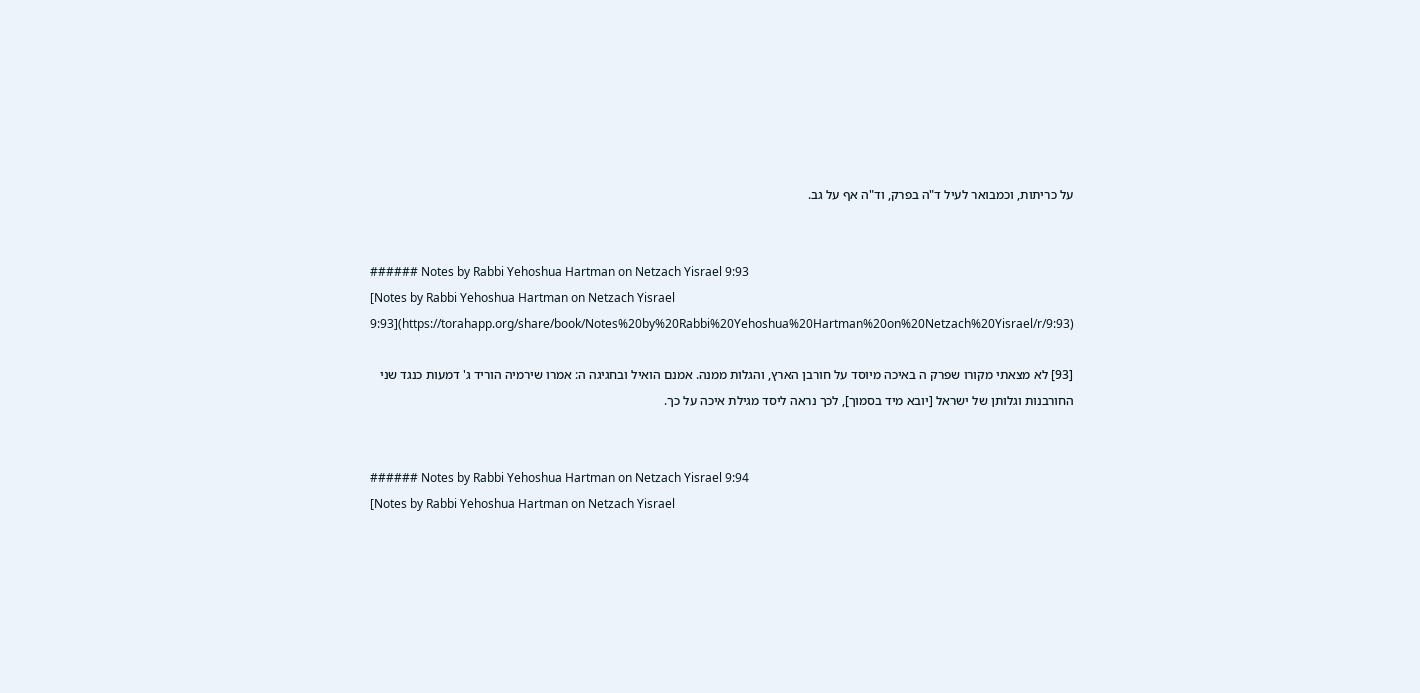על כריתות, וכמבואר לעיל ד"ה בפרק, וד"ה אף על גב.


###### Notes by Rabbi Yehoshua Hartman on Netzach Yisrael 9:93
[Notes by Rabbi Yehoshua Hartman on Netzach Yisrael 9:93](https://torahapp.org/share/book/Notes%20by%20Rabbi%20Yehoshua%20Hartman%20on%20Netzach%20Yisrael/r/9:93)

[93] לא מצאתי מקורו שפרק ה באיכה מיוסד על חורבן הארץ, והגלות ממנה. אמנם הואיל ובחגיגה ה: אמרו שירמיה הוריד ג' דמעות כנגד שני החורבנות וגלותן של ישראל [יובא מיד בסמוך], לכך נראה ליסד מגילת איכה על כך.


###### Notes by Rabbi Yehoshua Hartman on Netzach Yisrael 9:94
[Notes by Rabbi Yehoshua Hartman on Netzach Yisrael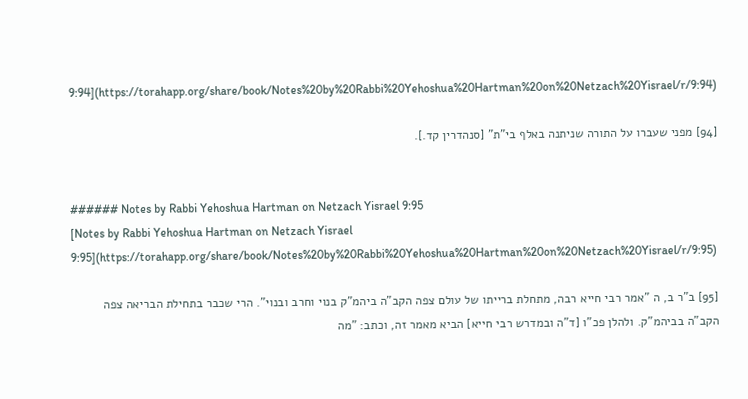9:94](https://torahapp.org/share/book/Notes%20by%20Rabbi%20Yehoshua%20Hartman%20on%20Netzach%20Yisrael/r/9:94)

[94] מפני שעברו על התורה שניתנה באלף בי"ת" [סנהדרין קד.].


###### Notes by Rabbi Yehoshua Hartman on Netzach Yisrael 9:95
[Notes by Rabbi Yehoshua Hartman on Netzach Yisrael 9:95](https://torahapp.org/share/book/Notes%20by%20Rabbi%20Yehoshua%20Hartman%20on%20Netzach%20Yisrael/r/9:95)

[95] ב"ר ב, ה "אמר רבי חייא רבה, מתחלת ברייתו של עולם צפה הקב"ה ביהמ"ק בנוי וחרב ובנוי". הרי שכבר בתחילת הבריאה צפה הקב"ה בביהמ"ק. ולהלן פכ"ו [ד"ה ובמדרש רבי חייא] הביא מאמר זה, וכתב: "מה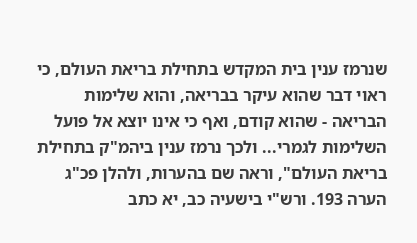שנרמז ענין בית המקדש בתחילת בריאת העולם, כי ראוי דבר שהוא עיקר בבריאה, והוא שלימות הבריאה - שהוא קודם, ואף כי אינו יוצא אל פועל השלימות לגמרי... ולכך נרמז ענין ביהמ"ק בתחילת בריאת העולם", וראה שם בהערות, ולהלן פכ"ג הערה 193. ורש"י בישעיה כב, יא כתב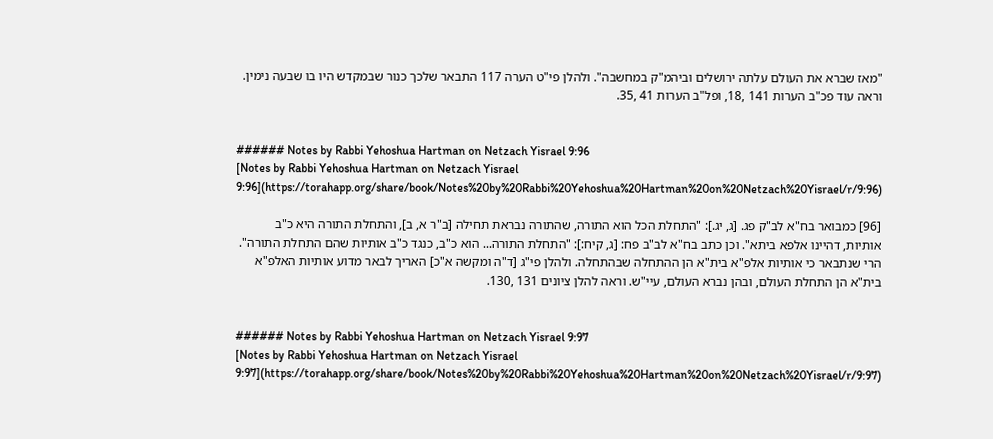"מאז שברא את העולם עלתה ירושלים וביהמ"ק במחשבה". ולהלן פי"ט הערה 117 התבאר שלכך כנור שבמקדש היו בו שבעה נימין. וראה עוד פכ"ב הערות 141 ,18, ופל"ב הערות 41 ,35.


###### Notes by Rabbi Yehoshua Hartman on Netzach Yisrael 9:96
[Notes by Rabbi Yehoshua Hartman on Netzach Yisrael 9:96](https://torahapp.org/share/book/Notes%20by%20Rabbi%20Yehoshua%20Hartman%20on%20Netzach%20Yisrael/r/9:96)

[96] כמבואר בח"א לב"ק פג. [ג, יג.]: "התחלת הכל הוא התורה, שהתורה נבראת תחילה [ב"ר א, ב], והתחלת התורה היא כ"ב אותיות, דהיינו אלפא ביתא". וכן כתב בח"א לב"ב פח: [ג, קיח:]: "התחלת התורה... הוא כ"ב, כנגד כ"ב אותיות שהם התחלת התורה". הרי שנתבאר כי אותיות אלפ"א בית"א הן ההתחלה שבהתחלה. ולהלן פי"ג [ד"ה ומקשה א"כ] האריך לבאר מדוע אותיות האלפ"א בית"א הן התחלת העולם, ובהן נברא העולם, עיי"ש. וראה להלן ציונים 131 ,130.


###### Notes by Rabbi Yehoshua Hartman on Netzach Yisrael 9:97
[Notes by Rabbi Yehoshua Hartman on Netzach Yisrael 9:97](https://torahapp.org/share/book/Notes%20by%20Rabbi%20Yehoshua%20Hartman%20on%20Netzach%20Yisrael/r/9:97)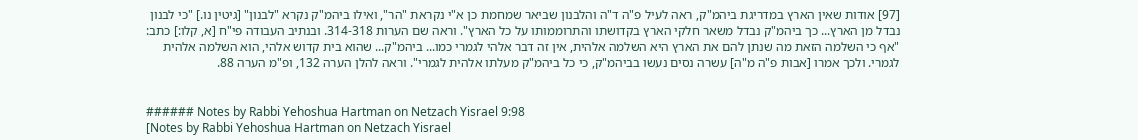[97] אודות שאין הארץ במדריגת ביהמ"ק, ראה לעיל פ"ה ד"ה והלבנון שביאר שמחמת כן א"י נקראת "הר", ואילו ביהמ"ק נקרא "לבנון" [גיטין נו.] "כי לבנון נבדל מן הארץ... כך ביהמ"ק נבדל משאר חלקי הארץ בקדושתו והתרוממותו על כל הארץ". וראה שם הערות 314-318. ובנתיב העבודה פי"ח [א, קלו:] כתב: "אף כי השלמה הזאת מה שנתן להם את הארץ היא השלמה אלהית, אין זה דבר אלהי לגמרי כמו... ביהמ"ק... שהוא בית קדוש אלהי, הוא השלמה אלהית לגמרי. ולכך אמרו [אבות פ"ה מ"ה] עשרה נסים נעשו בביהמ"ק, כי כל ביהמ"ק מעלתו אלהית לגמרי". וראה להלן הערה 132, ופ"מ הערה 88.


###### Notes by Rabbi Yehoshua Hartman on Netzach Yisrael 9:98
[Notes by Rabbi Yehoshua Hartman on Netzach Yisrael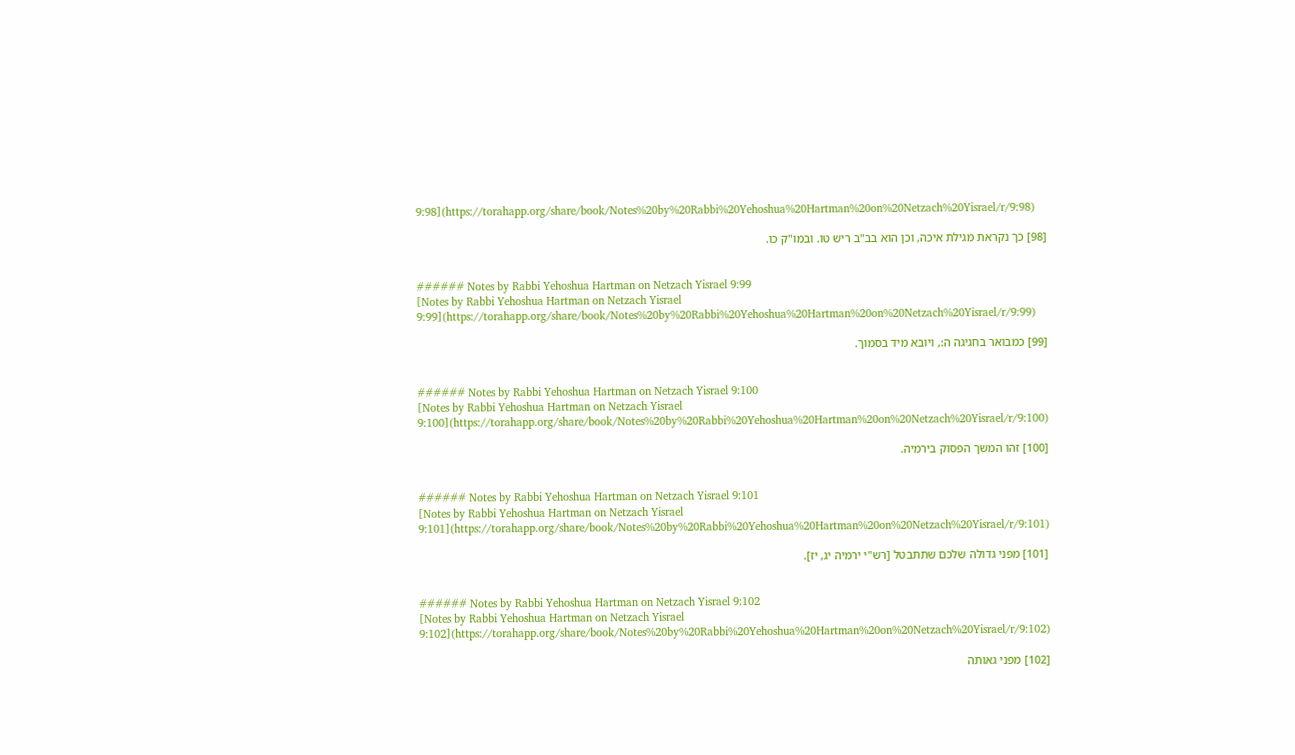9:98](https://torahapp.org/share/book/Notes%20by%20Rabbi%20Yehoshua%20Hartman%20on%20Netzach%20Yisrael/r/9:98)

[98] כך נקראת מגילת איכה, וכן הוא בב"ב ריש טו. ובמו"ק כו.


###### Notes by Rabbi Yehoshua Hartman on Netzach Yisrael 9:99
[Notes by Rabbi Yehoshua Hartman on Netzach Yisrael 9:99](https://torahapp.org/share/book/Notes%20by%20Rabbi%20Yehoshua%20Hartman%20on%20Netzach%20Yisrael/r/9:99)

[99] כמבואר בחגיגה ה:, ויובא מיד בסמוך.


###### Notes by Rabbi Yehoshua Hartman on Netzach Yisrael 9:100
[Notes by Rabbi Yehoshua Hartman on Netzach Yisrael 9:100](https://torahapp.org/share/book/Notes%20by%20Rabbi%20Yehoshua%20Hartman%20on%20Netzach%20Yisrael/r/9:100)

[100] זהו המשך הפסוק בירמיה.


###### Notes by Rabbi Yehoshua Hartman on Netzach Yisrael 9:101
[Notes by Rabbi Yehoshua Hartman on Netzach Yisrael 9:101](https://torahapp.org/share/book/Notes%20by%20Rabbi%20Yehoshua%20Hartman%20on%20Netzach%20Yisrael/r/9:101)

[101] מפני גדולה שלכם שתתבטל [רש"י ירמיה יג, יז].


###### Notes by Rabbi Yehoshua Hartman on Netzach Yisrael 9:102
[Notes by Rabbi Yehoshua Hartman on Netzach Yisrael 9:102](https://torahapp.org/share/book/Notes%20by%20Rabbi%20Yehoshua%20Hartman%20on%20Netzach%20Yisrael/r/9:102)

[102] מפני גאותה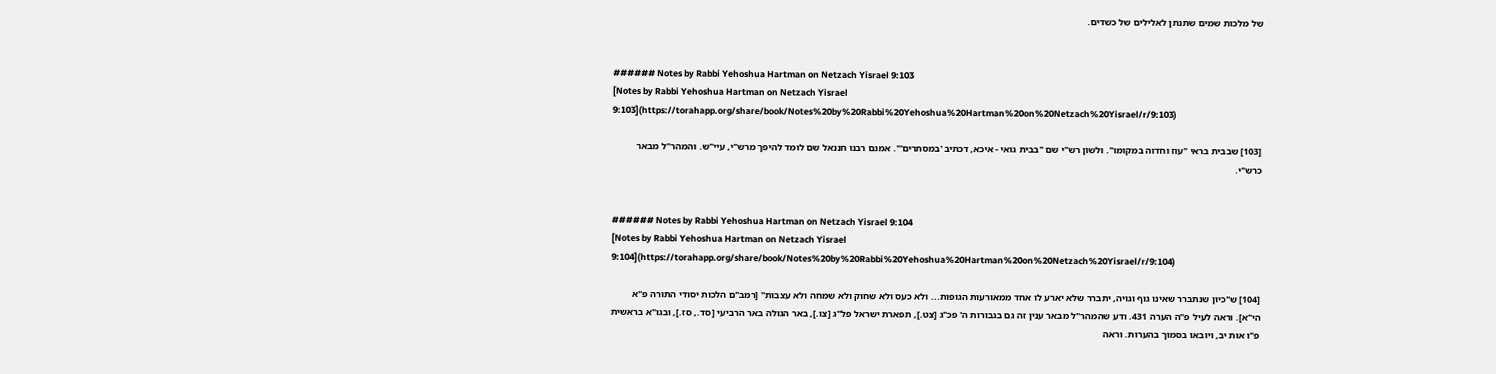של מלכות שמים שתנתן לאלילים של כשדים.


###### Notes by Rabbi Yehoshua Hartman on Netzach Yisrael 9:103
[Notes by Rabbi Yehoshua Hartman on Netzach Yisrael 9:103](https://torahapp.org/share/book/Notes%20by%20Rabbi%20Yehoshua%20Hartman%20on%20Netzach%20Yisrael/r/9:103)

[103] שבבית בראי "עוז וחדוה במקומו". ולשון רש"י שם "בבית גואי - איכא, דכתיב 'במסתרים'". אמנם רבנו חננאל שם לומד להיפך מרש"י, עיי"ש. והמהר"ל מבאר כרש"י.


###### Notes by Rabbi Yehoshua Hartman on Netzach Yisrael 9:104
[Notes by Rabbi Yehoshua Hartman on Netzach Yisrael 9:104](https://torahapp.org/share/book/Notes%20by%20Rabbi%20Yehoshua%20Hartman%20on%20Netzach%20Yisrael/r/9:104)

[104] ש"כיון שנתברר שאינו גוף וגויה, יתברר שלא יארע לו אחד ממאורעות הגופות... ולא כעס ולא שחוק ולא שמחה ולא עצבות" [רמב"ם הלכות יסודי התורה פ"א הי"א]. וראה לעיל פ"ה הערה 431. ודע שהמהר"ל מבאר ענין זה גם בגבורות ה' פכ"ג [צט.], תפארת ישראל פל"ג [צו.], באר הגולה באר הרביעי [סד., סז.], ובגו"א בראשית פ"ו אות יב, ויובאו בסמוך בהערות. וראה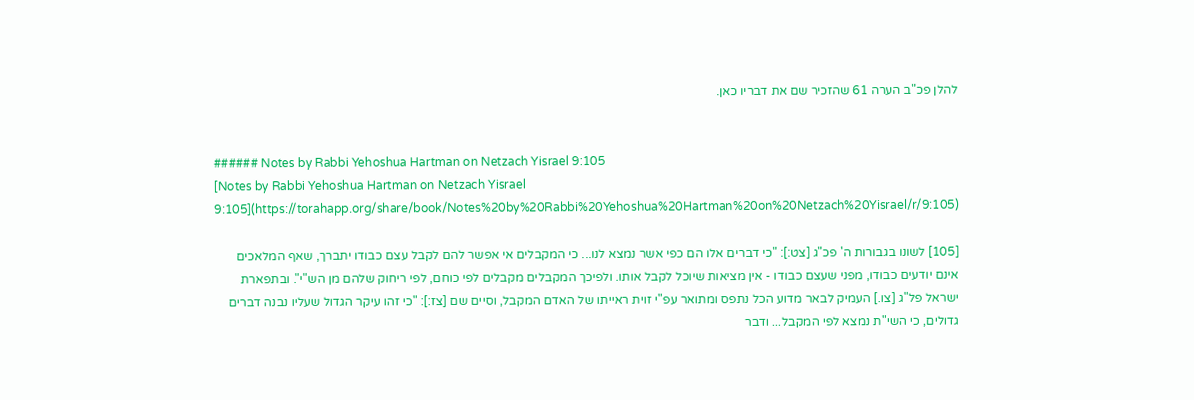להלן פכ"ב הערה 61 שהזכיר שם את דבריו כאן.


###### Notes by Rabbi Yehoshua Hartman on Netzach Yisrael 9:105
[Notes by Rabbi Yehoshua Hartman on Netzach Yisrael 9:105](https://torahapp.org/share/book/Notes%20by%20Rabbi%20Yehoshua%20Hartman%20on%20Netzach%20Yisrael/r/9:105)

[105] לשונו בגבורות ה' פכ"ג [צט:]: "כי דברים אלו הם כפי אשר נמצא לנו... כי המקבלים אי אפשר להם לקבל עצם כבודו יתברך, שאף המלאכים אינם יודעים כבודו, מפני שעצם כבודו - אין מציאות שיוכל לקבל אותו. ולפיכך המקבלים מקבלים לפי כוחם, לפי ריחוק שלהם מן הש"י". ובתפארת ישראל פל"ג [צו.] העמיק לבאר מדוע הכל נתפס ומתואר עפ"י זוית ראייתו של האדם המקבל, וסיים שם [צז:]: "כי זהו עיקר הגדול שעליו נבנה דברים גדולים, כי השי"ת נמצא לפי המקבל... ודבר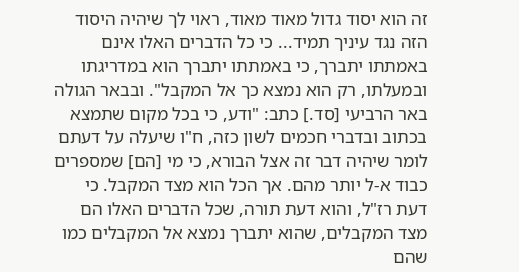זה הוא יסוד גדול מאוד מאוד, ראוי לך שיהיה היסוד הזה נגד עיניך תמיד... כי כל הדברים האלו אינם באמתתו יתברך, כי באמתתו יתברך הוא במדריגתו ובמעלתו, רק הוא נמצא כך אל המקבל". ובבאר הגולה באר הרביעי [סד.] כתב: "ודע, כי בכל מקום שתמצא בכתוב ובדברי חכמים לשון כזה, ח"ו שיעלה על דעתם לומר שיהיה דבר זה אצל הבורא, כי מי [הם] שמספרים כבוד א-ל יותר מהם. אך הכל הוא מצד המקבל. כי דעת רז"ל, והוא דעת תורה, שכל הדברים האלו הם מצד המקבלים, שהוא יתברך נמצא אל המקבלים כמו שהם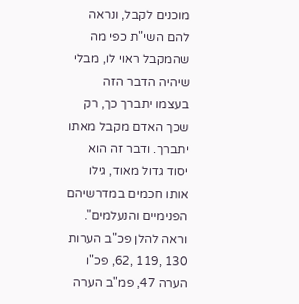מוכנים לקבל, ונראה להם השי"ת כפי מה שהמקבל ראוי לו, מבלי שיהיה הדבר הזה בעצמו יתברך כך, רק שכך האדם מקבל מאתו יתברך. ודבר זה הוא יסוד גדול מאוד, גילו אותו חכמים במדרשיהם הפנימיים והנעלמים". וראה להלן פכ"ב הערות 130 ,119 ,62, פכ"ו הערה 47, פמ"ב הערה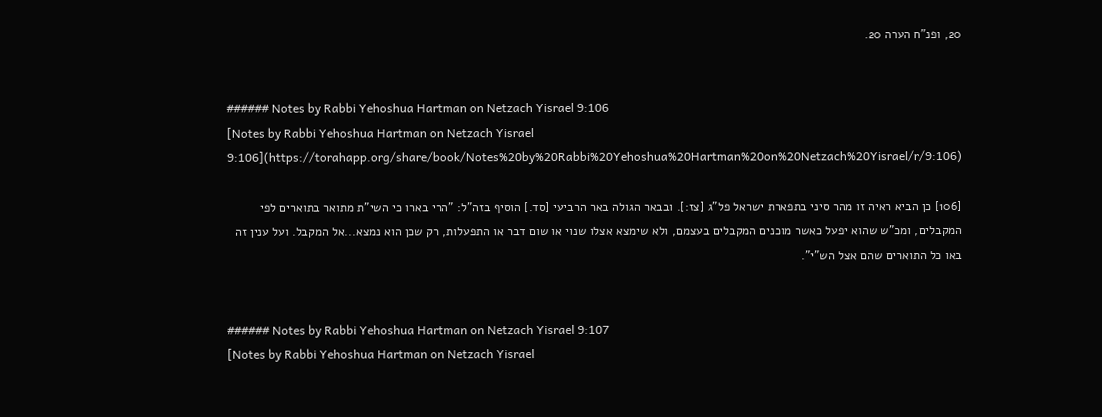20, ופנ"ח הערה 20.


###### Notes by Rabbi Yehoshua Hartman on Netzach Yisrael 9:106
[Notes by Rabbi Yehoshua Hartman on Netzach Yisrael 9:106](https://torahapp.org/share/book/Notes%20by%20Rabbi%20Yehoshua%20Hartman%20on%20Netzach%20Yisrael/r/9:106)

[106] כן הביא ראיה זו מהר סיני בתפארת ישראל פל"ג [צז:]. ובבאר הגולה באר הרביעי [סד.] הוסיף בזה"ל: "הרי בארו כי השי"ת מתואר בתוארים לפי המקבלים, ומכ"ש שהוא יפעל כאשר מוכנים המקבלים בעצמם, ולא שימצא אצלו שנוי או שום דבר או התפעלות, רק שכן הוא נמצא...אל המקבל. ועל ענין זה באו כל התוארים שהם אצל הש"י".


###### Notes by Rabbi Yehoshua Hartman on Netzach Yisrael 9:107
[Notes by Rabbi Yehoshua Hartman on Netzach Yisrael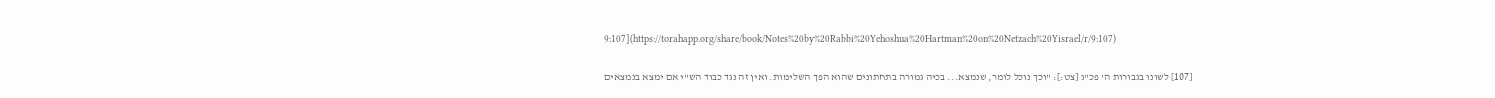9:107](https://torahapp.org/share/book/Notes%20by%20Rabbi%20Yehoshua%20Hartman%20on%20Netzach%20Yisrael/r/9:107)

[107] לשונו בגבורות ה' פכ"ג [צט:]: "וכך נוכל לומר, שנמצא... בכיה גמורה בתחתונים שהוא הפך השלימות. ואין זה נגד כבוד הש"י אם ימצא בנמצאים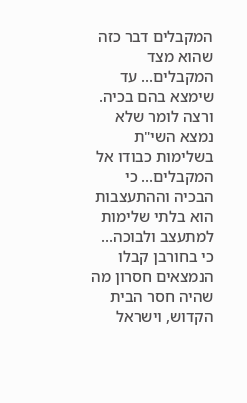המקבלים דבר כזה שהוא מצד המקבלים... עד שימצא בהם בכיה. ורצה לומר שלא נמצא השי"ת בשלימות כבודו אל המקבלים... כי הבכיה וההתעצבות הוא בלתי שלימות למתעצב ולבוכה... כי בחורבן קבלו הנמצאים חסרון מה שהיה חסר הבית הקדוש, וישראל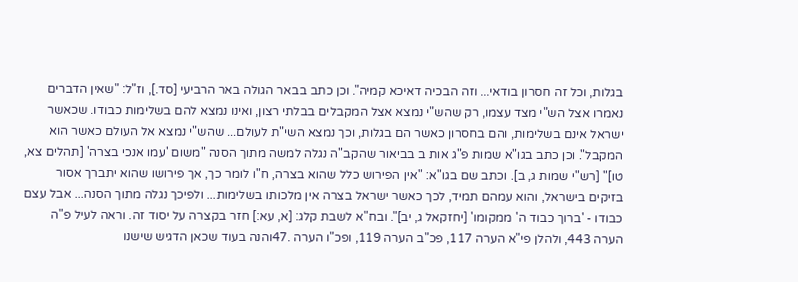בגלות, וכל זה חסרון בודאי... וזה הבכיה דאיכא קמיה". וכן כתב בבאר הגולה באר הרביעי [סד.], וז"ל: "שאין הדברים נאמרו אצל הש"י מצד עצמו, רק שהש"י נמצא אצל המקבלים בבלתי רצון, ואינו נמצא להם בשלימות כבודו. שכאשר ישראל אינם בשלימות, והם בחסרון כאשר הם בגלות, וכך נמצא השי"ת לעולם... שהש"י נמצא אל העולם כאשר הוא המקבל". וכן כתב בגו"א שמות פ"ג אות ב בביאור שהקב"ה נגלה למשה מתוך הסנה "משום 'עמו אנכי בצרה' [תהלים צא, טו]" [רש"י שמות ג, ב]. וכתב שם בגו"א: "אין הפירוש כלל שהוא בצרה, ח"ו לומר כך, אך פירושו שהוא יתברך אסור בזיקים בישראל, והוא עמהם תמיד, לכך כאשר ישראל בצרה אין מלכותו בשלימות... ולפיכך נגלה מתוך הסנה... אבל עצם כבודו - 'ברוך כבוד ה' ממקומו' [יחזקאל ג, יב]". ובח"א לשבת קלג: [א, עא:] חזר בקצרה על יסוד זה. וראה לעיל פ"ה הערה 443, ולהלן פי"א הערה 117, פכ"ב הערה 119, ופכ"ו הערה .47והנה בעוד שכאן הדגיש שישנו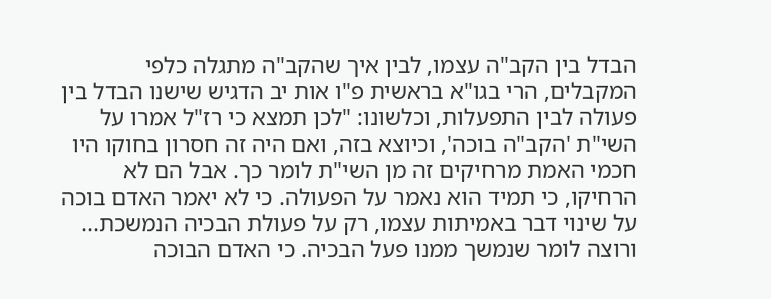הבדל בין הקב"ה עצמו, לבין איך שהקב"ה מתגלה כלפי המקבלים, הרי בגו"א בראשית פ"ו אות יב הדגיש שישנו הבדל בין פעולה לבין התפעלות, וכלשונו: "לכן תמצא כי רז"ל אמרו על השי"ת 'הקב"ה בוכה', וכיוצא בזה, ואם היה זה חסרון בחוקו היו חכמי האמת מרחיקים זה מן השי"ת לומר כך. אבל הם לא הרחיקו, כי תמיד הוא נאמר על הפעולה. כי לא יאמר האדם בוכה על שינוי דבר באמיתות עצמו, רק על פעולת הבכיה הנמשכת... ורוצה לומר שנמשך ממנו פעל הבכיה. כי האדם הבוכה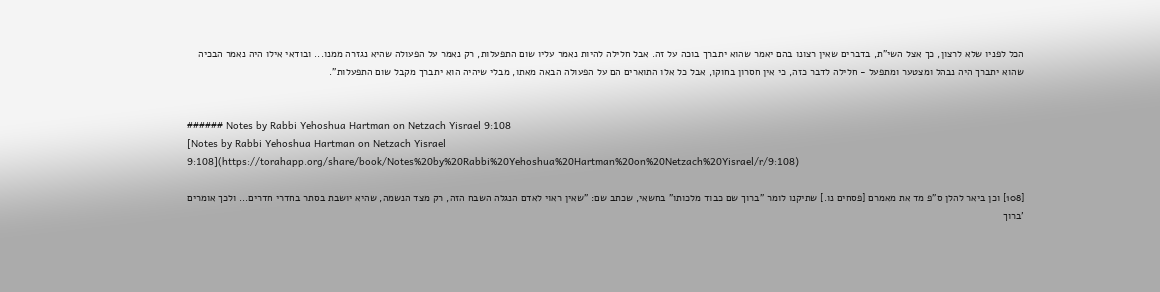הכל לפניו שלא לרצון, כך אצל השי"ת, בדברים שאין רצונו בהם יאמר שהוא יתברך בוכה על זה. אבל חלילה להיות נאמר עליו שום התפעלות, רק נאמר על הפעולה שהיא נגזרה ממנו... ובודאי אילו היה נאמר הבכיה שהוא יתברך היה נבהל ומצטער ומתפעל - חלילה לדבר כזה, כי אין חסרון בחוקו, אבל כל אלו התוארים הם על הפעולה הבאה מאתו, מבלי שיהיה הוא יתברך מקבל שום התפעלות".


###### Notes by Rabbi Yehoshua Hartman on Netzach Yisrael 9:108
[Notes by Rabbi Yehoshua Hartman on Netzach Yisrael 9:108](https://torahapp.org/share/book/Notes%20by%20Rabbi%20Yehoshua%20Hartman%20on%20Netzach%20Yisrael/r/9:108)

[108] וכן ביאר להלן ס"פ מד את מאמרם [פסחים נו.] שתיקנו לומר "ברוך שם כבוד מלכותו" בחשאי, שכתב שם: "שאין ראוי לאדם הנגלה השבח הזה, רק מצד הנשמה, שהיא יושבת בסתר בחדרי חדרים... ולכך אומרים 'ברוך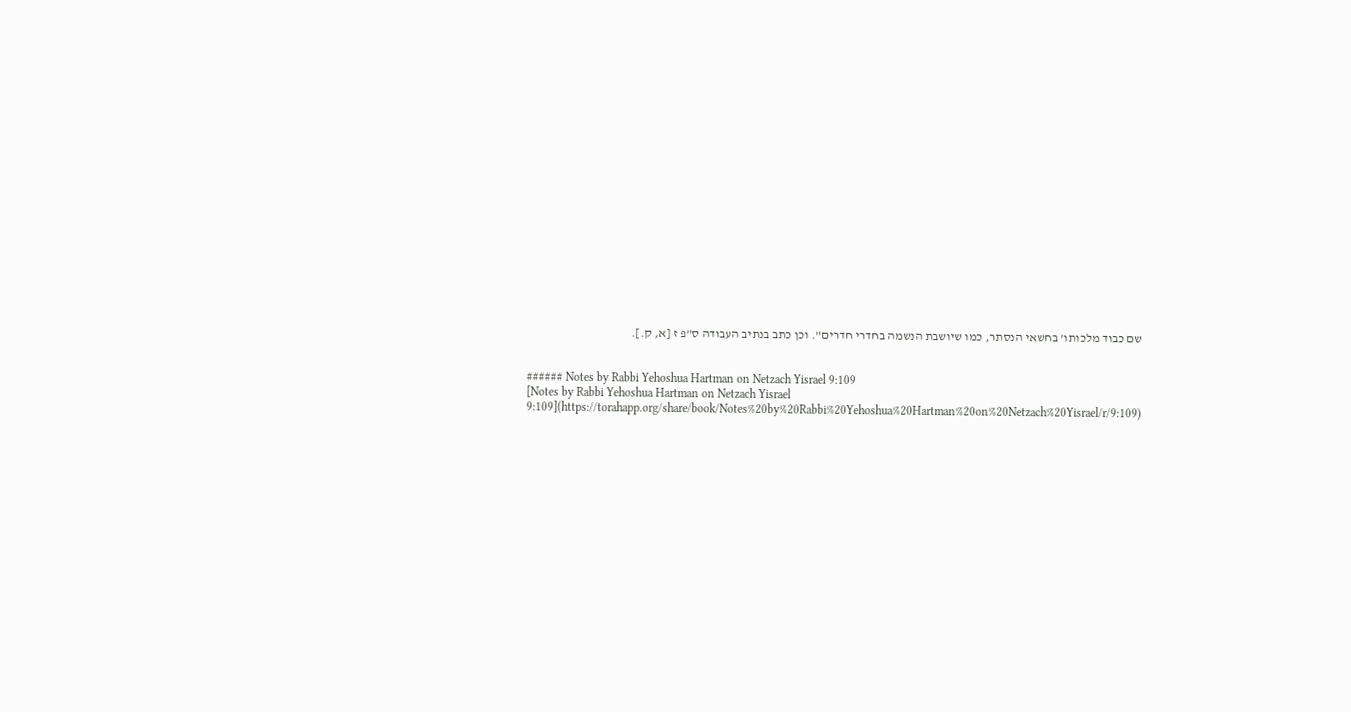שם כבוד מלכותו' בחשאי הנסתר, כמו שיושבת הנשמה בחדרי חדרים". וכן כתב בנתיב העבודה ס"פ ז [א, ק.].


###### Notes by Rabbi Yehoshua Hartman on Netzach Yisrael 9:109
[Notes by Rabbi Yehoshua Hartman on Netzach Yisrael 9:109](https://torahapp.org/share/book/Notes%20by%20Rabbi%20Yehoshua%20Hartman%20on%20Netzach%20Yisrael/r/9:109)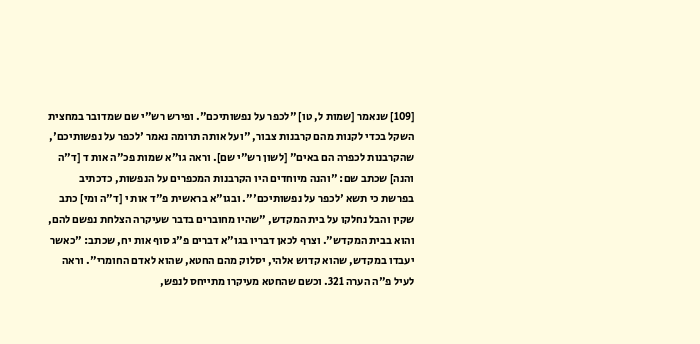[109] שנאמר [שמות ל, טו] "לכפר על נפשותיכם". ופירש רש"י שם שמדובר במחצית השקל בכדי לקנות מהם קרבנות צבור, "ועל אותה תרומה נאמר 'לכפר על נפשותיכם', שהקרבנות לכפרה הם באים" [לשון רש"י שם]. וראה גו"א שמות פכ"ה אות ד [ד"ה והנה] שכתב שם: "והנה מיוחדים היו הקרבנות המכפרים על הנפשות, כדכתיב בפרשת כי תשא 'לכפר על נפשותיכם'". ובגו"א בראשית פ"ד אות י [ד"ה ומי] כתב שקין והבל נחלקו על בית המקדש, "שהיו מחוברים בדבר שעיקרה הצלחת נפשם להם, והוא בבית המקדש". וצרף לכאן דבריו בגו"א דברים פ"ג סוף אות יח, שכתב: "כאשר יעבדו במקדש, שהוא קדוש אלהי, יסלוק מהם החטא, שהוא לאדם החומרי". וראה לעיל פ"ה הערה 321. וכשם שהחטא מעיקרו מתייחס לנפש,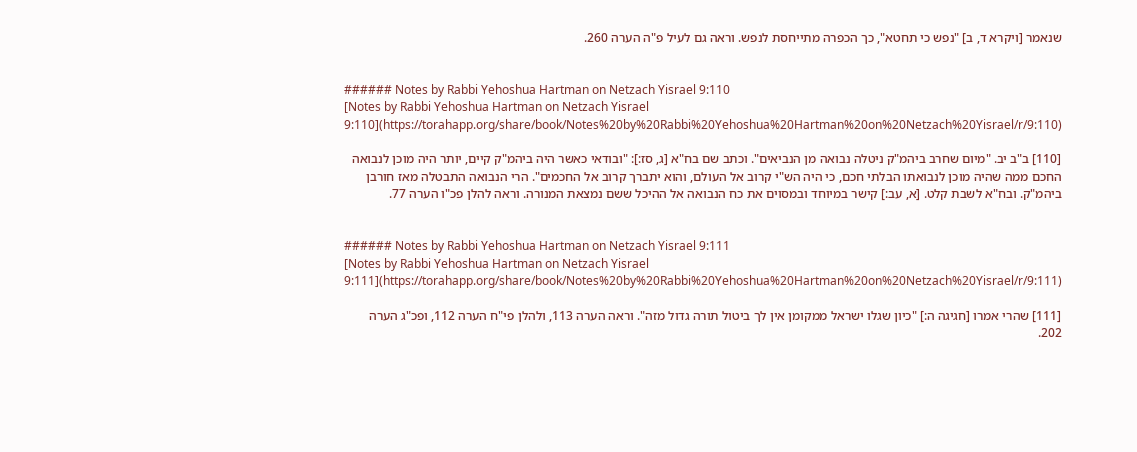שנאמר [ויקרא ד, ב] "נפש כי תחטא", כך הכפרה מתייחסת לנפש. וראה גם לעיל פ"ה הערה 260.


###### Notes by Rabbi Yehoshua Hartman on Netzach Yisrael 9:110
[Notes by Rabbi Yehoshua Hartman on Netzach Yisrael 9:110](https://torahapp.org/share/book/Notes%20by%20Rabbi%20Yehoshua%20Hartman%20on%20Netzach%20Yisrael/r/9:110)

[110] ב"ב יב. "מיום שחרב ביהמ"ק ניטלה נבואה מן הנביאים". וכתב שם בח"א [ג, סז:]: "ובודאי כאשר היה ביהמ"ק קיים, יותר היה מוכן לנבואה החכם ממה שהיה מוכן לנבואתו הבלתי חכם, כי היה הש"י קרוב אל העולם, והוא יתברך קרוב אל החכמים". הרי הנבואה התבטלה מאז חורבן ביהמ"ק. ובח"א לשבת קלט. [א, עב:] קישר במיוחד ובמסוים את כח הנבואה אל ההיכל ששם נמצאת המנורה. וראה להלן פכ"ו הערה 77.


###### Notes by Rabbi Yehoshua Hartman on Netzach Yisrael 9:111
[Notes by Rabbi Yehoshua Hartman on Netzach Yisrael 9:111](https://torahapp.org/share/book/Notes%20by%20Rabbi%20Yehoshua%20Hartman%20on%20Netzach%20Yisrael/r/9:111)

[111] שהרי אמרו [חגיגה ה:] "כיון שגלו ישראל ממקומן אין לך ביטול תורה גדול מזה". וראה הערה 113, ולהלן פי"ח הערה 112, ופכ"ג הערה 202.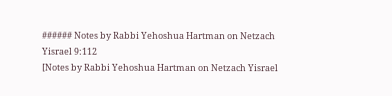###### Notes by Rabbi Yehoshua Hartman on Netzach Yisrael 9:112
[Notes by Rabbi Yehoshua Hartman on Netzach Yisrael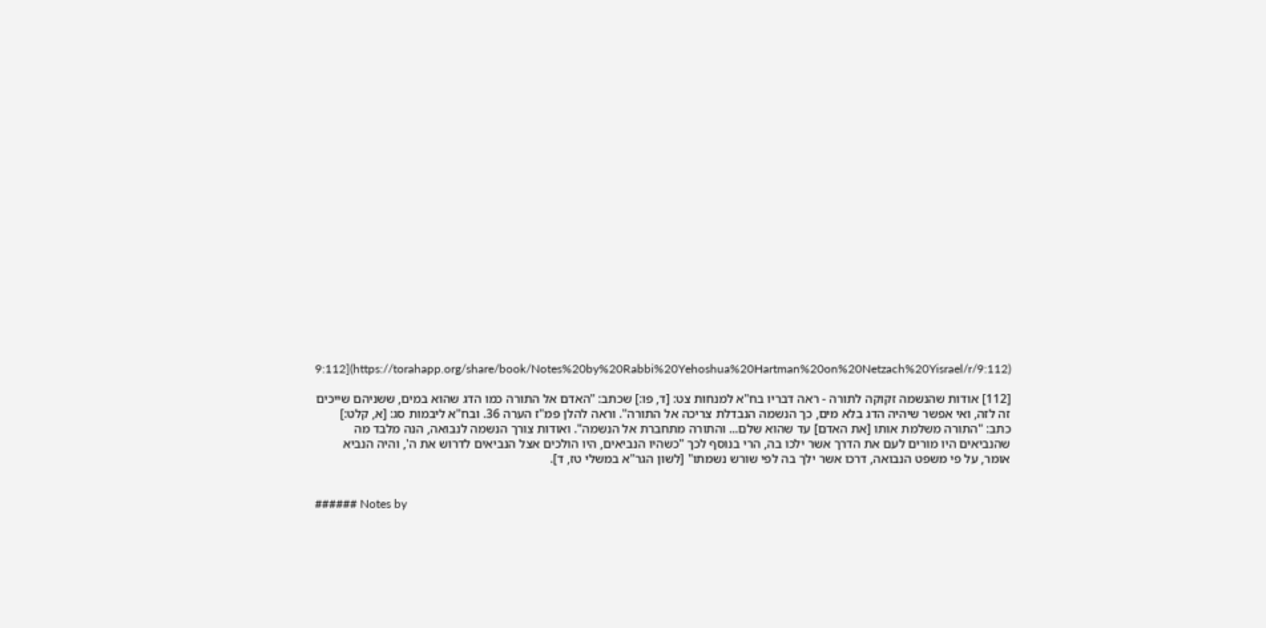9:112](https://torahapp.org/share/book/Notes%20by%20Rabbi%20Yehoshua%20Hartman%20on%20Netzach%20Yisrael/r/9:112)

[112] אודות שהנשמה זקוקה לתורה - ראה דבריו בח"א למנחות צט: [ד, פו:] שכתב: "האדם אל התורה כמו הדג שהוא במים, ששניהם שייכים זה לזה, ואי אפשר שיהיה הדג בלא מים, כך הנשמה הנבדלת צריכה אל התורה". וראה להלן פמ"ז הערה 36. ובח"א ליבמות סג: [א, קלט:] כתב: "התורה משלמת אותו [את האדם] עד שהוא שלם... והתורה מתחברת אל הנשמה". ואודות צורך הנשמה לנבואה, הנה מלבד מה שהנביאים היו מורים לעם את הדרך אשר ילכו בה, הרי בנוסף לכך "כשהיו הנביאים, היו הולכים אצל הנביאים לדרוש את ה', והיה הנביא אומר, על פי משפט הנבואה, דרכו אשר ילך בה לפי שורש נשמתו" [לשון הגר"א במשלי טז, ד].


###### Notes by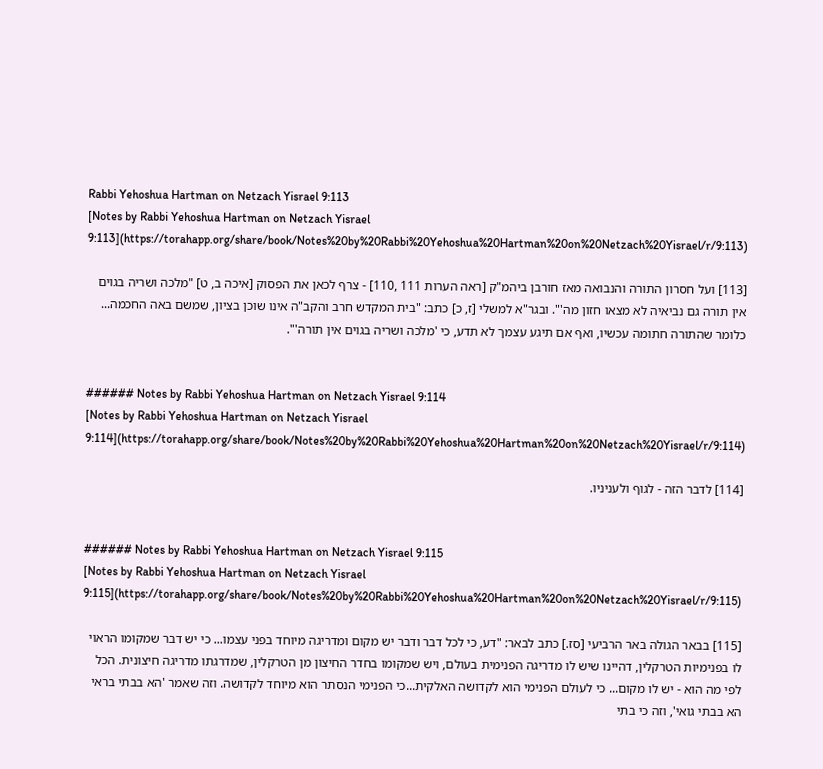Rabbi Yehoshua Hartman on Netzach Yisrael 9:113
[Notes by Rabbi Yehoshua Hartman on Netzach Yisrael 9:113](https://torahapp.org/share/book/Notes%20by%20Rabbi%20Yehoshua%20Hartman%20on%20Netzach%20Yisrael/r/9:113)

[113] ועל חסרון התורה והנבואה מאז חורבן ביהמ"ק [ראה הערות 111 ,110] - צרף לכאן את הפסוק [איכה ב, ט] "מלכה ושריה בגוים אין תורה גם נביאיה לא מצאו חזון מה'". ובגר"א למשלי [ז, כ] כתב: "בית המקדש חרב והקב"ה אינו שוכן בציון, שמשם באה החכמה... כלומר שהתורה חתומה עכשיו, ואף אם תיגע עצמך לא תדע, כי 'מלכה ושריה בגוים אין תורה'".


###### Notes by Rabbi Yehoshua Hartman on Netzach Yisrael 9:114
[Notes by Rabbi Yehoshua Hartman on Netzach Yisrael 9:114](https://torahapp.org/share/book/Notes%20by%20Rabbi%20Yehoshua%20Hartman%20on%20Netzach%20Yisrael/r/9:114)

[114] לדבר הזה - לגוף ולעניניו.


###### Notes by Rabbi Yehoshua Hartman on Netzach Yisrael 9:115
[Notes by Rabbi Yehoshua Hartman on Netzach Yisrael 9:115](https://torahapp.org/share/book/Notes%20by%20Rabbi%20Yehoshua%20Hartman%20on%20Netzach%20Yisrael/r/9:115)

[115] בבאר הגולה באר הרביעי [סז.] כתב לבאר: "דע, כי לכל דבר ודבר יש מקום ומדריגה מיוחד בפני עצמו... כי יש דבר שמקומו הראוי לו בפנימיות הטרקלין, דהיינו שיש לו מדריגה הפנימית בעולם, ויש שמקומו בחדר החיצון מן הטרקלין, שמדרגתו מדריגה חיצונית. הכל לפי מה הוא - יש לו מקום... כי לעולם הפנימי הוא לקדושה האלקית...כי הפנימי הנסתר הוא מיוחד לקדושה. וזה שאמר 'הא בבתי בראי הא בבתי גואי', וזה כי בתי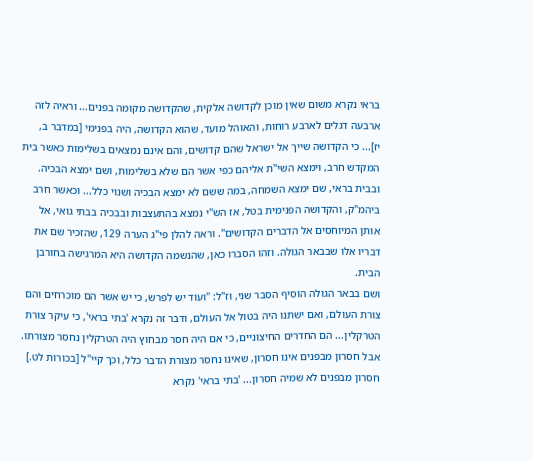בראי נקרא משום שאין מוכן לקדושה אלקית, שהקדושה מקומה בפנים... וראיה לזה ארבעה דגלים לארבע רוחות, והאוהל מועד, שהוא הקדושה, היה בפנימי [במדבר ב, יז]... כי הקדושה שייך אל ישראל שהם קדושים, והם אינם נמצאים בשלימות כאשר בית המקדש חרב, וימצא השי"ת אליהם כפי אשר הם שלא בשלימות, ושם ימצא הבכיה. ובבית בראי, שם ימצא השמחה, במה ששם לא ימצא הבכיה ושנוי כלל... וכאשר חרב ביהמ"ק, והקדושה הפנימית בטל, אז הש"י נמצא בהתעצבות ובבכיה בבתי גואי, אל אותן המיוחסים אל הדברים הקדושים". וראה להלן פי"ג הערה 129, שהזכיר שם את דבריו אלו שבבאר הגולה. וזהו הסברו כאן, שהנשמה הקדושה היא המרגישה בחורבן הבית.
ושם בבאר הגולה הוסיף הסבר שני, וז"ל: "ועוד יש לפרש, כי יש אשר הם מוכרחים והם צורת העולם, ואם ישתנו היה בטול אל העולם, ודבר זה נקרא 'בתי בראי', כי עיקר צורת הטרקלין... הם החדרים החיצוניים, כי אם היה חסר מבחוץ היה הטרקלין נחסר מצורתו. אבל חסרון מבפנים אינו חסרון, שאינו נחסר מצורת הדבר כלל, וכך קיי"ל [בכורות לט.] חסרון מבפנים לא שמיה חסרון... 'בתי בראי' נקרא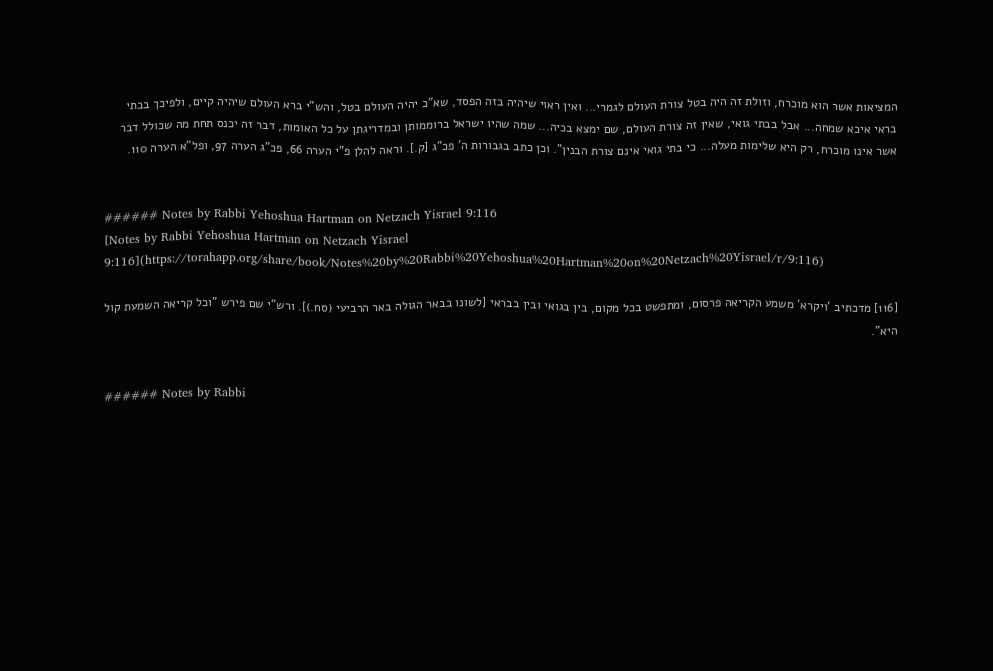המציאות אשר הוא מוכרח, וזולת זה היה בטל צורת העולם לגמרי... ואין ראוי שיהיה בזה הפסד, שא"כ יהיה העולם בטל, והש"י ברא העולם שיהיה קיים, ולפיכך בבתי בראי איכא שמחה... אבל בבתי גואי, שאין זה צורת העולם, שם ימצא בכיה... שמה שהיו ישראל ברוממותן ובמדריגתן על כל האומות, דבר זה יכנס תחת מה שכולל דבר אשר אינו מוכרח, רק היא שלימות מעלה... כי בתי גואי אינם צורת הבנין". וכן כתב בגבורות ה' פכ"ג [ק.]. וראה להלן פ"י הערה 66, פכ"ג הערה 97, ופל"א הערה 110.


###### Notes by Rabbi Yehoshua Hartman on Netzach Yisrael 9:116
[Notes by Rabbi Yehoshua Hartman on Netzach Yisrael 9:116](https://torahapp.org/share/book/Notes%20by%20Rabbi%20Yehoshua%20Hartman%20on%20Netzach%20Yisrael/r/9:116)

[116] מדכתיב 'ויקרא' משמע הקריאה פרסום, ומתפשט בכל מקום, בין בגואי ובין בבראי [לשונו בבאר הגולה באר הרביעי (סח.)]. ורש"י שם פירש "וכל קריאה השמעת קול היא".


###### Notes by Rabbi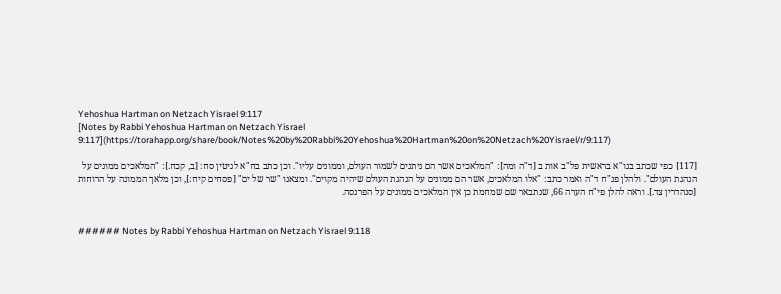Yehoshua Hartman on Netzach Yisrael 9:117
[Notes by Rabbi Yehoshua Hartman on Netzach Yisrael 9:117](https://torahapp.org/share/book/Notes%20by%20Rabbi%20Yehoshua%20Hartman%20on%20Netzach%20Yisrael/r/9:117)

[117] כפי שכתב בגו"א בראשית פל"ב אות ב [ד"ה ומה]: "המלאכים אשר הם ניתנים לשמור העולם, וממונים עליו". וכן כתב בח"א לגיטין סח: [ב, קכח.]: "המלאכים ממונים על הנהגת העולם". ולהלן פנ"ח ד"ה ואמר כתב: "אלו המלאכים, אשר הם ממונים על הנהגת העולם שיהיה מקוים". ומצאנו "שר של ים" [פסחים קיח:], וכן מלאך הממונה על הרוחות [סנהדרין צד.]. וראה להלן פי"ח הערה 66, שנתבאר שם שמחמת כן אין המלאכים ממונים על הפרנסה.


###### Notes by Rabbi Yehoshua Hartman on Netzach Yisrael 9:118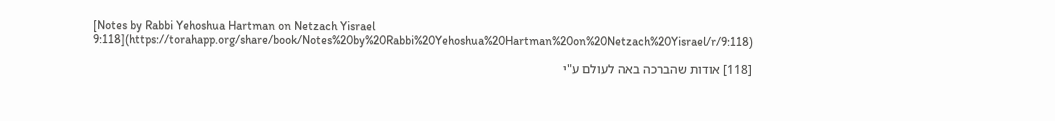[Notes by Rabbi Yehoshua Hartman on Netzach Yisrael 9:118](https://torahapp.org/share/book/Notes%20by%20Rabbi%20Yehoshua%20Hartman%20on%20Netzach%20Yisrael/r/9:118)

[118] אודות שהברכה באה לעולם ע"י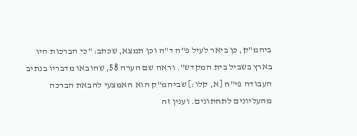ביהמ"ק, כן ביאר לעיל פ"ה ד"ה וכן תמצא, שכתב: "כי הברכות היו בארץ בשביל בית המקדש". וראה שם הערה 58, שהובאו מדבריו בנתיב העבודה פי"ח [א, קלו:] שביהמ"ק הוא האמצעי להבאת הברכה מהעליונים לתחתונים. וענין זה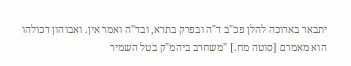יתבאר בארוכה להלן פכ"ב ד"ה ובפרק בתרא, ובד"ה ואמר אין. ואבוהון דכולהו הוא מאמרם [סוטה מח.] "משחרב ביהמ"ק בטל השמיר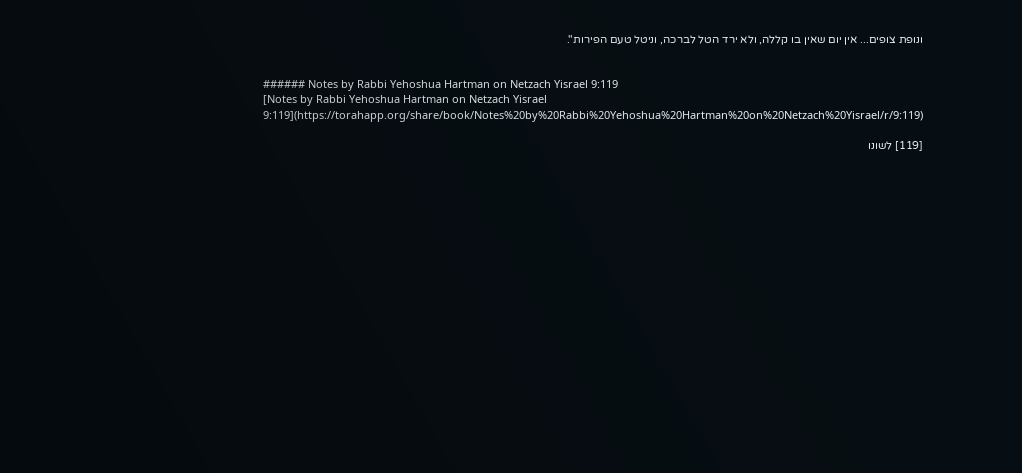ונופת צופים... אין יום שאין בו קללה, ולא ירד הטל לברכה, וניטל טעם הפירות".


###### Notes by Rabbi Yehoshua Hartman on Netzach Yisrael 9:119
[Notes by Rabbi Yehoshua Hartman on Netzach Yisrael 9:119](https://torahapp.org/share/book/Notes%20by%20Rabbi%20Yehoshua%20Hartman%20on%20Netzach%20Yisrael/r/9:119)

[119] לשונו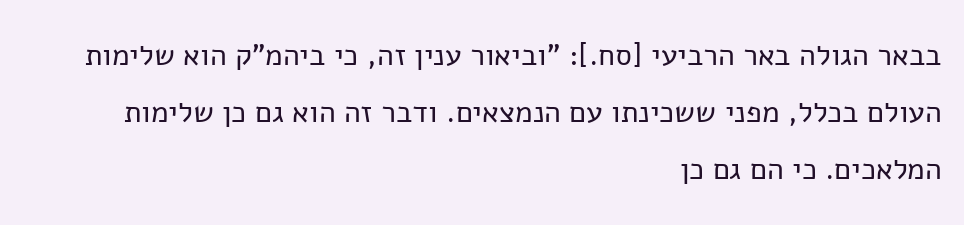בבאר הגולה באר הרביעי [סח.]: "וביאור ענין זה, כי ביהמ"ק הוא שלימות העולם בכלל, מפני ששכינתו עם הנמצאים. ודבר זה הוא גם כן שלימות המלאכים. כי הם גם כן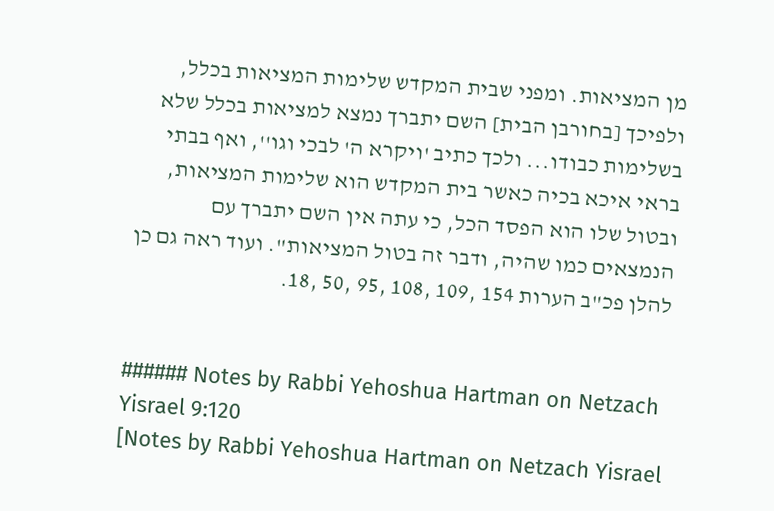מן המציאות. ומפני שבית המקדש שלימות המציאות בכלל, ולפיכך [בחורבן הבית] השם יתברך נמצא למציאות בכלל שלא בשלימות כבודו... ולכך כתיב 'ויקרא ה' לבכי וגו'', ואף בבתי בראי איכא בכיה כאשר בית המקדש הוא שלימות המציאות, ובטול שלו הוא הפסד הכל, כי עתה אין השם יתברך עם הנמצאים כמו שהיה, ודבר זה בטול המציאות". ועוד ראה גם כן להלן פכ"ב הערות 154 ,109 ,108 ,95 ,50 ,18.


###### Notes by Rabbi Yehoshua Hartman on Netzach Yisrael 9:120
[Notes by Rabbi Yehoshua Hartman on Netzach Yisrael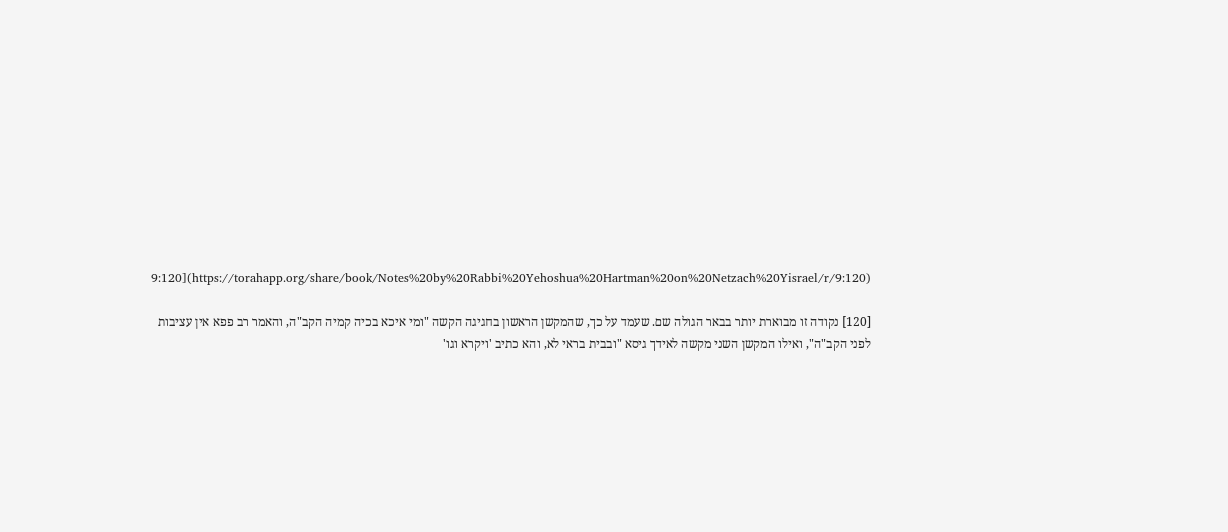9:120](https://torahapp.org/share/book/Notes%20by%20Rabbi%20Yehoshua%20Hartman%20on%20Netzach%20Yisrael/r/9:120)

[120] נקודה זו מבוארת יותר בבאר הגולה שם. שעמד על כך, שהמקשן הראשון בחגיגה הקשה "ומי איכא בכיה קמיה הקב"ה, והאמר רב פפא אין עציבות לפני הקב"ה", ואילו המקשן השני מקשה לאידך גיסא "ובבית בראי לא, והא כתיב 'ויקרא וגו'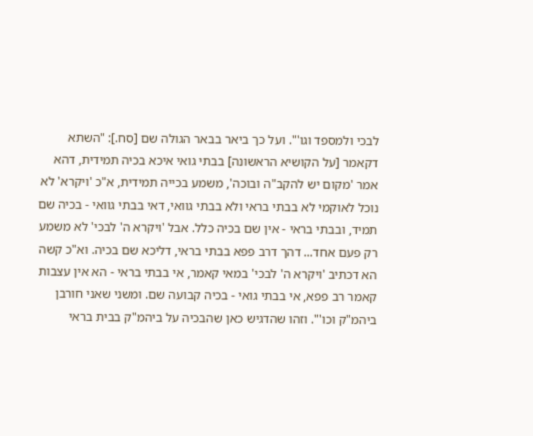לבכי ולמספד וגו'". ועל כך ביאר בבאר הגולה שם [סח.]: "השתא דקאמר [על הקושיא הראשונה] בבתי גואי איכא בכיה תמידית, דהא אמר 'מקום יש להקב"ה ובוכה', משמע בכייה תמידית, א"כ 'ויקרא' לא נוכל לאוקמי לא בבתי בראי ולא בבתי גוואי, דאי בבתי גוואי - בכיה שם תמיד, ובבתי בראי - אין שם בכיה כלל. אבל 'ויקרא ה' לבכי' לא משמע רק פעם אחד... דהך דרב פפא בבתי בראי, דליכא שם בכיה. וא"כ קשה הא דכתיב 'ויקרא ה' לבכי' במאי קאמר, אי בבתי בראי - הא אין עצבות קאמר רב פפא, אי בבתי גואי - בכיה קבועה שם. ומשני שאני חורבן ביהמ"ק וכו'". וזהו שהדגיש כאן שהבכיה על ביהמ"ק בבית בראי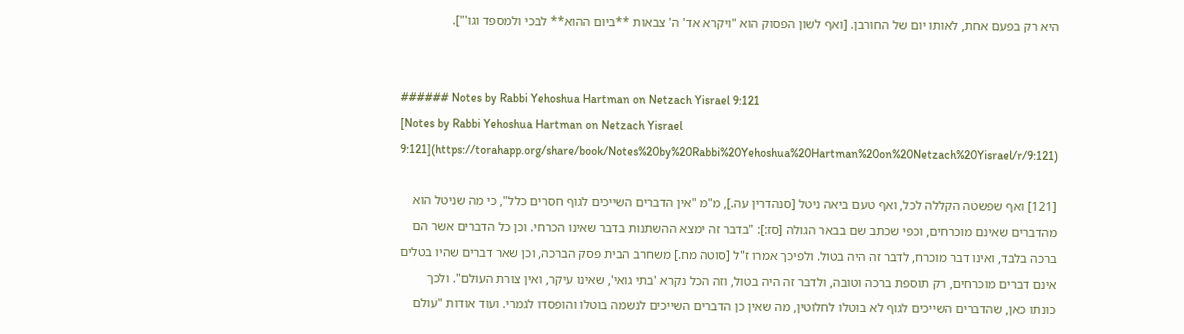היא רק בפעם אחת, לאותו יום של החורבן. [ואף לשון הפסוק הוא "ויקרא אד' ה' צבאות **ביום ההוא** לבכי ולמספד וגו'"].


###### Notes by Rabbi Yehoshua Hartman on Netzach Yisrael 9:121
[Notes by Rabbi Yehoshua Hartman on Netzach Yisrael 9:121](https://torahapp.org/share/book/Notes%20by%20Rabbi%20Yehoshua%20Hartman%20on%20Netzach%20Yisrael/r/9:121)

[121] ואף שפשטה הקללה לכל, ואף טעם ביאה ניטל [סנהדרין עה.], מ"מ "אין הדברים השייכים לגוף חסרים כלל", כי מה שניטל הוא מהדברים שאינם מוכרחים, וכפי שכתב שם בבאר הגולה [סז:]: "בדבר זה ימצא ההשתנות בדבר שאינו הכרחי. וכן כל הדברים אשר הם ברכה בלבד, ואינו דבר מוכרח, לדבר זה היה בטול. ולפיכך אמרו ז"ל [סוטה מח.] משחרב הבית פסק הברכה, וכן שאר דברים שהיו בטלים אינם דברים מוכרחים, רק תוספת ברכה וטובה, ולדבר זה היה בטול, וזה הכל נקרא 'בתי גואי', שאינו עיקר, ואין צורת העולם". ולכך כונתו כאן, שהדברים השייכים לגוף לא בוטלו לחלוטין, מה שאין כן הדברים השייכים לנשמה בוטלו והופסדו לגמרי. ועוד אודות "עולם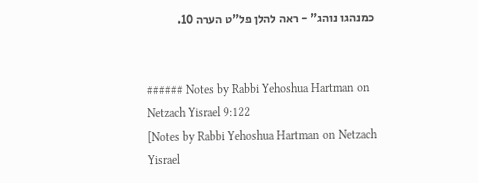כמנהגו נוהג" - ראה להלן פל"ט הערה 10.


###### Notes by Rabbi Yehoshua Hartman on Netzach Yisrael 9:122
[Notes by Rabbi Yehoshua Hartman on Netzach Yisrael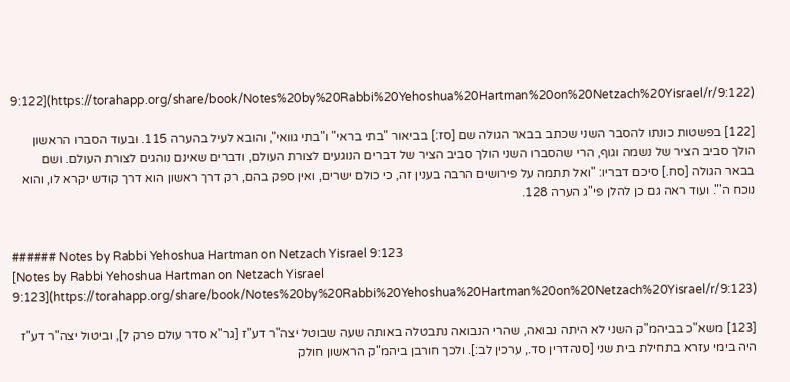9:122](https://torahapp.org/share/book/Notes%20by%20Rabbi%20Yehoshua%20Hartman%20on%20Netzach%20Yisrael/r/9:122)

[122] בפשטות כונתו להסבר השני שכתב בבאר הגולה שם [סז:] בביאור "בתי בראי" ו"בתי גוואי", והובא לעיל בהערה 115. ובעוד הסברו הראשון הולך סביב הציר של נשמה וגוף, הרי שהסברו השני הולך סביב הציר של דברים הנוגעים לצורת העולם, ודברים שאינם נוהגים לצורת העולם. ושם בבאר הגולה [סח.] סיכם דבריו: "ואל תתמה על פירושים הרבה בענין זה, כי כולם ישרים, ואין ספק בהם, רק דרך ראשון הוא דרך קודש יקרא לו, והוא נוכח ה'". ועוד ראה גם כן להלן פי"ג הערה 128.


###### Notes by Rabbi Yehoshua Hartman on Netzach Yisrael 9:123
[Notes by Rabbi Yehoshua Hartman on Netzach Yisrael 9:123](https://torahapp.org/share/book/Notes%20by%20Rabbi%20Yehoshua%20Hartman%20on%20Netzach%20Yisrael/r/9:123)

[123] משא"כ בביהמ"ק השני לא היתה נבואה, שהרי הנבואה נתבטלה באותה שעה שבוטל יצה"ר דע"ז [גר"א סדר עולם פרק ל], וביטול יצה"ר דע"ז היה בימי עזרא בתחילת בית שני [סנהדרין סד., ערכין לב:]. ולכך חורבן ביהמ"ק הראשון חולק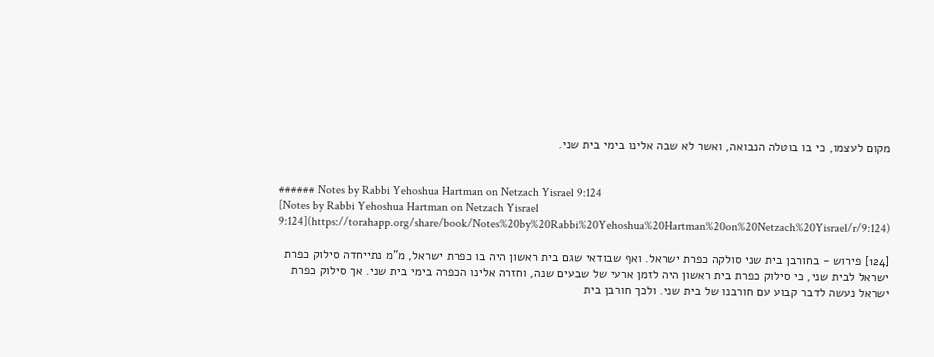מקום לעצמו, כי בו בוטלה הנבואה, ואשר לא שבה אלינו בימי בית שני.


###### Notes by Rabbi Yehoshua Hartman on Netzach Yisrael 9:124
[Notes by Rabbi Yehoshua Hartman on Netzach Yisrael 9:124](https://torahapp.org/share/book/Notes%20by%20Rabbi%20Yehoshua%20Hartman%20on%20Netzach%20Yisrael/r/9:124)

[124] פירוש - בחורבן בית שני סולקה כפרת ישראל. ואף שבודאי שגם בית ראשון היה בו כפרת ישראל, מ"מ נתייחדה סילוק כפרת ישראל לבית שני, כי סילוק כפרת בית ראשון היה לזמן ארעי של שבעים שנה, וחזרה אלינו הכפרה בימי בית שני. אך סילוק כפרת ישראל נעשה לדבר קבוע עם חורבנו של בית שני. ולכך חורבן בית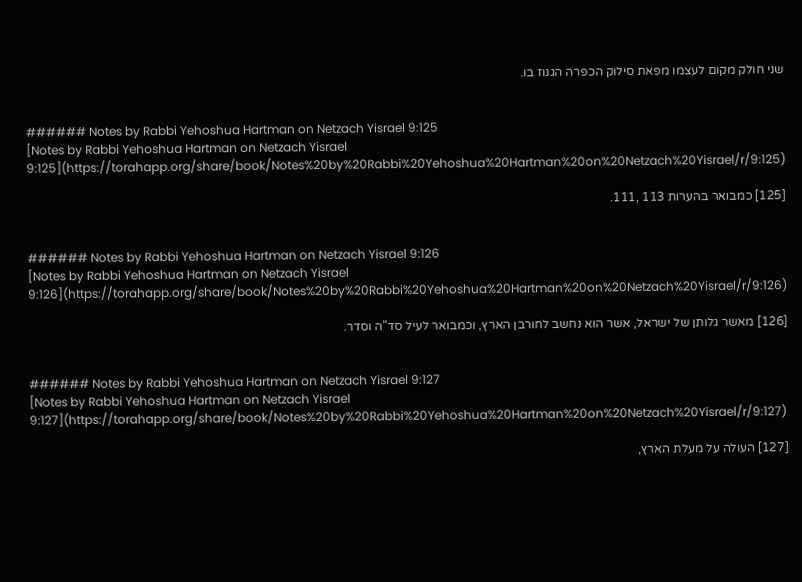שני חולק מקום לעצמו מפאת סילוק הכפרה הגנוז בו.


###### Notes by Rabbi Yehoshua Hartman on Netzach Yisrael 9:125
[Notes by Rabbi Yehoshua Hartman on Netzach Yisrael 9:125](https://torahapp.org/share/book/Notes%20by%20Rabbi%20Yehoshua%20Hartman%20on%20Netzach%20Yisrael/r/9:125)

[125] כמבואר בהערות 113 ,111.


###### Notes by Rabbi Yehoshua Hartman on Netzach Yisrael 9:126
[Notes by Rabbi Yehoshua Hartman on Netzach Yisrael 9:126](https://torahapp.org/share/book/Notes%20by%20Rabbi%20Yehoshua%20Hartman%20on%20Netzach%20Yisrael/r/9:126)

[126] מאשר גלותן של ישראל, אשר הוא נחשב לחורבן הארץ, וכמבואר לעיל סד"ה וסדר.


###### Notes by Rabbi Yehoshua Hartman on Netzach Yisrael 9:127
[Notes by Rabbi Yehoshua Hartman on Netzach Yisrael 9:127](https://torahapp.org/share/book/Notes%20by%20Rabbi%20Yehoshua%20Hartman%20on%20Netzach%20Yisrael/r/9:127)

[127] העולה על מעלת הארץ,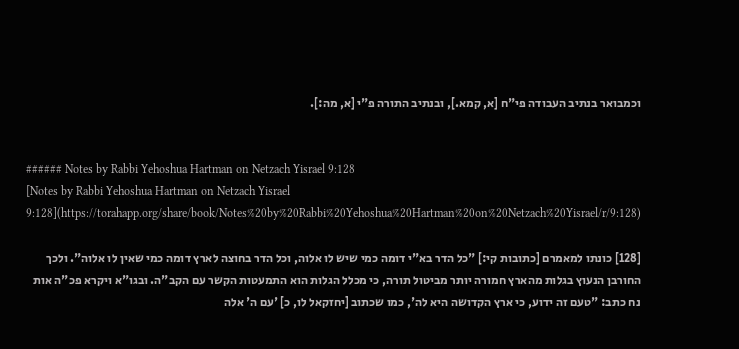וכמבואר בנתיב העבודה פי"ח [א, קמא.], ובנתיב התורה פ"י [א, מה:].


###### Notes by Rabbi Yehoshua Hartman on Netzach Yisrael 9:128
[Notes by Rabbi Yehoshua Hartman on Netzach Yisrael 9:128](https://torahapp.org/share/book/Notes%20by%20Rabbi%20Yehoshua%20Hartman%20on%20Netzach%20Yisrael/r/9:128)

[128] כונתו למאמרם [כתובות קי:] "כל הדר בא"י דומה כמי שיש לו אלוה, וכל הדר בחוצה לארץ דומה כמי שאין לו אלוה". ולכך החורבן הנעוץ בגלות מהארץ חמורה יותר מביטול תורה, כי מכלל הגלות הוא התמעטות הקשר עם הקב"ה. ובגו"א ויקרא פכ"ה אות נח כתב: "טעם זה ידוע, כי ארץ הקדושה היא לה', כמו שכתוב [יחזקאל לו, כ] 'עם ה' אלה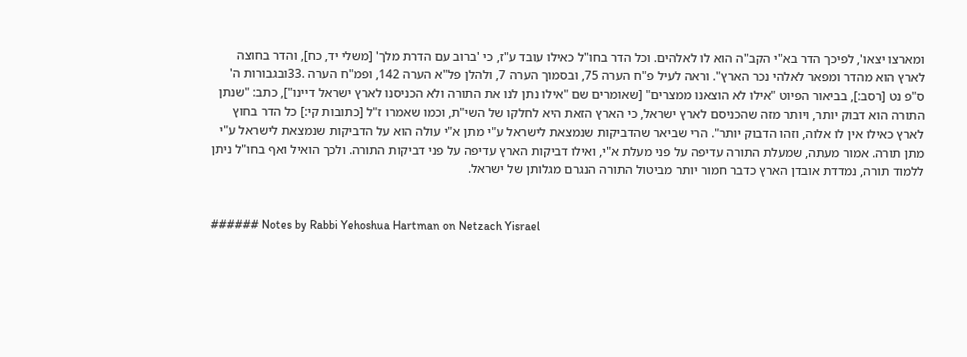ומארצו יצאו', לפיכך הדר בא"י הקב"ה הוא לו לאלהים. וכל הדר בחו"ל כאילו עובד ע"ז, כי 'ברוב עם הדרת מלך' [משלי יד, כח], והדר בחוצה לארץ הוא מהדר ומפאר לאלהי נכר הארץ". וראה לעיל פ"ח הערה 75, ובסמוך הערה 7, ולהלן פל"א הערה 142, ופמ"ח הערה .33ובגבורות ה' ס"פ נט [רסב:], בביאור הפיוט "אילו לא הוצאנו ממצרים" [שאומרים שם "אילו נתן לנו את התורה ולא הכניסנו לארץ ישראל דיינו"], כתב: "שנתן התורה הוא דבוק יותר, ויותר מזה שהכניסם לארץ ישראל, כי הארץ הזאת היא לחלקו של השי"ת, וכמו שאמרו ז"ל [כתובות קי:] כל הדר בחוץ לארץ כאילו אין לו אלוה, וזהו הדבוק יותר". הרי שביאר שהדביקות שנמצאת לישראל ע"י מתן א"י עולה הוא על הדביקות שנמצאת לישראל ע"י מתן תורה. אמור מעתה, שמעלת התורה עדיפה על פני מעלת א"י, ואילו דביקות הארץ עדיפה על פני דביקות התורה. ולכך הואיל ואף בחו"ל ניתן ללמוד תורה, נמדדת אובדן הארץ כדבר חמור יותר מביטול התורה הנגרם מגלותן של ישראל.


###### Notes by Rabbi Yehoshua Hartman on Netzach Yisrael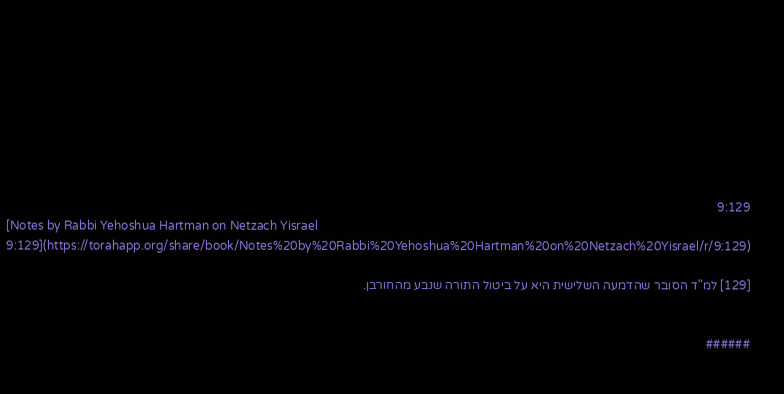9:129
[Notes by Rabbi Yehoshua Hartman on Netzach Yisrael 9:129](https://torahapp.org/share/book/Notes%20by%20Rabbi%20Yehoshua%20Hartman%20on%20Netzach%20Yisrael/r/9:129)

[129] למ"ד הסובר שהדמעה השלישית היא על ביטול התורה שנבע מהחורבן.


######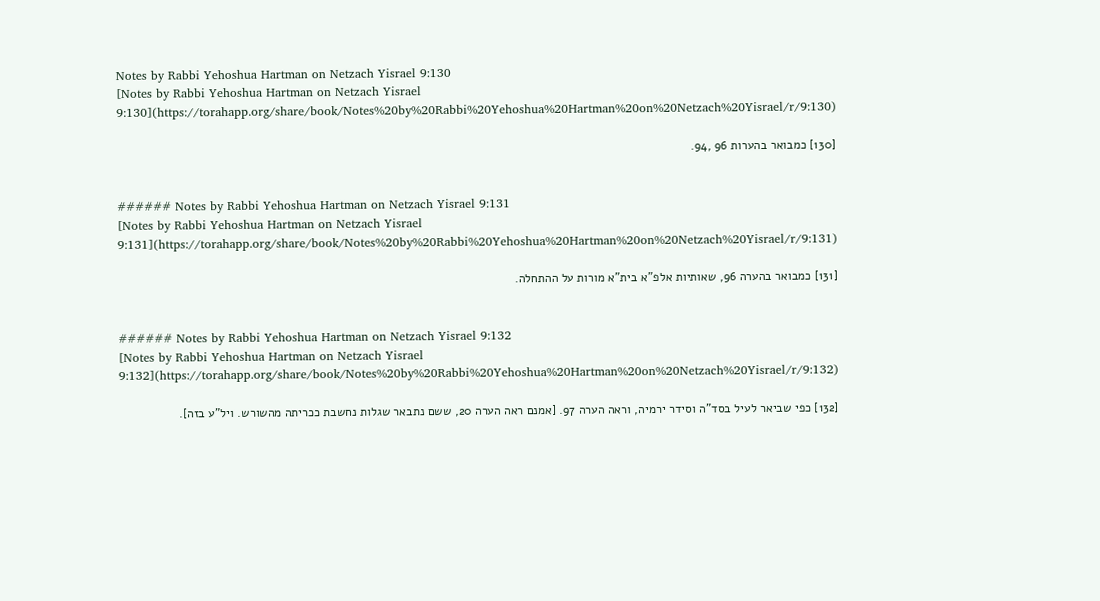Notes by Rabbi Yehoshua Hartman on Netzach Yisrael 9:130
[Notes by Rabbi Yehoshua Hartman on Netzach Yisrael 9:130](https://torahapp.org/share/book/Notes%20by%20Rabbi%20Yehoshua%20Hartman%20on%20Netzach%20Yisrael/r/9:130)

[130] כמבואר בהערות 96 ,94.


###### Notes by Rabbi Yehoshua Hartman on Netzach Yisrael 9:131
[Notes by Rabbi Yehoshua Hartman on Netzach Yisrael 9:131](https://torahapp.org/share/book/Notes%20by%20Rabbi%20Yehoshua%20Hartman%20on%20Netzach%20Yisrael/r/9:131)

[131] כמבואר בהערה 96, שאותיות אלפ"א בית"א מורות על ההתחלה.


###### Notes by Rabbi Yehoshua Hartman on Netzach Yisrael 9:132
[Notes by Rabbi Yehoshua Hartman on Netzach Yisrael 9:132](https://torahapp.org/share/book/Notes%20by%20Rabbi%20Yehoshua%20Hartman%20on%20Netzach%20Yisrael/r/9:132)

[132] כפי שביאר לעיל בסד"ה וסידר ירמיה, וראה הערה 97. [אמנם ראה הערה 20, ששם נתבאר שגלות נחשבת ככריתה מהשורש. ויל"ע בזה].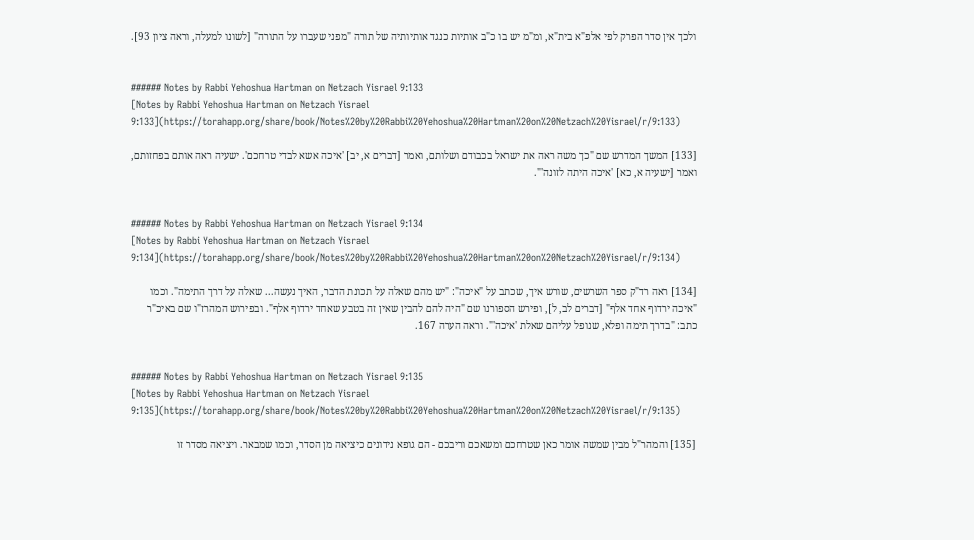ולכך אין סדר הפרק לפי אלפ"א בית"א, ומ"מ יש בו כ"ב אותיות כנגד אותיותיה של תורה "מפני שעברו על התורה" [לשונו למעלה, וראה ציון 93].


###### Notes by Rabbi Yehoshua Hartman on Netzach Yisrael 9:133
[Notes by Rabbi Yehoshua Hartman on Netzach Yisrael 9:133](https://torahapp.org/share/book/Notes%20by%20Rabbi%20Yehoshua%20Hartman%20on%20Netzach%20Yisrael/r/9:133)

[133] המשך המדרש שם "כך משה ראה את ישראל בכבודם ושלותם, ואמר [דברים א, יב] 'איכה אשא לבדי טרחכם'. ישעיה ראה אותם בפחזותם, ואמר [ישעיה א, כא] 'איכה היתה לזונה'".


###### Notes by Rabbi Yehoshua Hartman on Netzach Yisrael 9:134
[Notes by Rabbi Yehoshua Hartman on Netzach Yisrael 9:134](https://torahapp.org/share/book/Notes%20by%20Rabbi%20Yehoshua%20Hartman%20on%20Netzach%20Yisrael/r/9:134)

[134] ראה רד"ק ספר השרשים, שורש איך, שכתב על "איכה": "יש מהם שאלה על תכונת הדבר, האיך נעשה... שאלה על דרך התימה". וכמו "איכה ירדוף אחד אלף" [דברים לב, ל], ופירש הספורנו שם "היה להם להבין שאין זה בטבע שאחד ירדוף אלף". ובפירוש המהרז"ו שם באיכ"ר כתב: "בדרך תימה ופלא, שנופל עליהם שאלת 'איכה'". וראה הערה 167.


###### Notes by Rabbi Yehoshua Hartman on Netzach Yisrael 9:135
[Notes by Rabbi Yehoshua Hartman on Netzach Yisrael 9:135](https://torahapp.org/share/book/Notes%20by%20Rabbi%20Yehoshua%20Hartman%20on%20Netzach%20Yisrael/r/9:135)

[135] והמהר"ל מבין שמשה אומר כאן שטרחכם ומשאכם וריבכם - הם גופא נידונים כיציאה מן הסדר, וכמו שמבאר. ויציאה מסדר זו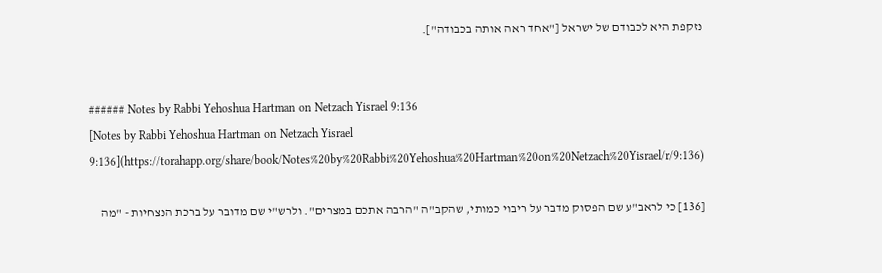נזקפת היא לכבודם של ישראל ["אחד ראה אותה בכבודה"].


###### Notes by Rabbi Yehoshua Hartman on Netzach Yisrael 9:136
[Notes by Rabbi Yehoshua Hartman on Netzach Yisrael 9:136](https://torahapp.org/share/book/Notes%20by%20Rabbi%20Yehoshua%20Hartman%20on%20Netzach%20Yisrael/r/9:136)

[136] כי לראב"ע שם הפסוק מדבר על ריבוי כמותי, שהקב"ה "הרבה אתכם במצרים". ולרש"י שם מדובר על ברכת הנצחיות - "מה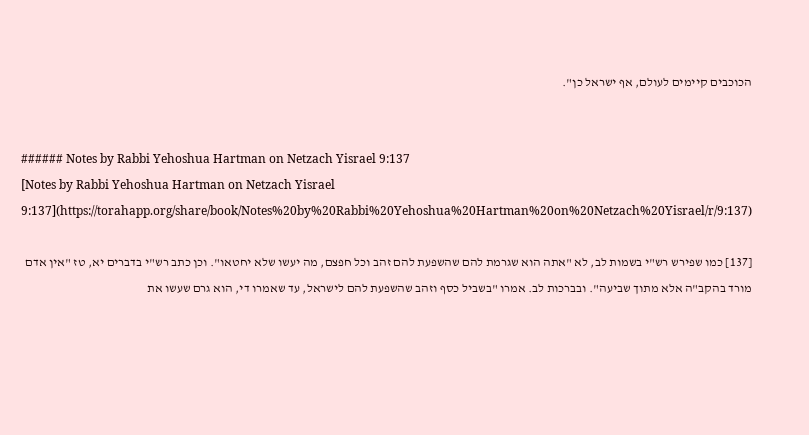הכוכבים קיימים לעולם, אף ישראל כן".


###### Notes by Rabbi Yehoshua Hartman on Netzach Yisrael 9:137
[Notes by Rabbi Yehoshua Hartman on Netzach Yisrael 9:137](https://torahapp.org/share/book/Notes%20by%20Rabbi%20Yehoshua%20Hartman%20on%20Netzach%20Yisrael/r/9:137)

[137] כמו שפירש רש"י בשמות לב, לא "אתה הוא שגרמת להם שהשפעת להם זהב וכל חפצם, מה יעשו שלא יחטאו". וכן כתב רש"י בדברים יא, טז "אין אדם מורד בהקב"ה אלא מתוך שביעה". ובברכות לב. אמרו "בשביל כסף וזהב שהשפעת להם לישראל, עד שאמרו די, הוא גרם שעשו את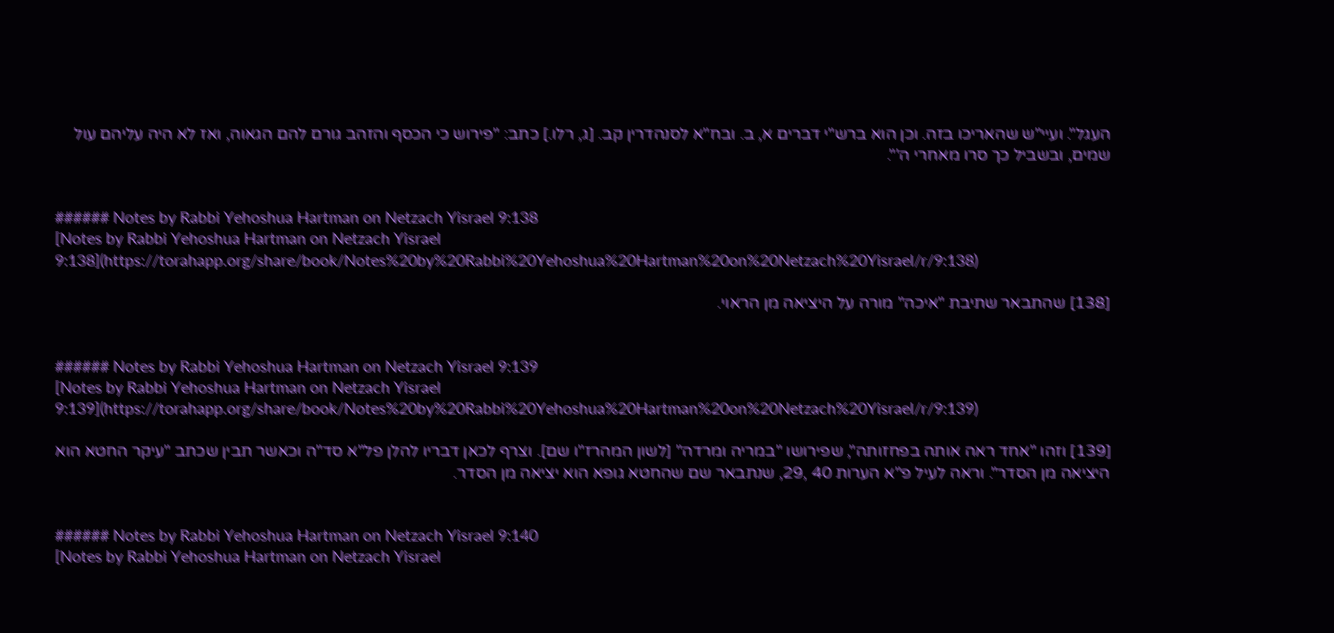העגל". ועיי"ש שהאריכו בזה. וכן הוא ברש"י דברים א, ב. ובח"א לסנהדרין קב. [ג, רלו.] כתב: "פירוש כי הכסף והזהב גורם להם הגאוה, ואז לא היה עליהם עול שמים, ובשביל כך סרו מאחרי ה'".


###### Notes by Rabbi Yehoshua Hartman on Netzach Yisrael 9:138
[Notes by Rabbi Yehoshua Hartman on Netzach Yisrael 9:138](https://torahapp.org/share/book/Notes%20by%20Rabbi%20Yehoshua%20Hartman%20on%20Netzach%20Yisrael/r/9:138)

[138] שהתבאר שתיבת "איכה" מורה על היציאה מן הראוי.


###### Notes by Rabbi Yehoshua Hartman on Netzach Yisrael 9:139
[Notes by Rabbi Yehoshua Hartman on Netzach Yisrael 9:139](https://torahapp.org/share/book/Notes%20by%20Rabbi%20Yehoshua%20Hartman%20on%20Netzach%20Yisrael/r/9:139)

[139] וזהו "אחד ראה אותה בפחזותה", שפירושו "במריה ומרדה" [לשון המהרז"ו שם]. וצרף לכאן דבריו להלן פל"א סד"ה וכאשר תבין שכתב "עיקר החטא הוא היציאה מן הסדר". וראה לעיל פ"א הערות 40 ,29, שנתבאר שם שהחטא גופא הוא יציאה מן הסדר.


###### Notes by Rabbi Yehoshua Hartman on Netzach Yisrael 9:140
[Notes by Rabbi Yehoshua Hartman on Netzach Yisrael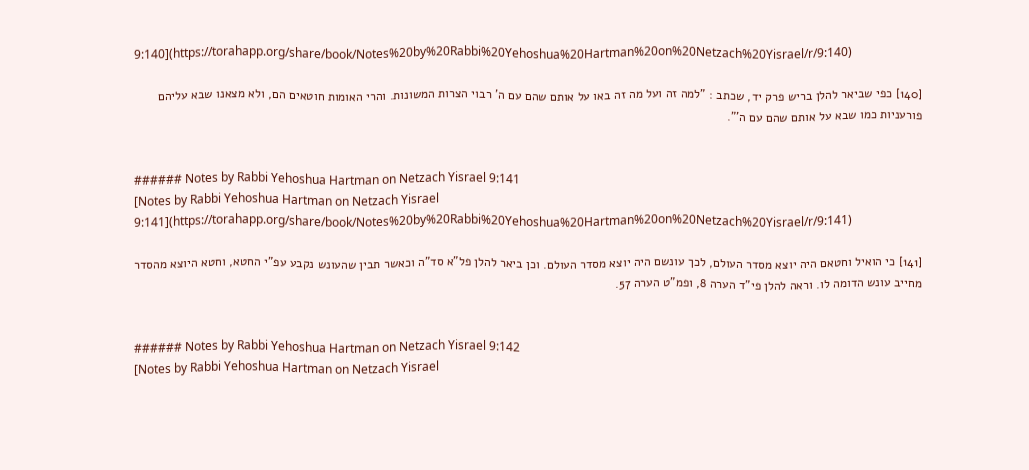9:140](https://torahapp.org/share/book/Notes%20by%20Rabbi%20Yehoshua%20Hartman%20on%20Netzach%20Yisrael/r/9:140)

[140] כפי שביאר להלן בריש פרק יד, שכתב : "למה זה ועל מה זה באו על אותם שהם עם ה' רבוי הצרות המשונות. והרי האומות חוטאים הם, ולא מצאנו שבא עליהם פורעניות כמו שבא על אותם שהם עם ה'".


###### Notes by Rabbi Yehoshua Hartman on Netzach Yisrael 9:141
[Notes by Rabbi Yehoshua Hartman on Netzach Yisrael 9:141](https://torahapp.org/share/book/Notes%20by%20Rabbi%20Yehoshua%20Hartman%20on%20Netzach%20Yisrael/r/9:141)

[141] כי הואיל וחטאם היה יוצא מסדר העולם, לכך עונשם היה יוצא מסדר העולם. וכן ביאר להלן פל"א סד"ה וכאשר תבין שהעונש נקבע עפ"י החטא, וחטא היוצא מהסדר מחייב עונש הדומה לו. וראה להלן פי"ד הערה 8, ופמ"ט הערה 57.


###### Notes by Rabbi Yehoshua Hartman on Netzach Yisrael 9:142
[Notes by Rabbi Yehoshua Hartman on Netzach Yisrael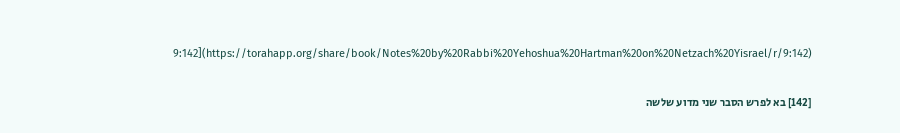9:142](https://torahapp.org/share/book/Notes%20by%20Rabbi%20Yehoshua%20Hartman%20on%20Netzach%20Yisrael/r/9:142)

[142] בא לפרש הסבר שני מדוע שלשה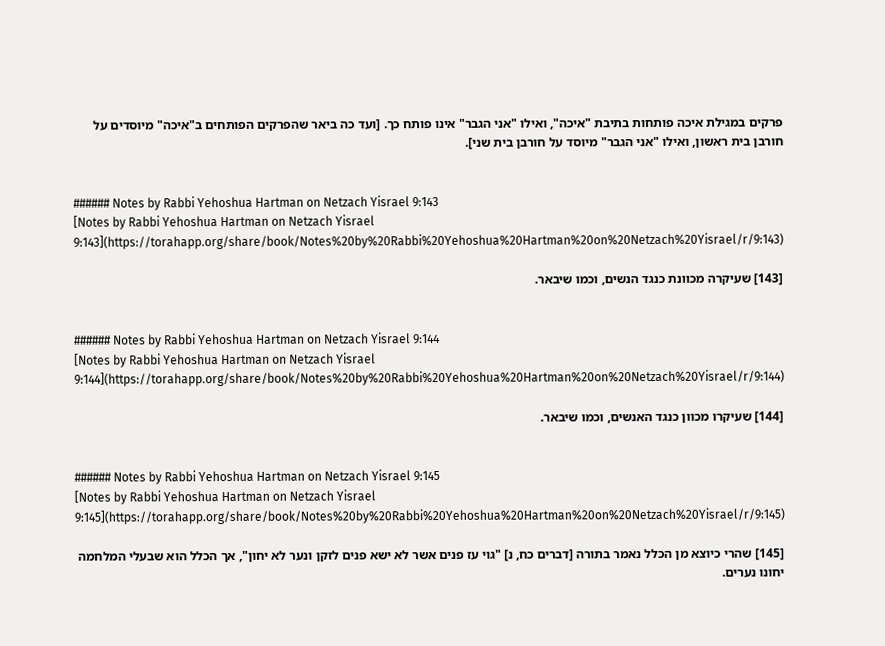פרקים במגילת איכה פותחות בתיבת "איכה", ואילו "אני הגבר" אינו פותח כך. [ועד כה ביאר שהפרקים הפותחים ב"איכה" מיוסדים על חורבן בית ראשון, ואילו "אני הגבר" מיוסד על חורבן בית שני].


###### Notes by Rabbi Yehoshua Hartman on Netzach Yisrael 9:143
[Notes by Rabbi Yehoshua Hartman on Netzach Yisrael 9:143](https://torahapp.org/share/book/Notes%20by%20Rabbi%20Yehoshua%20Hartman%20on%20Netzach%20Yisrael/r/9:143)

[143] שעיקרה מכוונת כנגד הנשים, וכמו שיבאר.


###### Notes by Rabbi Yehoshua Hartman on Netzach Yisrael 9:144
[Notes by Rabbi Yehoshua Hartman on Netzach Yisrael 9:144](https://torahapp.org/share/book/Notes%20by%20Rabbi%20Yehoshua%20Hartman%20on%20Netzach%20Yisrael/r/9:144)

[144] שעיקרו מכוון כנגד האנשים, וכמו שיבאר.


###### Notes by Rabbi Yehoshua Hartman on Netzach Yisrael 9:145
[Notes by Rabbi Yehoshua Hartman on Netzach Yisrael 9:145](https://torahapp.org/share/book/Notes%20by%20Rabbi%20Yehoshua%20Hartman%20on%20Netzach%20Yisrael/r/9:145)

[145] שהרי כיוצא מן הכלל נאמר בתורה [דברים כח, נ] "גוי עז פנים אשר לא ישא פנים לזקן ונער לא יחון", אך הכלל הוא שבעלי המלחמה יחונו נערים.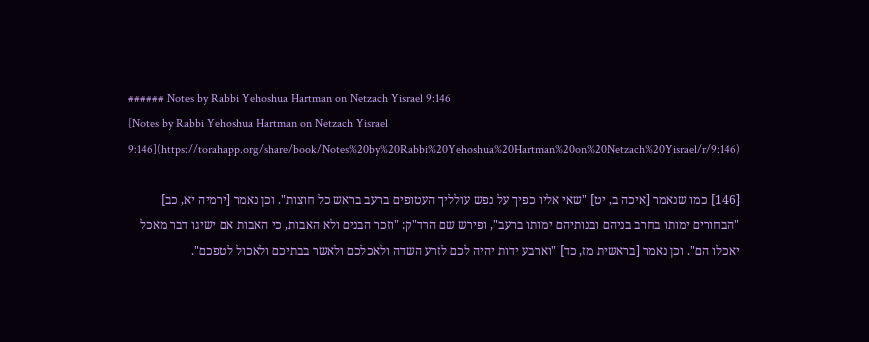###### Notes by Rabbi Yehoshua Hartman on Netzach Yisrael 9:146
[Notes by Rabbi Yehoshua Hartman on Netzach Yisrael 9:146](https://torahapp.org/share/book/Notes%20by%20Rabbi%20Yehoshua%20Hartman%20on%20Netzach%20Yisrael/r/9:146)

[146] כמו שנאמר [איכה ב, יט] "שאי אליו כפיך על נפש עולליך העטופים ברעב בראש כל חוצות". וכן נאמר [ירמיה יא, כב] "הבחורים ימותו בחרב בניהם ובנותיהם ימותו ברעב", ופירש שם הרד"ק: "וזכר הבנים ולא האבות, כי האבות אם ישיגו דבר מאכל יאכלו הם". וכן נאמר [בראשית מז, כד] "וארבע ידות יהיה לכם לזרע השדה ולאכלכם ולאשר בבתיכם ולאכול לטפכם".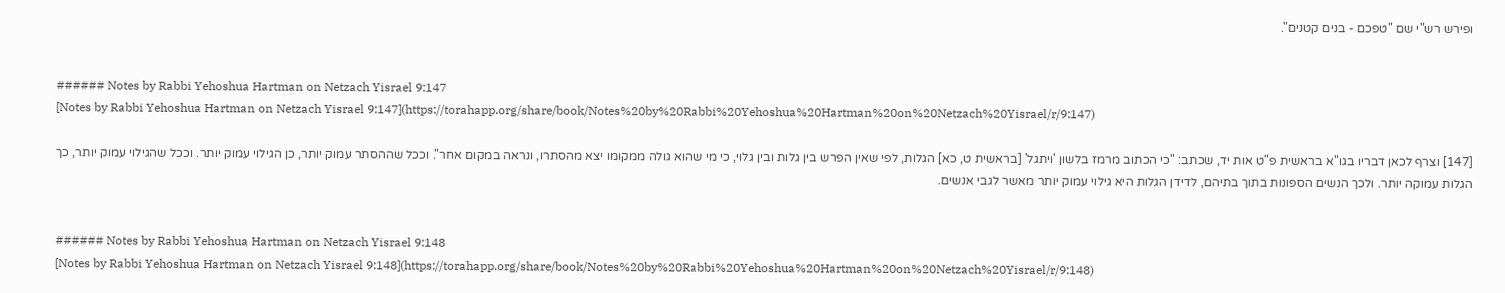ופירש רש"י שם "טפכם - בנים קטנים".


###### Notes by Rabbi Yehoshua Hartman on Netzach Yisrael 9:147
[Notes by Rabbi Yehoshua Hartman on Netzach Yisrael 9:147](https://torahapp.org/share/book/Notes%20by%20Rabbi%20Yehoshua%20Hartman%20on%20Netzach%20Yisrael/r/9:147)

[147] וצרף לכאן דבריו בגו"א בראשית פ"ט אות יד, שכתב: "כי הכתוב מרמז בלשון 'ויתגל' [בראשית ט, כא] הגלות, לפי שאין הפרש בין גלות ובין גלוי, כי מי שהוא גולה ממקומו יצא מהסתרו, ונראה במקום אחר". וככל שההסתר עמוק יותר, כן הגילוי עמוק יותר. וככל שהגילוי עמוק יותר, כך הגלות עמוקה יותר. ולכך הנשים הספונות בתוך בתיהם, לדידן הגלות היא גילוי עמוק יותר מאשר לגבי אנשים.


###### Notes by Rabbi Yehoshua Hartman on Netzach Yisrael 9:148
[Notes by Rabbi Yehoshua Hartman on Netzach Yisrael 9:148](https://torahapp.org/share/book/Notes%20by%20Rabbi%20Yehoshua%20Hartman%20on%20Netzach%20Yisrael/r/9:148)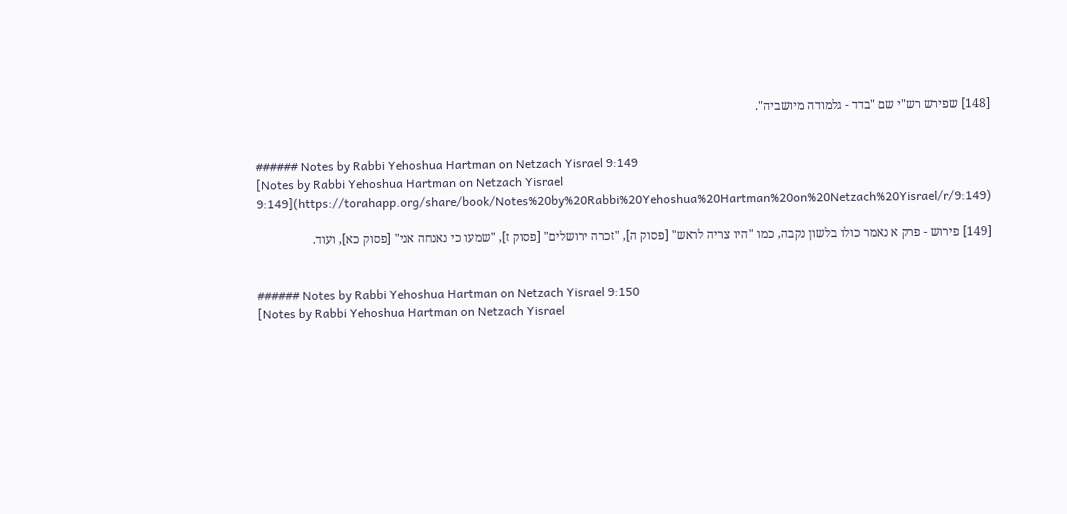[148] שפירש רש"י שם "בדד - גלמודה מיושביה".


###### Notes by Rabbi Yehoshua Hartman on Netzach Yisrael 9:149
[Notes by Rabbi Yehoshua Hartman on Netzach Yisrael 9:149](https://torahapp.org/share/book/Notes%20by%20Rabbi%20Yehoshua%20Hartman%20on%20Netzach%20Yisrael/r/9:149)

[149] פירוש - פרק א נאמר כולו בלשון נקבה, כמו "היו צריה לראש" [פסוק ה], "זכרה ירושלים" [פסוק ז], "שמעו כי נאנחה אני" [פסוק כא], ועוד.


###### Notes by Rabbi Yehoshua Hartman on Netzach Yisrael 9:150
[Notes by Rabbi Yehoshua Hartman on Netzach Yisrael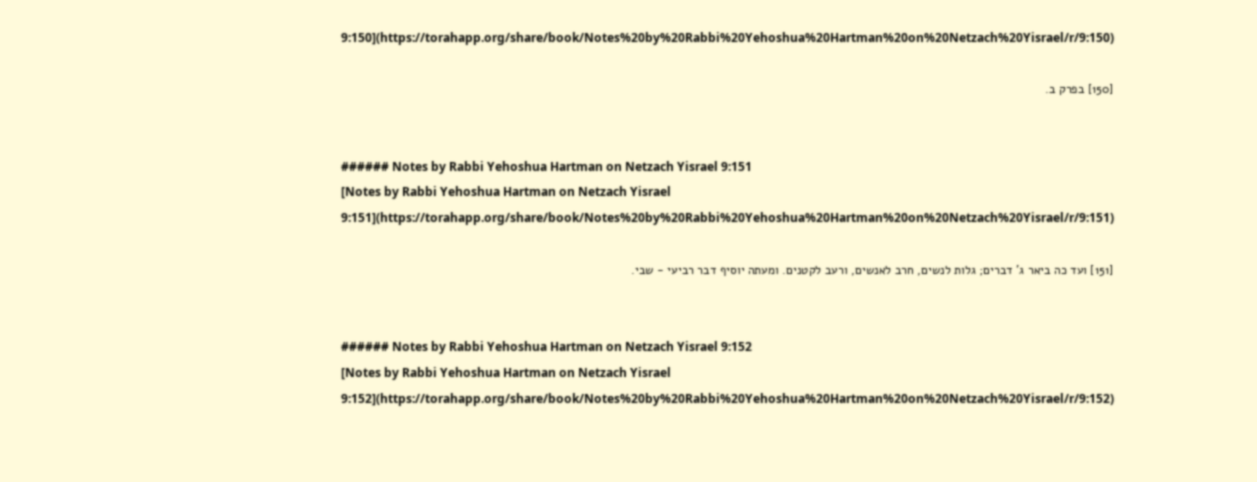9:150](https://torahapp.org/share/book/Notes%20by%20Rabbi%20Yehoshua%20Hartman%20on%20Netzach%20Yisrael/r/9:150)

[150] בפרק ב.


###### Notes by Rabbi Yehoshua Hartman on Netzach Yisrael 9:151
[Notes by Rabbi Yehoshua Hartman on Netzach Yisrael 9:151](https://torahapp.org/share/book/Notes%20by%20Rabbi%20Yehoshua%20Hartman%20on%20Netzach%20Yisrael/r/9:151)

[151] ועד כה ביאר ג' דברים; גלות לנשים, חרב לאנשים, ורעב לקטנים. ומעתה יוסיף דבר רביעי - שבי.


###### Notes by Rabbi Yehoshua Hartman on Netzach Yisrael 9:152
[Notes by Rabbi Yehoshua Hartman on Netzach Yisrael 9:152](https://torahapp.org/share/book/Notes%20by%20Rabbi%20Yehoshua%20Hartman%20on%20Netzach%20Yisrael/r/9:152)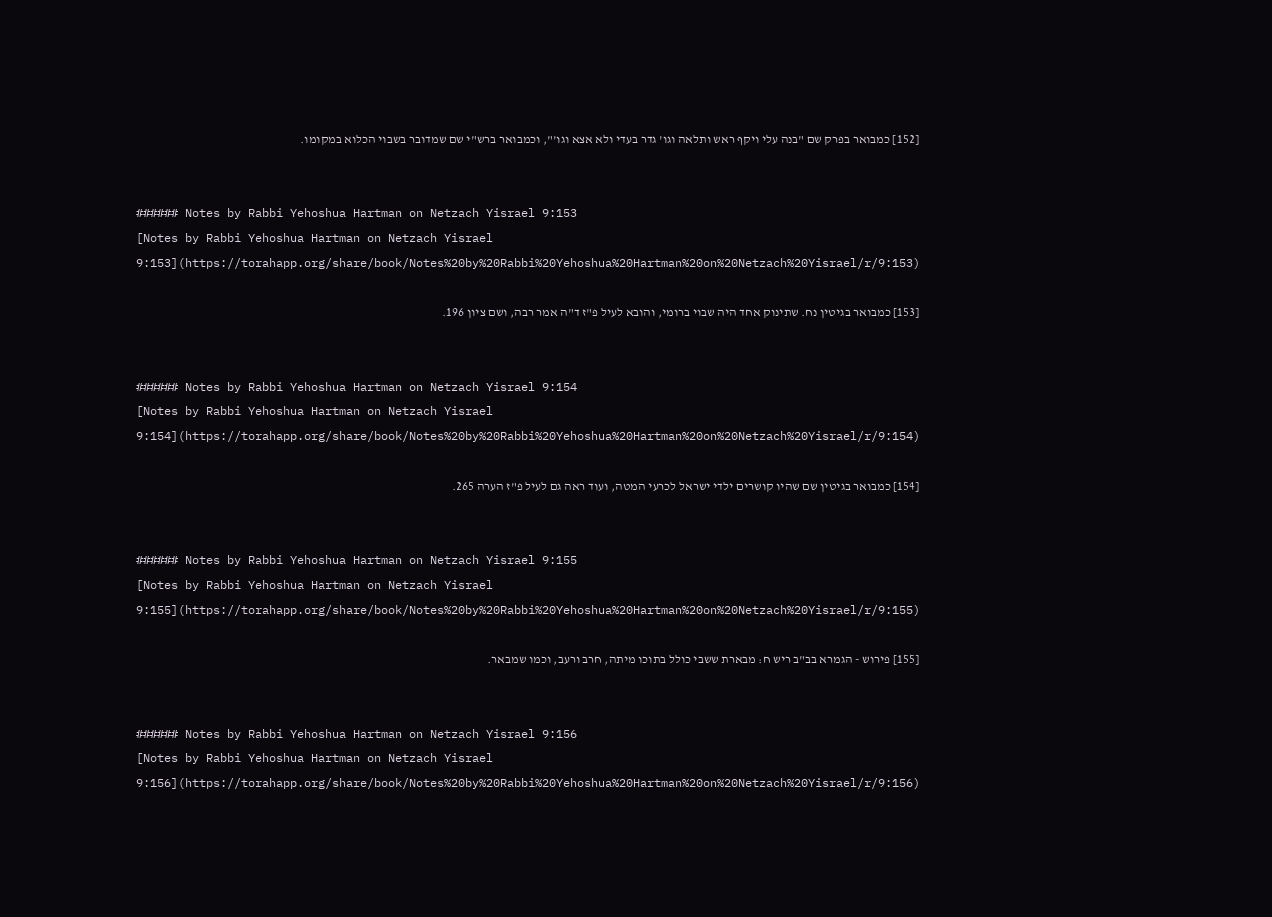[152] כמבואר בפרק שם "בנה עלי ויקף ראש ותלאה וגו' גדר בעדי ולא אצא וגו'", וכמבואר ברש"י שם שמדובר בשבוי הכלוא במקומו.


###### Notes by Rabbi Yehoshua Hartman on Netzach Yisrael 9:153
[Notes by Rabbi Yehoshua Hartman on Netzach Yisrael 9:153](https://torahapp.org/share/book/Notes%20by%20Rabbi%20Yehoshua%20Hartman%20on%20Netzach%20Yisrael/r/9:153)

[153] כמבואר בגיטין נח. שתינוק אחד היה שבוי ברומי, והובא לעיל פ"ז ד"ה אמר רבה, ושם ציון 196.


###### Notes by Rabbi Yehoshua Hartman on Netzach Yisrael 9:154
[Notes by Rabbi Yehoshua Hartman on Netzach Yisrael 9:154](https://torahapp.org/share/book/Notes%20by%20Rabbi%20Yehoshua%20Hartman%20on%20Netzach%20Yisrael/r/9:154)

[154] כמבואר בגיטין שם שהיו קושרים ילדי ישראל לכרעי המטה, ועוד ראה גם לעיל פ"ז הערה 265.


###### Notes by Rabbi Yehoshua Hartman on Netzach Yisrael 9:155
[Notes by Rabbi Yehoshua Hartman on Netzach Yisrael 9:155](https://torahapp.org/share/book/Notes%20by%20Rabbi%20Yehoshua%20Hartman%20on%20Netzach%20Yisrael/r/9:155)

[155] פירוש - הגמרא בב"ב ריש ח: מבארת ששבי כולל בתוכו מיתה, חרב ורעב, וכמו שמבאר.


###### Notes by Rabbi Yehoshua Hartman on Netzach Yisrael 9:156
[Notes by Rabbi Yehoshua Hartman on Netzach Yisrael 9:156](https://torahapp.org/share/book/Notes%20by%20Rabbi%20Yehoshua%20Hartman%20on%20Netzach%20Yisrael/r/9:156)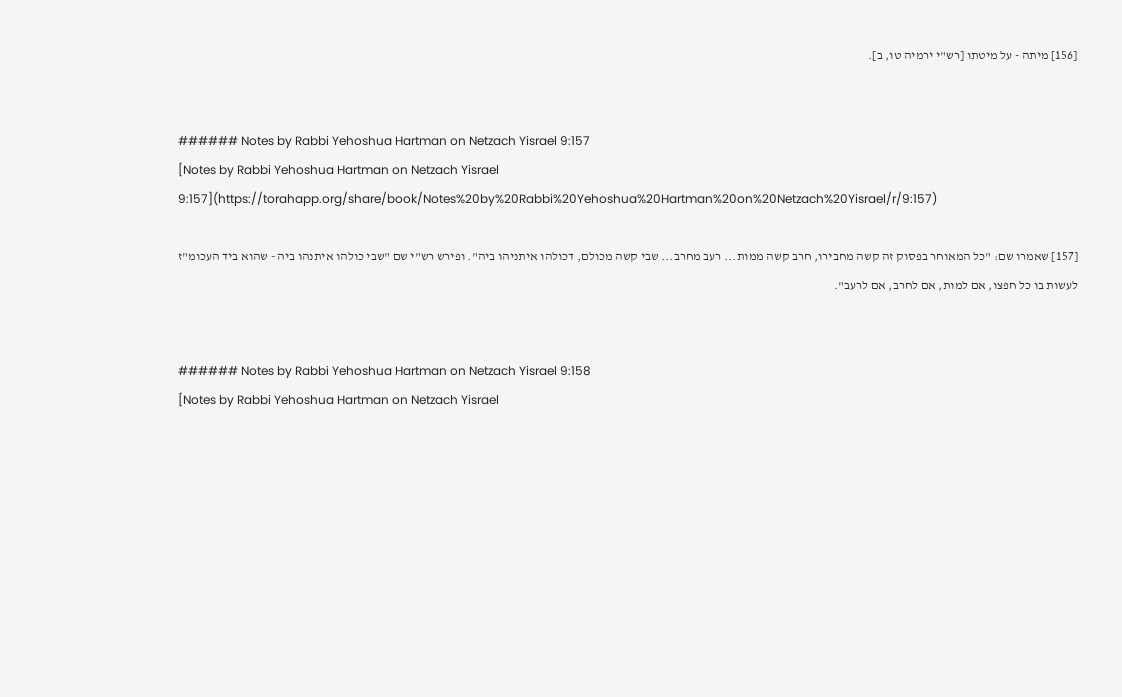[156] מיתה - על מיטתו [רש"י ירמיה טו, ב].


###### Notes by Rabbi Yehoshua Hartman on Netzach Yisrael 9:157
[Notes by Rabbi Yehoshua Hartman on Netzach Yisrael 9:157](https://torahapp.org/share/book/Notes%20by%20Rabbi%20Yehoshua%20Hartman%20on%20Netzach%20Yisrael/r/9:157)

[157] שאמרו שם: "כל המאוחר בפסוק זה קשה מחבירו, חרב קשה ממות... רעב מחרב... שבי קשה מכולם, דכולהו איתניהו ביה". ופירש רש"י שם "שבי כולהו איתנהו ביה - שהוא ביד העכומ"ז לעשות בו כל חפצו, אם למות, אם לחרב, אם לרעב".


###### Notes by Rabbi Yehoshua Hartman on Netzach Yisrael 9:158
[Notes by Rabbi Yehoshua Hartman on Netzach Yisrael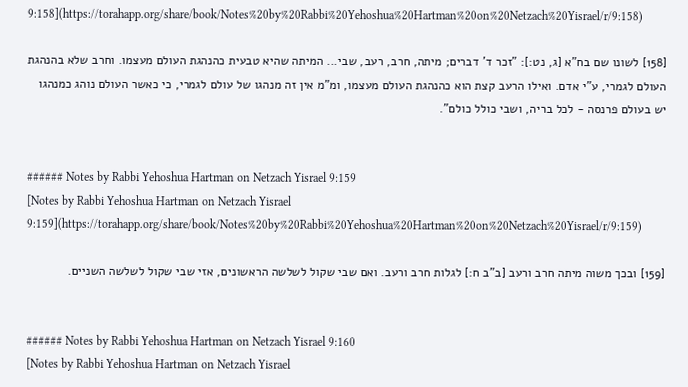9:158](https://torahapp.org/share/book/Notes%20by%20Rabbi%20Yehoshua%20Hartman%20on%20Netzach%20Yisrael/r/9:158)

[158] לשונו שם בח"א [ג, נט:]: "זכר ד' דברים; מיתה, חרב, רעב, שבי... המיתה שהיא טבעית כהנהגת העולם מעצמו. וחרב שלא בהנהגת העולם לגמרי, ע"י אדם. ואילו הרעב קצת הוא כהנהגת העולם מעצמו, ומ"מ אין זה מנהגו של עולם לגמרי, כי כאשר העולם נוהג כמנהגו יש בעולם פרנסה - לכל בריה, ושבי כולל כולם".


###### Notes by Rabbi Yehoshua Hartman on Netzach Yisrael 9:159
[Notes by Rabbi Yehoshua Hartman on Netzach Yisrael 9:159](https://torahapp.org/share/book/Notes%20by%20Rabbi%20Yehoshua%20Hartman%20on%20Netzach%20Yisrael/r/9:159)

[159] ובכך משוה מיתה חרב ורעב [ב"ב ח:] לגלות חרב ורעב. ואם שבי שקול לשלשה הראשונים, אזי שבי שקול לשלשה השניים.


###### Notes by Rabbi Yehoshua Hartman on Netzach Yisrael 9:160
[Notes by Rabbi Yehoshua Hartman on Netzach Yisrael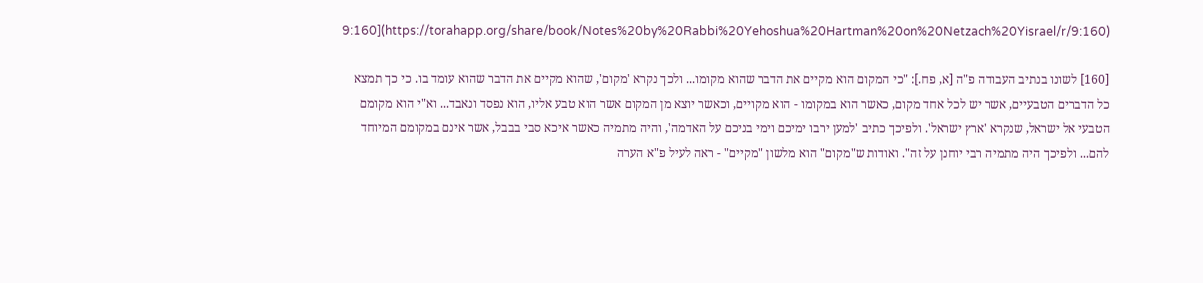9:160](https://torahapp.org/share/book/Notes%20by%20Rabbi%20Yehoshua%20Hartman%20on%20Netzach%20Yisrael/r/9:160)

[160] לשונו בנתיב העבודה פ"ה [א, פח.]: "כי המקום הוא מקיים את הדבר שהוא מקומו... ולכך נקרא 'מקום', שהוא מקיים את הדבר שהוא עומד בו. כי כך תמצא כל הדברים הטבעיים, אשר יש לכל אחד מקום, כאשר הוא במקומו - הוא מקויים, וכאשר יוצא מן המקום אשר הוא טבע אליו, הוא נפסד ונאבד... וא"י הוא מקומם הטבעי אל ישראל, שנקרא 'ארץ ישראל'. ולפיכך כתיב 'למען ירבו ימיכם וימי בניכם על האדמה', והיה מתמיה כאשר איכא סבי בבבל, אשר אינם במקומם המיוחד להם... ולפיכך היה מתמיה רבי יוחנן על זה". ואודות ש"מקום" הוא מלשון "מקיים" - ראה לעיל פ"א הערה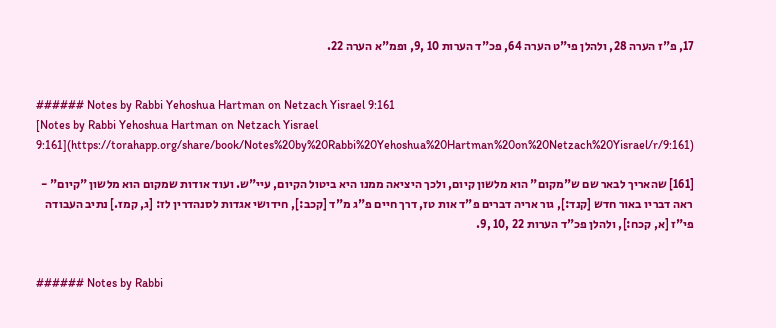17, פ"ז הערה 28, ולהלן פי"ט הערה 64, פכ"ד הערות 10 ,9, ופמ"א הערה 22.


###### Notes by Rabbi Yehoshua Hartman on Netzach Yisrael 9:161
[Notes by Rabbi Yehoshua Hartman on Netzach Yisrael 9:161](https://torahapp.org/share/book/Notes%20by%20Rabbi%20Yehoshua%20Hartman%20on%20Netzach%20Yisrael/r/9:161)

[161] שהאריך לבאר שם ש"מקום" הוא מלשון קיום, ולכך היציאה ממנו היא ביטול הקיום, עיי"ש. ועוד אודות שמקום הוא מלשון "קיום" - ראה דבריו באור חדש [קנד:], גור אריה דברים פ"ד אות טז, דרך חיים פ"ג מ"ד [קכב:], חידושי אגדות לסנהדרין לז: [ג, קמז.] נתיב העבודה פי"ז [א, קכח:], ולהלן פכ"ד הערות 22 ,10 ,9.


###### Notes by Rabbi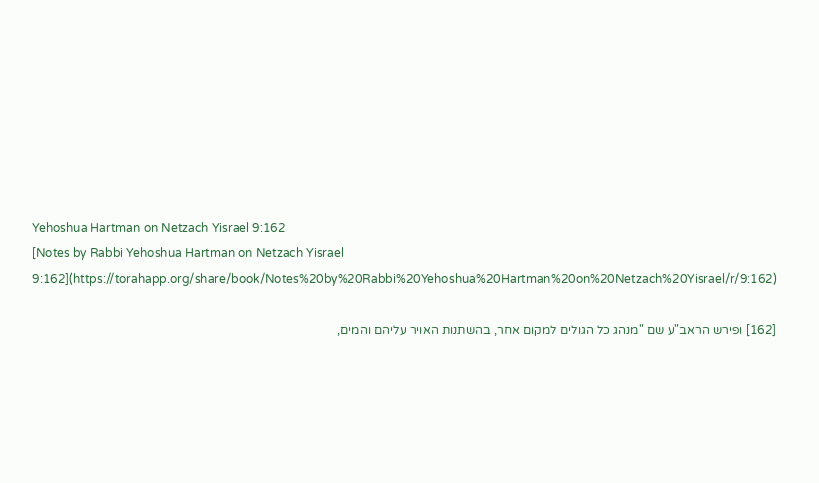Yehoshua Hartman on Netzach Yisrael 9:162
[Notes by Rabbi Yehoshua Hartman on Netzach Yisrael 9:162](https://torahapp.org/share/book/Notes%20by%20Rabbi%20Yehoshua%20Hartman%20on%20Netzach%20Yisrael/r/9:162)

[162] ופירש הראב"ע שם "מנהג כל הגולים למקום אחר, בהשתנות האויר עליהם והמים,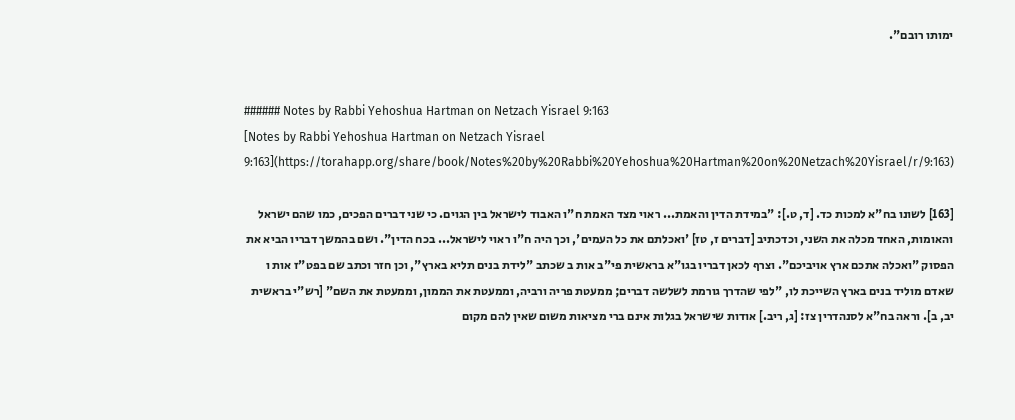ימותו רובם".


###### Notes by Rabbi Yehoshua Hartman on Netzach Yisrael 9:163
[Notes by Rabbi Yehoshua Hartman on Netzach Yisrael 9:163](https://torahapp.org/share/book/Notes%20by%20Rabbi%20Yehoshua%20Hartman%20on%20Netzach%20Yisrael/r/9:163)

[163] לשונו בח"א למכות כד. [ד, ט.]: "במידת הדין והאמת... ראוי מצד האמת ח"ו האבוד לישראל בין הגוים. כי שני דברים הפכים, כמו שהם ישראל והאומות, האחד מכלה את השני, וכדכתיב [דברים ז, טז] 'ואכלתם את כל העמים', וכך היה ח"ו ראוי לישראל... בכח הדין". ושם בהמשך דבריו הביא את הפסוק "ואכלה אתכם ארץ אויביכם". וצרף לכאן דבריו בגו"א בראשית פי"ב אות ב שכתב "לידת בנים תליא בארץ", וכן חזר וכתב שם בפט"ז אות ו שאדם מוליד בנים בארץ השייכת לו, "לפי שהדרך גורמת לשלשה דברים; ממעטת פריה ורביה, וממעטת את הממון, וממעטת את השם" [רש"י בראשית יב, ב]. וראה בח"א לסנהדרין צז: [ג, ריב.] אודות שישראל בגלות אינם ברי מציאות משום שאין להם מקום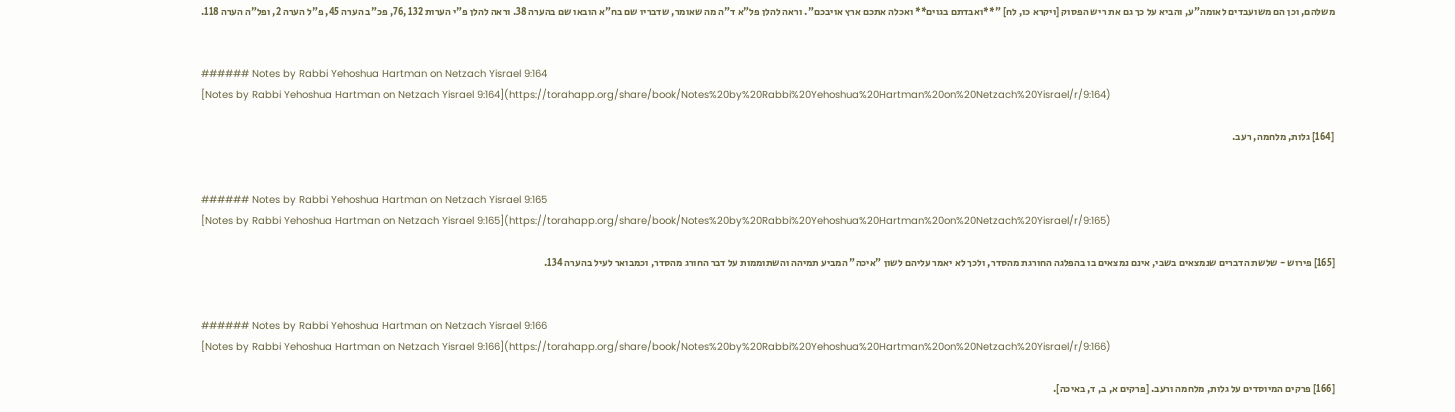משלהם, וכן הם משועבדים לאומה"ע, והביא על כך גם את ריש הפסוק [ויקרא כו, לח] "**ואבדתם בגוים** ואכלה אתכם ארץ אויבכם". וראה להלן פל"א ד"ה מה שאומר, שדבריו שם בח"א הובאו שם בהערה 38. וראה להלן פ"י הערות 132 ,76, פכ"ב הערה 45, פ"ל הערה 2, ופל"ה הערה 118.


###### Notes by Rabbi Yehoshua Hartman on Netzach Yisrael 9:164
[Notes by Rabbi Yehoshua Hartman on Netzach Yisrael 9:164](https://torahapp.org/share/book/Notes%20by%20Rabbi%20Yehoshua%20Hartman%20on%20Netzach%20Yisrael/r/9:164)

[164] גלות, מלחמה, רעב.


###### Notes by Rabbi Yehoshua Hartman on Netzach Yisrael 9:165
[Notes by Rabbi Yehoshua Hartman on Netzach Yisrael 9:165](https://torahapp.org/share/book/Notes%20by%20Rabbi%20Yehoshua%20Hartman%20on%20Netzach%20Yisrael/r/9:165)

[165] פירוש - שלשת הדברים שנמצאים בשבי, אינם נמצאים בו בהפלגה החורגת מהסדר, ולכך לא יאמר עליהם לשון "איכה" המביע תמיהה והשתוממות על דבר החורג מהסדר, וכמבואר לעיל בהערה 134.


###### Notes by Rabbi Yehoshua Hartman on Netzach Yisrael 9:166
[Notes by Rabbi Yehoshua Hartman on Netzach Yisrael 9:166](https://torahapp.org/share/book/Notes%20by%20Rabbi%20Yehoshua%20Hartman%20on%20Netzach%20Yisrael/r/9:166)

[166] פרקים המיוסדים על גלות, מלחמה ורעב. [פרקים א, ב, ד, באיכה].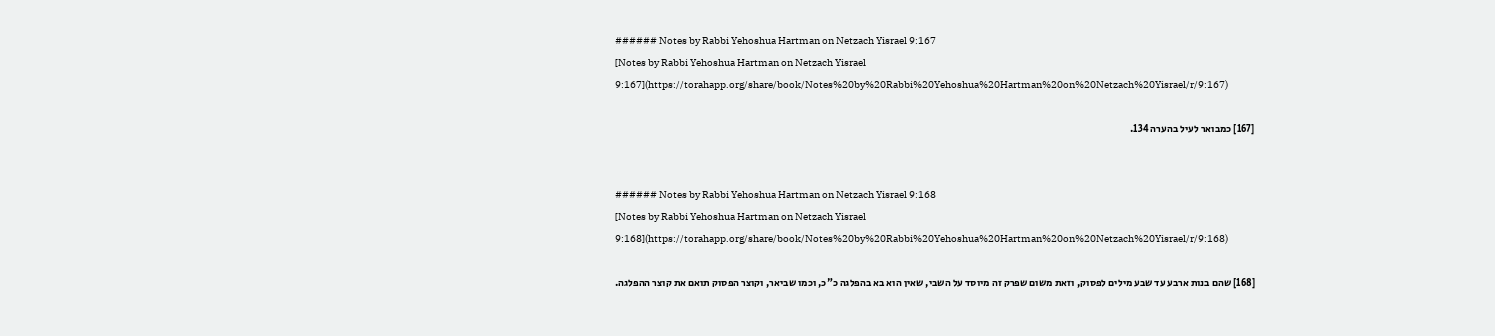###### Notes by Rabbi Yehoshua Hartman on Netzach Yisrael 9:167
[Notes by Rabbi Yehoshua Hartman on Netzach Yisrael 9:167](https://torahapp.org/share/book/Notes%20by%20Rabbi%20Yehoshua%20Hartman%20on%20Netzach%20Yisrael/r/9:167)

[167] כמבואר לעיל בהערה 134.


###### Notes by Rabbi Yehoshua Hartman on Netzach Yisrael 9:168
[Notes by Rabbi Yehoshua Hartman on Netzach Yisrael 9:168](https://torahapp.org/share/book/Notes%20by%20Rabbi%20Yehoshua%20Hartman%20on%20Netzach%20Yisrael/r/9:168)

[168] שהם בנות ארבע עד שבע מילים לפסוק, וזאת משום שפרק זה מיוסד על השבי, שאין הוא בא בהפלגה כ"כ, וכמו שביאר, וקוצר הפסוק תואם את קוצר ההפלגה.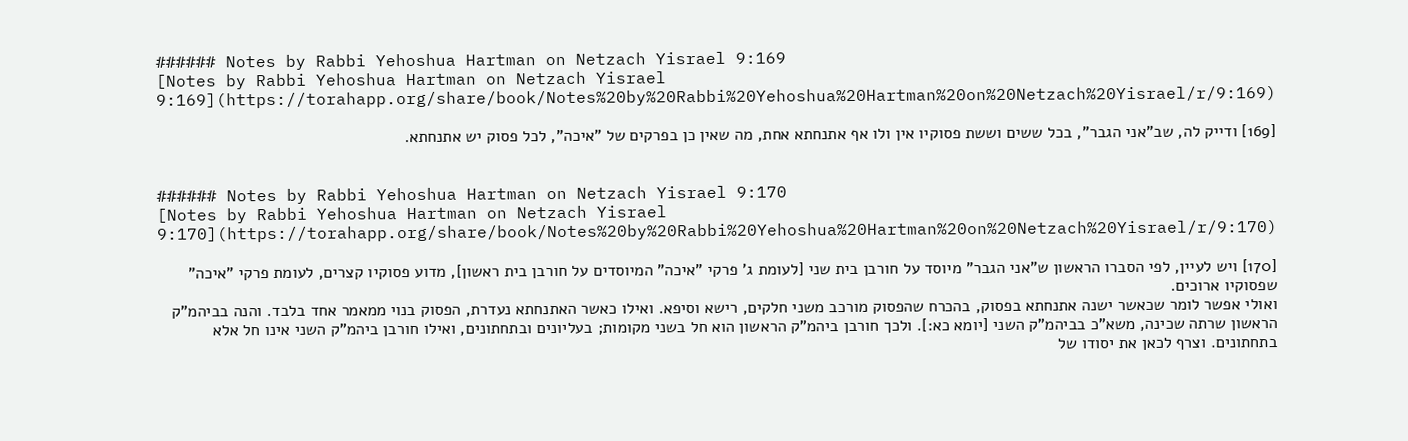###### Notes by Rabbi Yehoshua Hartman on Netzach Yisrael 9:169
[Notes by Rabbi Yehoshua Hartman on Netzach Yisrael 9:169](https://torahapp.org/share/book/Notes%20by%20Rabbi%20Yehoshua%20Hartman%20on%20Netzach%20Yisrael/r/9:169)

[169] ודייק לה, שב"אני הגבר", בכל ששים וששת פסוקיו אין ולו אף אתנחתא אחת, מה שאין כן בפרקים של "איכה", לכל פסוק יש אתנחתא.


###### Notes by Rabbi Yehoshua Hartman on Netzach Yisrael 9:170
[Notes by Rabbi Yehoshua Hartman on Netzach Yisrael 9:170](https://torahapp.org/share/book/Notes%20by%20Rabbi%20Yehoshua%20Hartman%20on%20Netzach%20Yisrael/r/9:170)

[170] ויש לעיין, לפי הסברו הראשון ש"אני הגבר" מיוסד על חורבן בית שני [לעומת ג' פרקי "איכה" המיוסדים על חורבן בית ראשון], מדוע פסוקיו קצרים, לעומת פרקי "איכה" שפסוקיו ארוכים.
ואולי אפשר לומר שכאשר ישנה אתנחתא בפסוק, בהכרח שהפסוק מורכב משני חלקים, רישא וסיפא. ואילו כאשר האתנחתא נעדרת, הפסוק בנוי ממאמר אחד בלבד. והנה בביהמ"ק הראשון שרתה שכינה, משא"כ בביהמ"ק השני [יומא כא:]. ולכך חורבן ביהמ"ק הראשון הוא חל בשני מקומות; בעליונים ובתחתונים, ואילו חורבן ביהמ"ק השני אינו חל אלא בתחתונים. וצרף לכאן את יסודו של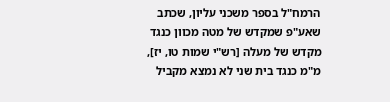הרמח"ל בספר משכני עליון, שכתב שאע"פ שמקדש של מטה מכוון כנגד מקדש של מעלה [רש"י שמות טו, יז], מ"מ כנגד בית שני לא נמצא מקביל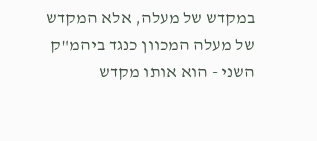במקדש של מעלה, אלא המקדש של מעלה המכוון כנגד ביהמ"ק השני - הוא אותו מקדש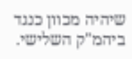שיהיה מכוון כנגד ביהמ"ק השלישי.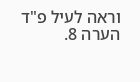וראה לעיל פ"ד הערה 8.